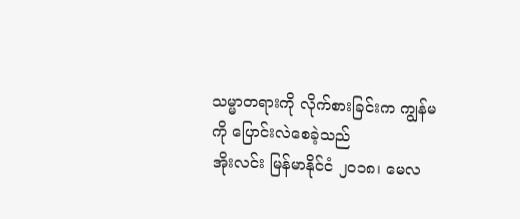သမ္မာတရားကို လိုက်စားခြင်းက ကျွန်မကို ပြောင်းလဲစေခဲ့သည်
အိုးလင်း မြန်မာနိုင်ငံ ၂၀၁၈၊ မေလ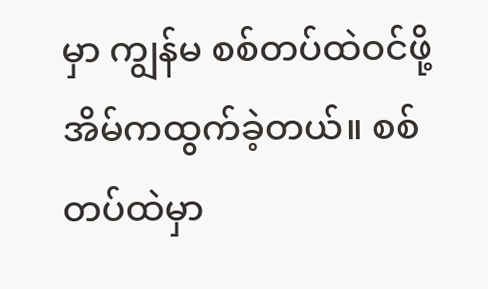မှာ ကျွန်မ စစ်တပ်ထဲဝင်ဖို့ အိမ်ကထွက်ခဲ့တယ်။ စစ်တပ်ထဲမှာ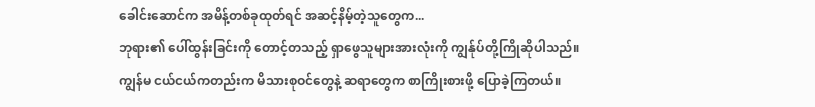ခေါင်းဆောင်က အမိန့်တစ်ခုထုတ်ရင် အဆင့်နိမ့်တဲ့သူတွေက...
ဘုရား၏ ပေါ်ထွန်းခြင်းကို တောင့်တသည့် ရှာဖွေသူများအားလုံးကို ကျွန်ုပ်တို့ကြိုဆိုပါသည်။
ကျွန်မ ငယ်ငယ်ကတည်းက မိသားစုဝင်တွေနဲ့ ဆရာတွေက စာကြိုးစားဖို့ ပြောခဲ့ကြတယ်။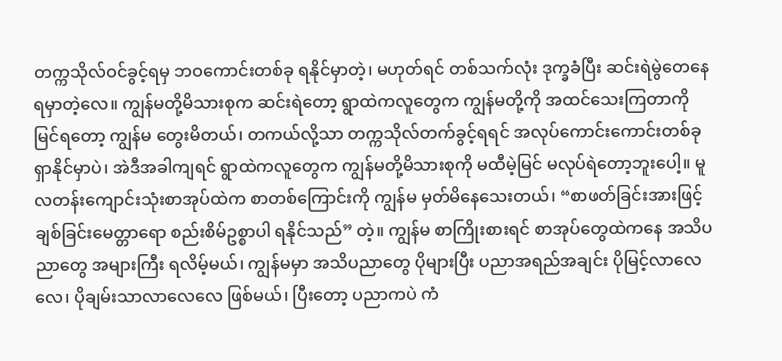တက္ကသိုလ်ဝင်ခွင့်ရမှ ဘဝကောင်းတစ်ခု ရနိုင်မှာတဲ့၊ မဟုတ်ရင် တစ်သက်လုံး ဒုက္ခခံပြီး ဆင်းရဲမွဲတေနေရမှာတဲ့လေ။ ကျွန်မတို့မိသားစုက ဆင်းရဲတော့ ရွာထဲကလူတွေက ကျွန်မတို့ကို အထင်သေးကြတာကို မြင်ရတော့ ကျွန်မ တွေးမိတယ်၊ တကယ်လို့သာ တက္ကသိုလ်တက်ခွင့်ရရင် အလုပ်ကောင်းကောင်းတစ်ခု ရှာနိုင်မှာပဲ၊ အဲဒီအခါကျရင် ရွာထဲကလူတွေက ကျွန်မတို့မိသားစုကို မထီမဲ့မြင် မလုပ်ရဲတော့ဘူးပေါ့။ မူလတန်းကျောင်းသုံးစာအုပ်ထဲက စာတစ်ကြောင်းကို ကျွန်မ မှတ်မိနေသေးတယ်၊ “စာဖတ်ခြင်းအားဖြင့် ချစ်ခြင်းမေတ္တာရော စည်းစိမ်ဥစ္စာပါ ရနိုင်သည်” တဲ့။ ကျွန်မ စာကြိုးစားရင် စာအုပ်တွေထဲကနေ အသိပညာတွေ အများကြီး ရလိမ့်မယ်၊ ကျွန်မမှာ အသိပညာတွေ ပိုများပြီး ပညာအရည်အချင်း ပိုမြင့်လာလေလေ၊ ပိုချမ်းသာလာလေလေ ဖြစ်မယ်၊ ပြီးတော့ ပညာကပဲ ကံ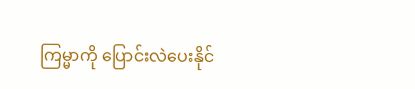ကြမ္မာကို ပြောင်းလဲပေးနိုင်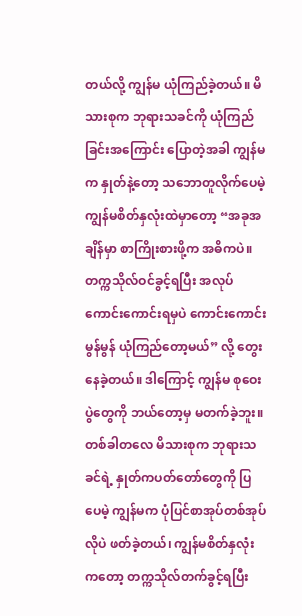တယ်လို့ ကျွန်မ ယုံကြည်ခဲ့တယ်။ မိသားစုက ဘုရားသခင်ကို ယုံကြည်ခြင်းအကြောင်း ပြောတဲ့အခါ ကျွန်မက နှုတ်နဲ့တော့ သဘောတူလိုက်ပေမဲ့ ကျွန်မစိတ်နှလုံးထဲမှာတော့ “အခုအချိန်မှာ စာကြိုးစားဖို့က အဓိကပဲ။ တက္ကသိုလ်ဝင်ခွင့်ရပြီး အလုပ်ကောင်းကောင်းရမှပဲ ကောင်းကောင်းမွန်မွန် ယုံကြည်တော့မယ်” လို့ တွေးနေခဲ့တယ်။ ဒါကြောင့် ကျွန်မ စုဝေးပွဲတွေကို ဘယ်တော့မှ မတက်ခဲ့ဘူး။ တစ်ခါတလေ မိသားစုက ဘုရားသခင်ရဲ့ နှုတ်ကပတ်တော်တွေကို ပြပေမဲ့ ကျွန်မက ပုံပြင်စာအုပ်တစ်အုပ်လိုပဲ ဖတ်ခဲ့တယ်၊ ကျွန်မစိတ်နှလုံးကတော့ တက္ကသိုလ်တက်ခွင့်ရပြီး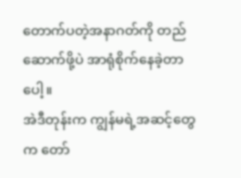တောက်ပတဲ့အနာဂတ်ကို တည်ဆောက်ဖို့ပဲ အာရုံစိုက်နေခဲ့တာပေါ့။
အဲဒီတုန်းက ကျွန်မရဲ့အဆင့်တွေက တော်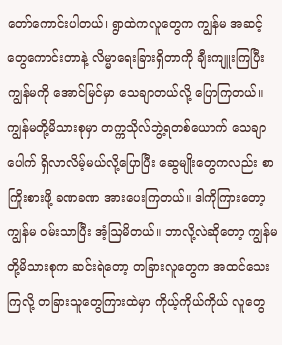တော်ကောင်းပါတယ်၊ ရွာထဲကလူတွေက ကျွန်မ အဆင့်တွေကောင်းတာနဲ့ လိမ္မာရေးခြားရှိတာကို ချီးကျူးကြပြီး ကျွန်မကို အောင်မြင်မှာ သေချာတယ်လို့ ပြောကြတယ်။ ကျွန်မတို့မိသားစုမှာ တက္ကသိုလ်ဘွဲ့ရတစ်ယောက် သေချာပေါက် ရှိလာလိမ့်မယ်လို့ပြောပြီး ဆွေမျိုးတွေကလည်း စာကြိုးစားဖို့ ခဏခဏ အားပေးကြတယ်။ ဒါကိုကြားတော့ ကျွန်မ ဝမ်းသာပြီး အံ့ဩမိတယ်။ ဘာလို့လဲဆိုတော့ ကျွန်မတို့မိသားစုက ဆင်းရဲတော့ တခြားလူတွေက အထင်သေးကြလို့ တခြားသူတွေကြားထဲမှာ ကိုယ့်ကိုယ်ကိုယ် လူတွေ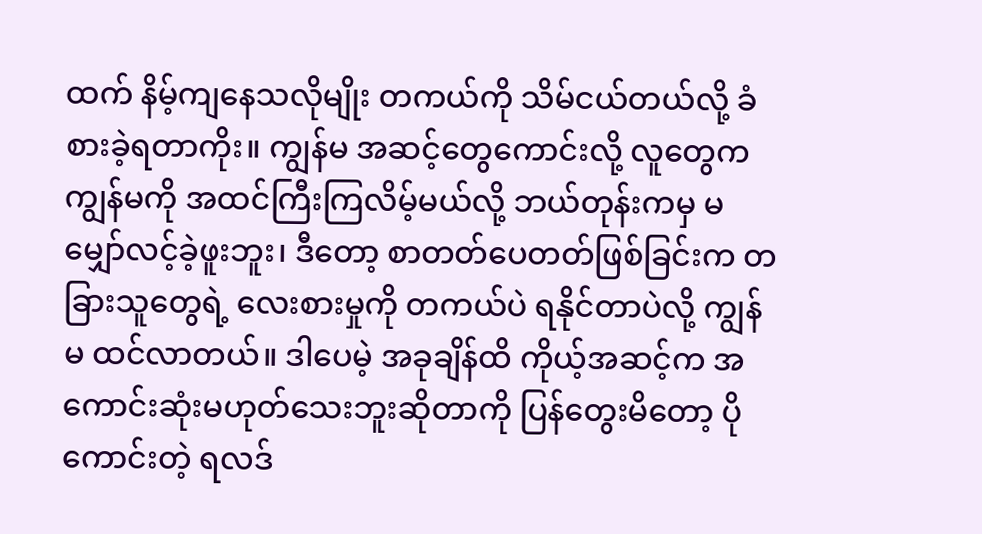ထက် နိမ့်ကျနေသလိုမျိုး တကယ်ကို သိမ်ငယ်တယ်လို့ ခံစားခဲ့ရတာကိုး။ ကျွန်မ အဆင့်တွေကောင်းလို့ လူတွေက ကျွန်မကို အထင်ကြီးကြလိမ့်မယ်လို့ ဘယ်တုန်းကမှ မမျှော်လင့်ခဲ့ဖူးဘူး၊ ဒီတော့ စာတတ်ပေတတ်ဖြစ်ခြင်းက တခြားသူတွေရဲ့ လေးစားမှုကို တကယ်ပဲ ရနိုင်တာပဲလို့ ကျွန်မ ထင်လာတယ်။ ဒါပေမဲ့ အခုချိန်ထိ ကိုယ့်အဆင့်က အကောင်းဆုံးမဟုတ်သေးဘူးဆိုတာကို ပြန်တွေးမိတော့ ပိုကောင်းတဲ့ ရလဒ်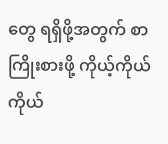တွေ ရရှိဖို့အတွက် စာကြိုးစားဖို့ ကိုယ့်ကိုယ်ကိုယ်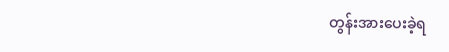တွန်းအားပေးခဲ့ရ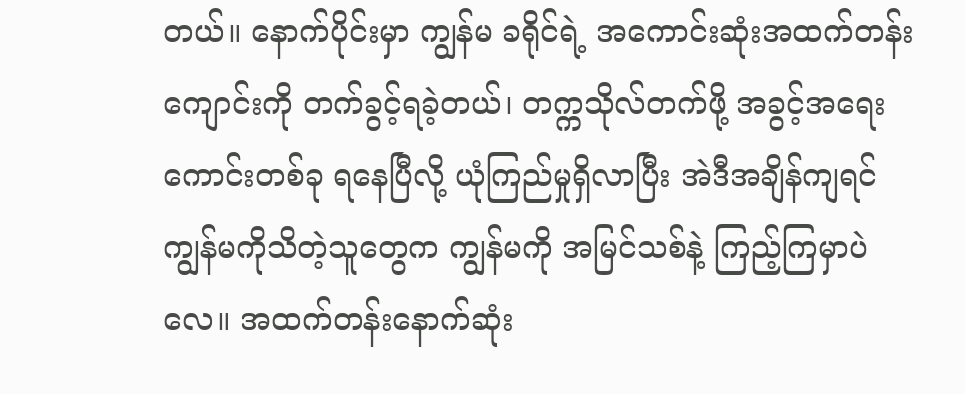တယ်။ နောက်ပိုင်းမှာ ကျွန်မ ခရိုင်ရဲ့ အကောင်းဆုံးအထက်တန်းကျောင်းကို တက်ခွင့်ရခဲ့တယ်၊ တက္ကသိုလ်တက်ဖို့ အခွင့်အရေးကောင်းတစ်ခု ရနေပြီလို့ ယုံကြည်မှုရှိလာပြီး အဲဒီအချိန်ကျရင် ကျွန်မကိုသိတဲ့သူတွေက ကျွန်မကို အမြင်သစ်နဲ့ ကြည့်ကြမှာပဲလေ။ အထက်တန်းနောက်ဆုံး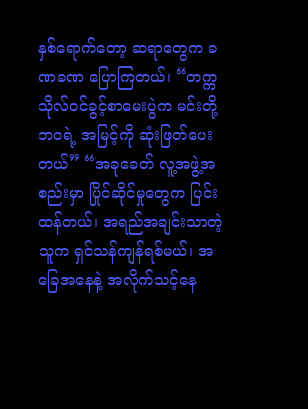နှစ်ရောက်တော့ ဆရာတွေက ခဏခဏ ပြောကြတယ်၊ “တက္ကသိုလ်ဝင်ခွင့်စာမေးပွဲက မင်းတို့ဘဝရဲ့ အမြင့်ကို ဆုံးဖြတ်ပေးတယ်” “အခုခေတ် လူ့အဖွဲ့အစည်းမှာ ပြိုင်ဆိုင်မှုတွေက ပြင်းထန်တယ်၊ အရည်အချင်းသာတဲ့သူက ရှင်သန်ကျန်ရစ်မယ်၊ အခြေအနေနဲ့ အလိုက်သင့်နေ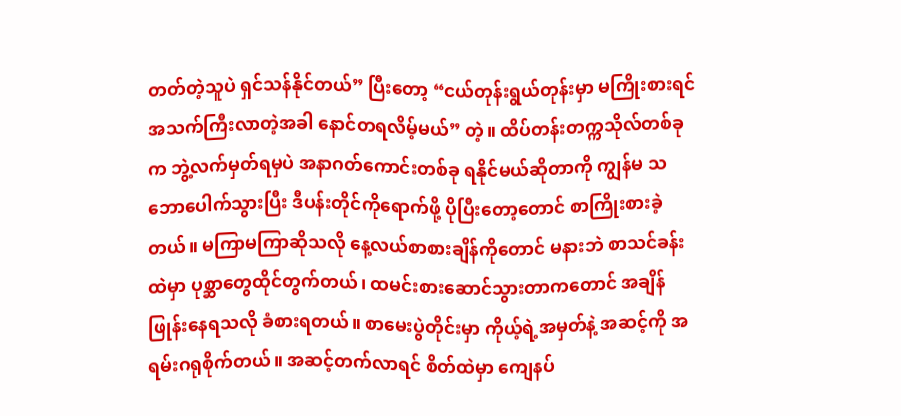တတ်တဲ့သူပဲ ရှင်သန်နိုင်တယ်” ပြီးတော့ “ငယ်တုန်းရွယ်တုန်းမှာ မကြိုးစားရင် အသက်ကြီးလာတဲ့အခါ နောင်တရလိမ့်မယ်” တဲ့။ ထိပ်တန်းတက္ကသိုလ်တစ်ခုက ဘွဲ့လက်မှတ်ရမှပဲ အနာဂတ်ကောင်းတစ်ခု ရနိုင်မယ်ဆိုတာကို ကျွန်မ သဘောပေါက်သွားပြီး ဒီပန်းတိုင်ကိုရောက်ဖို့ ပိုပြီးတော့တောင် စာကြိုးစားခဲ့တယ်။ မကြာမကြာဆိုသလို နေ့လယ်စာစားချိန်ကိုတောင် မနားဘဲ စာသင်ခန်းထဲမှာ ပုစ္ဆာတွေထိုင်တွက်တယ်၊ ထမင်းစားဆောင်သွားတာကတောင် အချိန်ဖြုန်းနေရသလို ခံစားရတယ်။ စာမေးပွဲတိုင်းမှာ ကိုယ့်ရဲ့အမှတ်နဲ့ အဆင့်ကို အရမ်းဂရုစိုက်တယ်။ အဆင့်တက်လာရင် စိတ်ထဲမှာ ကျေနပ်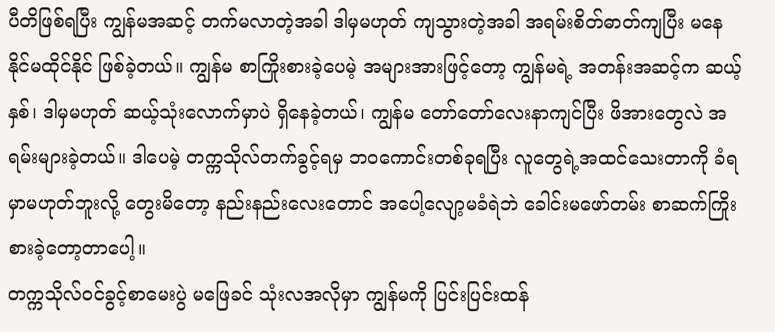ပီတိဖြစ်ရပြီး ကျွန်မအဆင့် တက်မလာတဲ့အခါ ဒါမှမဟုတ် ကျသွားတဲ့အခါ အရမ်းစိတ်ဓာတ်ကျပြီး မနေနိုင်မထိုင်နိုင် ဖြစ်ခဲ့တယ်။ ကျွန်မ စာကြိုးစားခဲ့ပေမဲ့ အများအားဖြင့်တော့ ကျွန်မရဲ့ အတန်းအဆင့်က ဆယ့်နှစ်၊ ဒါမှမဟုတ် ဆယ့်သုံးလောက်မှာပဲ ရှိနေခဲ့တယ်၊ ကျွန်မ တော်တော်လေးနာကျင်ပြီး ဖိအားတွေလဲ အရမ်းများခဲ့တယ်။ ဒါပေမဲ့ တက္ကသိုလ်တက်ခွင့်ရမှ ဘဝကောင်းတစ်ခုရပြီး လူတွေရဲ့အထင်သေးတာကို ခံရမှာမဟုတ်ဘူးလို့ တွေးမိတော့ နည်းနည်းလေးတောင် အပေါ့လျော့မခံရဲဘဲ ခေါင်းမဖော်တမ်း စာဆက်ကြိုးစားခဲ့တော့တာပေါ့။
တက္ကသိုလ်ဝင်ခွင့်စာမေးပွဲ မဖြေခင် သုံးလအလိုမှာ ကျွန်မကို ပြင်းပြင်းထန်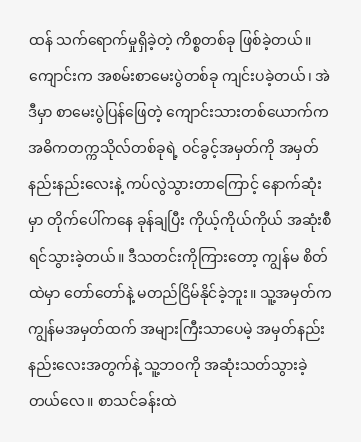ထန် သက်ရောက်မှုရှိခဲ့တဲ့ ကိစ္စတစ်ခု ဖြစ်ခဲ့တယ်။ ကျောင်းက အစမ်းစာမေးပွဲတစ်ခု ကျင်းပခဲ့တယ်၊ အဲဒီမှာ စာမေးပွဲပြန်ဖြေတဲ့ ကျောင်းသားတစ်ယောက်က အဓိကတက္ကသိုလ်တစ်ခုရဲ့ ဝင်ခွင့်အမှတ်ကို အမှတ်နည်းနည်းလေးနဲ့ ကပ်လွဲသွားတာကြောင့် နောက်ဆုံးမှာ တိုက်ပေါ်ကနေ ခုန်ချပြီး ကိုယ့်ကိုယ်ကိုယ် အဆုံးစီရင်သွားခဲ့တယ်။ ဒီသတင်းကိုကြားတော့ ကျွန်မ စိတ်ထဲမှာ တော်တော်နဲ့ မတည်ငြိမ်နိုင်ခဲ့ဘူး။ သူ့အမှတ်က ကျွန်မအမှတ်ထက် အများကြီးသာပေမဲ့ အမှတ်နည်းနည်းလေးအတွက်နဲ့ သူ့ဘဝကို အဆုံးသတ်သွားခဲ့တယ်လေ။ စာသင်ခန်းထဲ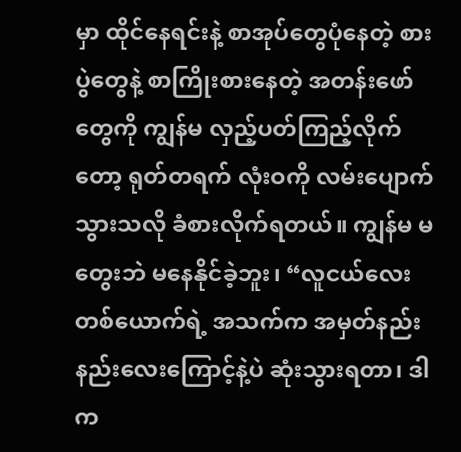မှာ ထိုင်နေရင်းနဲ့ စာအုပ်တွေပုံနေတဲ့ စားပွဲတွေနဲ့ စာကြိုးစားနေတဲ့ အတန်းဖော်တွေကို ကျွန်မ လှည့်ပတ်ကြည့်လိုက်တော့ ရုတ်တရက် လုံးဝကို လမ်းပျောက်သွားသလို ခံစားလိုက်ရတယ်။ ကျွန်မ မတွေးဘဲ မနေနိုင်ခဲ့ဘူး၊ “လူငယ်လေးတစ်ယောက်ရဲ့ အသက်က အမှတ်နည်းနည်းလေးကြောင့်နဲ့ပဲ ဆုံးသွားရတာ၊ ဒါက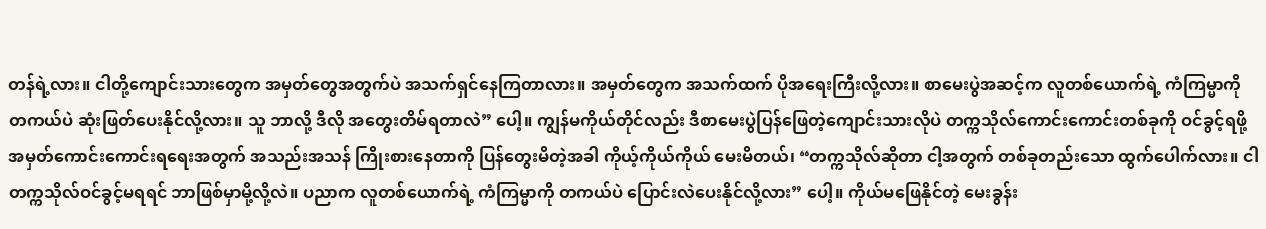တန်ရဲ့လား။ ငါတို့ကျောင်းသားတွေက အမှတ်တွေအတွက်ပဲ အသက်ရှင်နေကြတာလား။ အမှတ်တွေက အသက်ထက် ပိုအရေးကြီးလို့လား။ စာမေးပွဲအဆင့်က လူတစ်ယောက်ရဲ့ ကံကြမ္မာကို တကယ်ပဲ ဆုံးဖြတ်ပေးနိုင်လို့လား။ သူ ဘာလို့ ဒီလို အတွေးတိမ်ရတာလဲ” ပေါ့။ ကျွန်မကိုယ်တိုင်လည်း ဒီစာမေးပွဲပြန်ဖြေတဲ့ကျောင်းသားလိုပဲ တက္ကသိုလ်ကောင်းကောင်းတစ်ခုကို ဝင်ခွင့်ရဖို့ အမှတ်ကောင်းကောင်းရရေးအတွက် အသည်းအသန် ကြိုးစားနေတာကို ပြန်တွေးမိတဲ့အခါ ကိုယ့်ကိုယ်ကိုယ် မေးမိတယ်၊ “တက္ကသိုလ်ဆိုတာ ငါ့အတွက် တစ်ခုတည်းသော ထွက်ပေါက်လား။ ငါ တက္ကသိုလ်ဝင်ခွင့်မရရင် ဘာဖြစ်မှာမို့လို့လဲ။ ပညာက လူတစ်ယောက်ရဲ့ ကံကြမ္မာကို တကယ်ပဲ ပြောင်းလဲပေးနိုင်လို့လား” ပေါ့။ ကိုယ်မဖြေနိုင်တဲ့ မေးခွန်း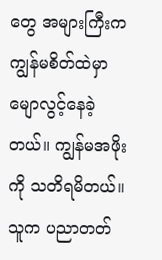တွေ အများကြီးက ကျွန်မစိတ်ထဲမှာ မျောလွင့်နေခဲ့တယ်။ ကျွန်မအဖိုးကို သတိရမိတယ်။ သူက ပညာတတ်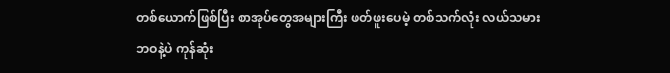တစ်ယောက်ဖြစ်ပြီး စာအုပ်တွေအများကြီး ဖတ်ဖူးပေမဲ့ တစ်သက်လုံး လယ်သမားဘဝနဲ့ပဲ ကုန်ဆုံး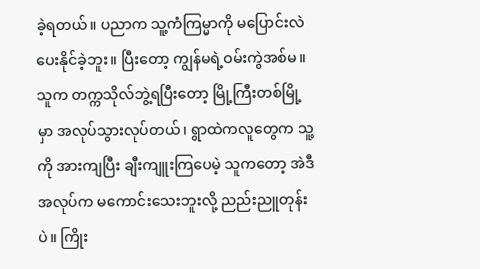ခဲ့ရတယ်။ ပညာက သူ့ကံကြမ္မာကို မပြောင်းလဲပေးနိုင်ခဲ့ဘူး။ ပြီးတော့ ကျွန်မရဲ့ဝမ်းကွဲအစ်မ။ သူက တက္ကသိုလ်ဘွဲ့ရပြီးတော့ မြို့ကြီးတစ်မြို့မှာ အလုပ်သွားလုပ်တယ်၊ ရွာထဲကလူတွေက သူ့ကို အားကျပြီး ချီးကျူးကြပေမဲ့ သူကတော့ အဲဒီအလုပ်က မကောင်းသေးဘူးလို့ ညည်းညူတုန်းပဲ။ ကြိုး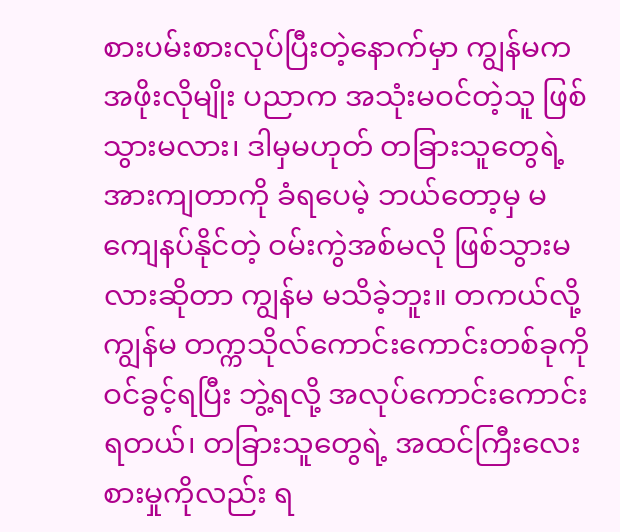စားပမ်းစားလုပ်ပြီးတဲ့နောက်မှာ ကျွန်မက အဖိုးလိုမျိုး ပညာက အသုံးမဝင်တဲ့သူ ဖြစ်သွားမလား၊ ဒါမှမဟုတ် တခြားသူတွေရဲ့အားကျတာကို ခံရပေမဲ့ ဘယ်တော့မှ မကျေနပ်နိုင်တဲ့ ဝမ်းကွဲအစ်မလို ဖြစ်သွားမလားဆိုတာ ကျွန်မ မသိခဲ့ဘူး။ တကယ်လို့ ကျွန်မ တက္ကသိုလ်ကောင်းကောင်းတစ်ခုကို ဝင်ခွင့်ရပြီး ဘွဲ့ရလို့ အလုပ်ကောင်းကောင်းရတယ်၊ တခြားသူတွေရဲ့ အထင်ကြီးလေးစားမှုကိုလည်း ရ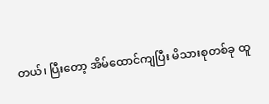တယ်၊ ပြီးတော့ အိမ်ထောင်ကျပြီး မိသားစုတစ်ခု ထူ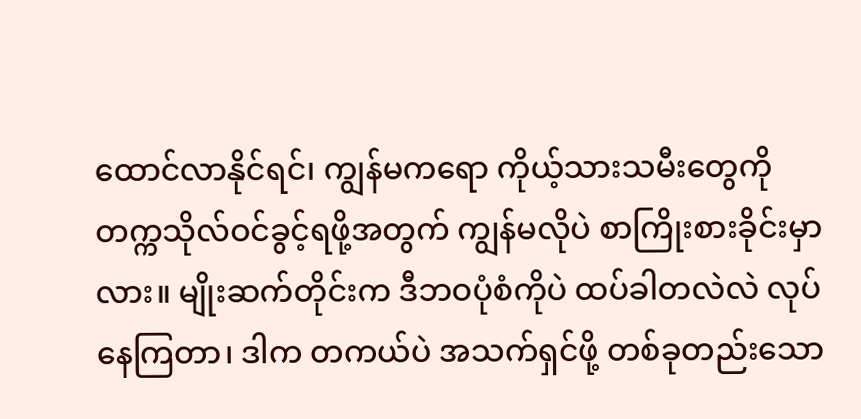ထောင်လာနိုင်ရင်၊ ကျွန်မကရော ကိုယ့်သားသမီးတွေကို တက္ကသိုလ်ဝင်ခွင့်ရဖို့အတွက် ကျွန်မလိုပဲ စာကြိုးစားခိုင်းမှာလား။ မျိုးဆက်တိုင်းက ဒီဘဝပုံစံကိုပဲ ထပ်ခါတလဲလဲ လုပ်နေကြတာ၊ ဒါက တကယ်ပဲ အသက်ရှင်ဖို့ တစ်ခုတည်းသော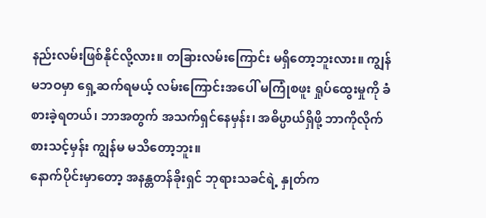နည်းလမ်းဖြစ်နိုင်လို့လား။ တခြားလမ်းကြောင်း မရှိတော့ဘူးလား။ ကျွန်မဘဝမှာ ရှေ့ဆက်ရမယ့် လမ်းကြောင်းအပေါ် မကြုံစဖူး ရှုပ်ထွေးမှုကို ခံစားခဲ့ရတယ်၊ ဘာအတွက် အသက်ရှင်နေမှန်း၊ အဓိပ္ပာယ်ရှိဖို့ ဘာကိုလိုက်စားသင့်မှန်း ကျွန်မ မသိတော့ဘူး။
နောက်ပိုင်းမှာတော့ အနန္တတန်ခိုးရှင် ဘုရားသခင်ရဲ့ နှုတ်က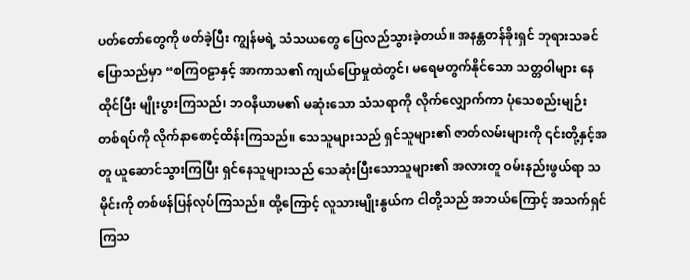ပတ်တော်တွေကို ဖတ်ခဲ့ပြီး ကျွန်မရဲ့ သံသယတွေ ပြေလည်သွားခဲ့တယ်။ အနန္တတန်ခိုးရှင် ဘုရားသခင် ပြောသည်မှာ “စကြဝဠာနှင့် အာကာသ၏ ကျယ်ပြောမှုထဲတွင်၊ မရေမတွက်နိုင်သော သတ္တဝါများ နေထိုင်ပြီး မျိုးပွားကြသည်၊ ဘဝနိယာမ၏ မဆုံးသော သံသရာကို လိုက်လျှောက်ကာ ပုံသေစည်းမျဉ်းတစ်ရပ်ကို လိုက်နာစောင့်ထိန်းကြသည်။ သေသူများသည် ရှင်သူများ၏ ဇာတ်လမ်းများကို ၎င်းတို့နှင့်အတူ ယူဆောင်သွားကြပြီး ရှင်နေသူများသည် သေဆုံးပြီးသောသူများ၏ အလားတူ ဝမ်းနည်းဖွယ်ရာ သမိုင်းကို တစ်ဖန်ပြန်လုပ်ကြသည်။ ထို့ကြောင့် လူသားမျိုးနွယ်က ငါတို့သည် အဘယ်ကြောင့် အသက်ရှင်ကြသ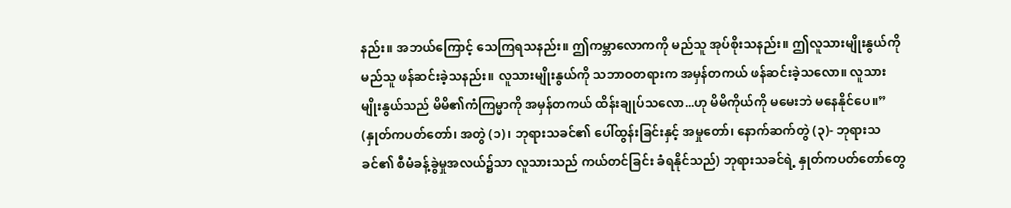နည်း။ အဘယ်ကြောင့် သေကြရသနည်း။ ဤကမ္ဘာလောကကို မည်သူ အုပ်စိုးသနည်း။ ဤလူသားမျိုးနွယ်ကို မည်သူ ဖန်ဆင်းခဲ့သနည်း။ လူသားမျိုးနွယ်ကို သဘာဝတရားက အမှန်တကယ် ဖန်ဆင်းခဲ့သလော။ လူသားမျိုးနွယ်သည် မိမိ၏ကံကြမ္မာကို အမှန်တကယ် ထိန်းချုပ်သလော...ဟု မိမိကိုယ်ကို မမေးဘဲ မနေနိုင်ပေ။” (နှုတ်ကပတ်တော်၊ အတွဲ (၁)၊ ဘုရားသခင်၏ ပေါ်ထွန်းခြင်းနှင့် အမှုတော်၊ နောက်ဆက်တွဲ (၃)- ဘုရားသခင်၏ စီမံခန့်ခွဲမှုအလယ်၌သာ လူသားသည် ကယ်တင်ခြင်း ခံရနိုင်သည်) ဘုရားသခင်ရဲ့ နှုတ်ကပတ်တော်တွေ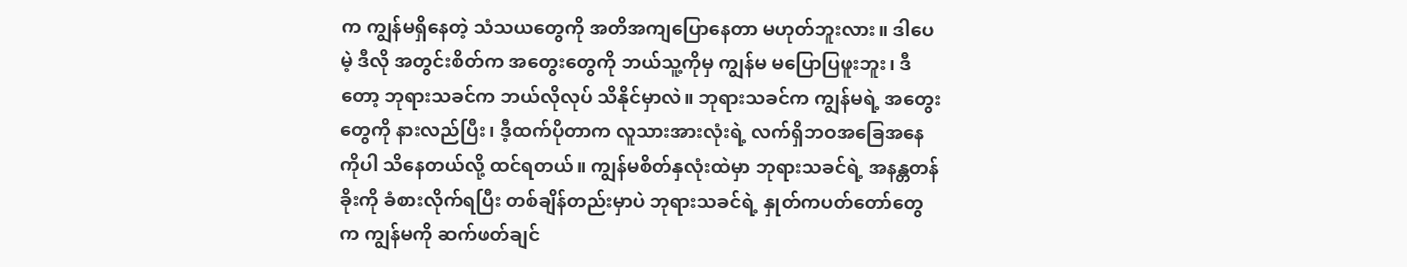က ကျွန်မရှိနေတဲ့ သံသယတွေကို အတိအကျပြောနေတာ မဟုတ်ဘူးလား။ ဒါပေမဲ့ ဒီလို အတွင်းစိတ်က အတွေးတွေကို ဘယ်သူ့ကိုမှ ကျွန်မ မပြောပြဖူးဘူး၊ ဒီတော့ ဘုရားသခင်က ဘယ်လိုလုပ် သိနိုင်မှာလဲ။ ဘုရားသခင်က ကျွန်မရဲ့ အတွေးတွေကို နားလည်ပြီး၊ ဒီ့ထက်ပိုတာက လူသားအားလုံးရဲ့ လက်ရှိဘဝအခြေအနေကိုပါ သိနေတယ်လို့ ထင်ရတယ်။ ကျွန်မစိတ်နှလုံးထဲမှာ ဘုရားသခင်ရဲ့ အနန္တတန်ခိုးကို ခံစားလိုက်ရပြီး တစ်ချိန်တည်းမှာပဲ ဘုရားသခင်ရဲ့ နှုတ်ကပတ်တော်တွေက ကျွန်မကို ဆက်ဖတ်ချင်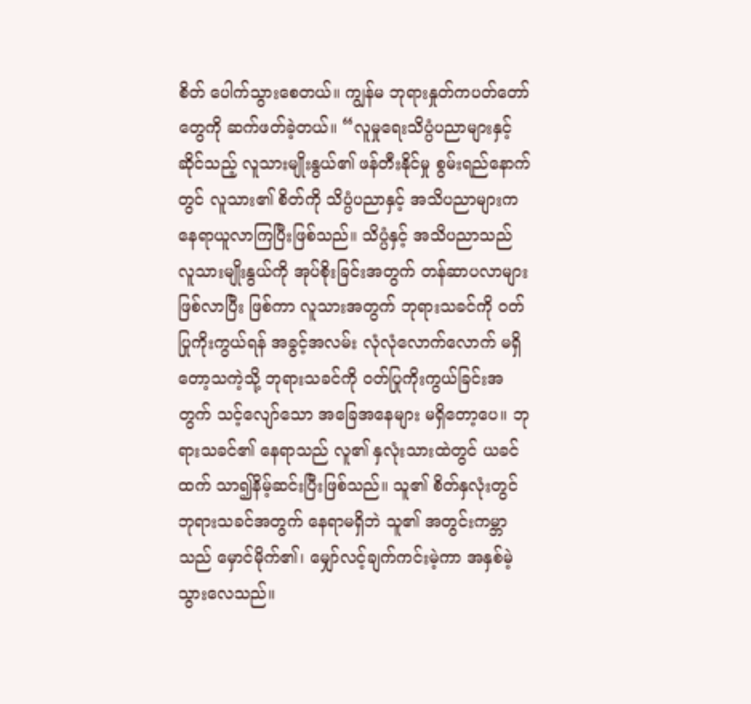စိတ် ပေါက်သွားစေတယ်။ ကျွန်မ ဘုရားနှုတ်ကပတ်တော်တွေကို ဆက်ဖတ်ခဲ့တယ်။ “လူမှုရေးသိပ္ပံပညာများနှင့်ဆိုင်သည့် လူသားမျိုးနွယ်၏ ဖန်တီးနိုင်မှု စွမ်းရည်နောက်တွင် လူသား၏ စိတ်ကို သိပ္ပံပညာနှင့် အသိပညာများက နေရာယူလာကြပြီးဖြစ်သည်။ သိပ္ပံနှင့် အသိပညာသည် လူသားမျိုးနွယ်ကို အုပ်စိုးခြင်းအတွက် တန်ဆာပလာများဖြစ်လာပြီး ဖြစ်ကာ လူသားအတွက် ဘုရားသခင်ကို ဝတ်ပြုကိုးကွယ်ရန် အခွင့်အလမ်း လုံလုံလောက်လောက် မရှိတော့သကဲ့သို့ ဘုရားသခင်ကို ဝတ်ပြုကိုးကွယ်ခြင်းအတွက် သင့်လျော်သော အခြေအနေများ မရှိတော့ပေ။ ဘုရားသခင်၏ နေရာသည် လူ၏ နှလုံးသားထဲတွင် ယခင်ထက် သာ၍နိမ့်ဆင်းပြီးဖြစ်သည်။ သူ၏ စိတ်နှလုံးတွင် ဘုရားသခင်အတွက် နေရာမရှိဘဲ သူ၏ အတွင်းကမ္ဘာသည် မှောင်မိုက်၏၊ မျှော်လင့်ချက်ကင်းမဲ့ကာ အနှစ်မဲ့သွားလေသည်။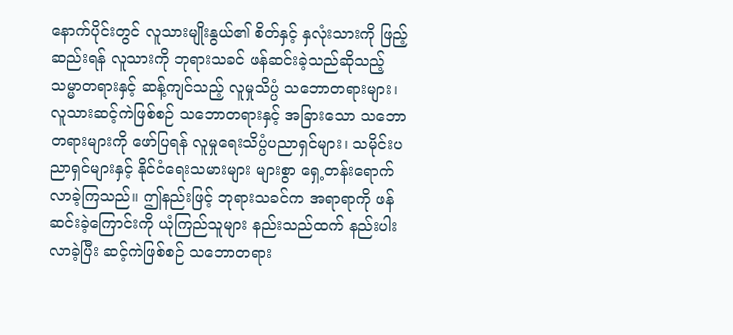နောက်ပိုင်းတွင် လူသားမျိုးနွယ်၏ စိတ်နှင့် နှလုံးသားကို ဖြည့်ဆည်းရန် လူသားကို ဘုရားသခင် ဖန်ဆင်းခဲ့သည်ဆိုသည့် သမ္မာတရားနှင့် ဆန့်ကျင်သည့် လူမှုသိပ္ပံ သဘောတရားများ၊ လူသားဆင့်ကဲဖြစ်စဉ် သဘောတရားနှင့် အခြားသော သဘောတရားများကို ဖော်ပြရန် လူမှုရေးသိပ္ပံပညာရှင်များ၊ သမိုင်းပညာရှင်များနှင့် နိုင်ငံရေးသမားများ များစွာ ရှေ့တန်းရောက်လာခဲ့ကြသည်။ ဤနည်းဖြင့် ဘုရားသခင်က အရာရာကို ဖန်ဆင်းခဲ့ကြောင်းကို ယုံကြည်သူများ နည်းသည်ထက် နည်းပါးလာခဲ့ပြီး ဆင့်ကဲဖြစ်စဉ် သဘောတရား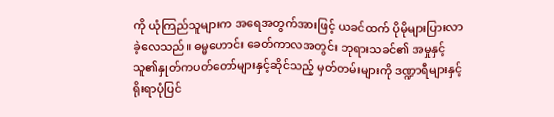ကို ယုံကြည်သူများက အရေအတွက်အားဖြင့် ယခင်ထက် ပိုမိုများပြားလာခဲ့လေသည်။ ဓမ္မဟောင်း ခေတ်ကာလအတွင်း ဘုရားသခင်၏ အမှုနှင့် သူ၏နှုတ်ကပတ်တော်များနှင့်ဆိုင်သည့် မှတ်တမ်းများကို ဒဏ္ဍာရီများနှင့် ရိုးရာပုံပြင်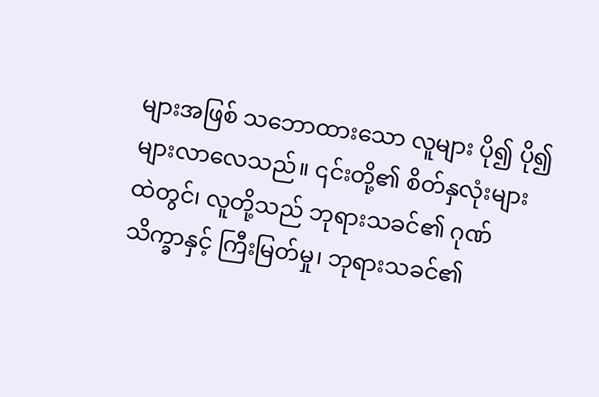များအဖြစ် သဘောထားသော လူများ ပို၍ ပို၍ များလာလေသည်။ ၎င်းတို့၏ စိတ်နှလုံးများထဲတွင်၊ လူတို့သည် ဘုရားသခင်၏ ဂုဏ်သိက္ခာနှင့် ကြီးမြတ်မှု၊ ဘုရားသခင်၏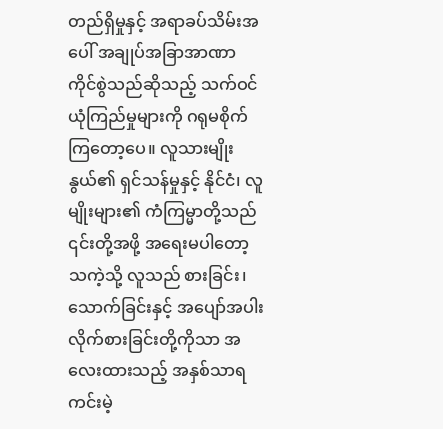တည်ရှိမှုနှင့် အရာခပ်သိမ်းအပေါ် အချုပ်အခြာအာဏာ ကိုင်စွဲသည်ဆိုသည့် သက်ဝင်ယုံကြည်မှုများကို ဂရုမစိုက်ကြတော့ပေ။ လူသားမျိုးနွယ်၏ ရှင်သန်မှုနှင့် နိုင်ငံ၊ လူမျိုးများ၏ ကံကြမ္မာတို့သည် ၎င်းတို့အဖို့ အရေးမပါတော့သကဲ့သို့ လူသည် စားခြင်း၊ သောက်ခြင်းနှင့် အပျော်အပါး လိုက်စားခြင်းတို့ကိုသာ အလေးထားသည့် အနှစ်သာရ ကင်းမဲ့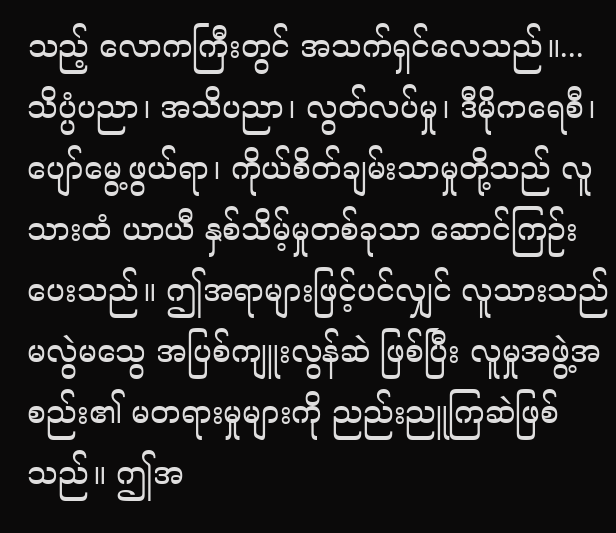သည့် လောကကြီးတွင် အသက်ရှင်လေသည်။...သိပ္ပံပညာ၊ အသိပညာ၊ လွတ်လပ်မှု၊ ဒီမိုကရေစီ၊ ပျော်မွေ့ဖွယ်ရာ၊ ကိုယ်စိတ်ချမ်းသာမှုတို့သည် လူသားထံ ယာယီ နှစ်သိမ့်မှုတစ်ခုသာ ဆောင်ကြဉ်းပေးသည်။ ဤအရာများဖြင့်ပင်လျှင် လူသားသည် မလွဲမသွေ အပြစ်ကျူးလွန်ဆဲ ဖြစ်ပြီး လူမှုအဖွဲ့အစည်း၏ မတရားမှုများကို ညည်းညူကြဆဲဖြစ်သည်။ ဤအ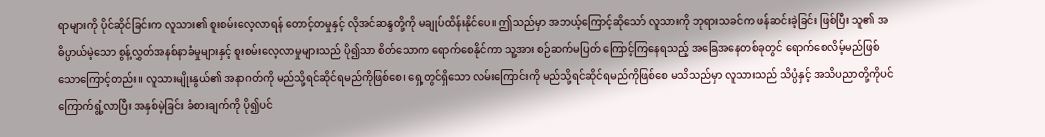ရာများကို ပိုင်ဆိုင်ခြင်းက လူသား၏ စူးစမ်းလေ့လာရန် တောင့်တမှုနှင့် လိုအင်ဆန္ဒတို့ကို မချုပ်ထိန်းနိုင်ပေ။ ဤသည်မှာ အဘယ့်ကြောင့်ဆိုသော် လူသားကို ဘုရားသခင်က ဖန်ဆင်းခဲ့ခြင်း ဖြစ်ပြီး သူ၏ အဓိပ္ပာယ်မဲ့သော စွန့်လွှတ်အနစ်နာခံမှုများနှင့် စူးစမ်းလေ့လာမှုများသည် ပို၍သာ စိတ်သောက ရောက်စေနိုင်ကာ သူ့အား စဉ်ဆက်မပြတ် ကြောင့်ကြနေရသည့် အခြေအနေတစ်ခုတွင် ရောက်စေလိမ့်မည်ဖြစ်သောကြောင့်တည်း။ လူသားမျိုးနွယ်၏ အနာဂတ်ကို မည်သို့ရင်ဆိုင်ရမည်ကိုဖြစ်စေ၊ ရှေ့တွင်ရှိသော လမ်းကြောင်းကို မည်သို့ရင်ဆိုင်ရမည်ကိုဖြစ်စေ မသိသည်မှာ လူသားသည် သိပ္ပံနှင့် အသိပညာတို့ကိုပင် ကြောက်ရွံ့လာပြီး အနှစ်မဲ့ခြင်း ခံစားချက်ကို ပို၍ပင်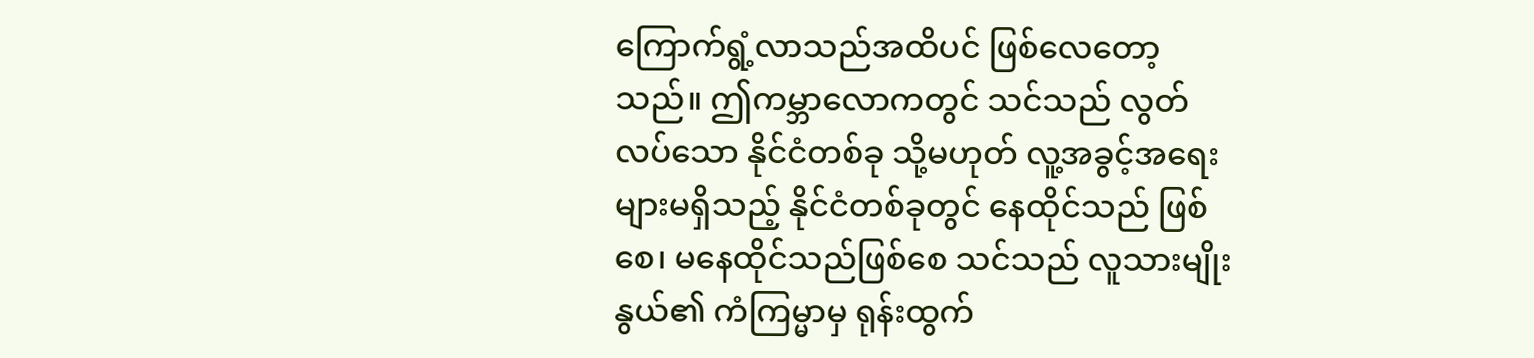ကြောက်ရွံ့လာသည်အထိပင် ဖြစ်လေတော့သည်။ ဤကမ္ဘာလောကတွင် သင်သည် လွတ်လပ်သော နိုင်ငံတစ်ခု သို့မဟုတ် လူ့အခွင့်အရေးများမရှိသည့် နိုင်ငံတစ်ခုတွင် နေထိုင်သည် ဖြစ်စေ၊ မနေထိုင်သည်ဖြစ်စေ သင်သည် လူသားမျိုးနွယ်၏ ကံကြမ္မာမှ ရုန်းထွက်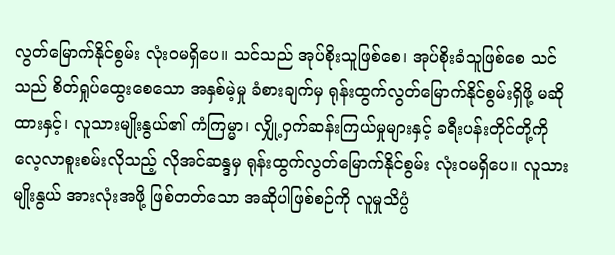လွတ်မြောက်နိုင်စွမ်း လုံးဝမရှိပေ။ သင်သည် အုပ်စိုးသူဖြစ်စေ၊ အုပ်စိုးခံသူဖြစ်စေ သင်သည် စိတ်ရှုပ်ထွေးစေသော အနှစ်မဲ့မှု ခံစားချက်မှ ရုန်းထွက်လွတ်မြောက်နိုင်စွမ်းရှိဖို့ မဆိုထားနှင့်၊ လူသားမျိုးနွယ်၏ ကံကြမ္မာ၊ လျှို့ဝှက်ဆန်းကြယ်မှုများနှင့် ခရီးပန်းတိုင်တို့ကို လေ့လာစူးစမ်းလိုသည့် လိုအင်ဆန္ဒမှ ရုန်းထွက်လွတ်မြောက်နိုင်စွမ်း လုံးဝမရှိပေ။ လူသားမျိုးနွယ် အားလုံးအဖို့ ဖြစ်တတ်သော အဆိုပါဖြစ်စဉ်ကို လူမှုသိပ္ပံ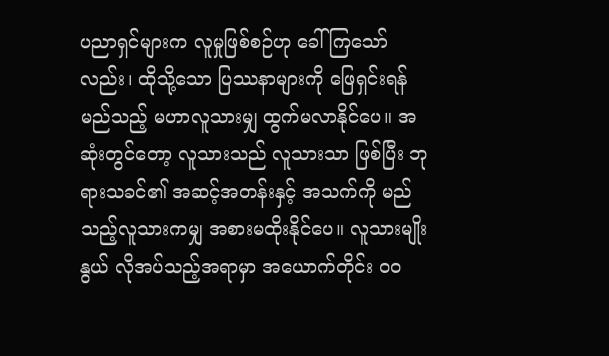ပညာရှင်များက လူမှုဖြစ်စဉ်ဟု ခေါ်ကြသော်လည်း၊ ထိုသို့သော ပြဿနာများကို ဖြေရှင်းရန် မည်သည့် မဟာလူသားမျှ ထွက်မလာနိုင်ပေ။ အဆုံးတွင်တော့ လူသားသည် လူသားသာ ဖြစ်ပြီး ဘုရားသခင်၏ အဆင့်အတန်းနှင့် အသက်ကို မည်သည့်လူသားကမျှ အစားမထိုးနိုင်ပေ။ လူသားမျိုးနွယ် လိုအပ်သည့်အရာမှာ အယောက်တိုင်း ဝဝ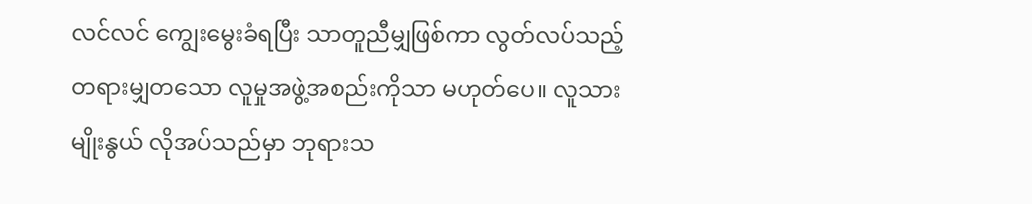လင်လင် ကျွေးမွေးခံရပြီး သာတူညီမျှဖြစ်ကာ လွတ်လပ်သည့် တရားမျှတသော လူမှုအဖွဲ့အစည်းကိုသာ မဟုတ်ပေ။ လူသားမျိုးနွယ် လိုအပ်သည်မှာ ဘုရားသ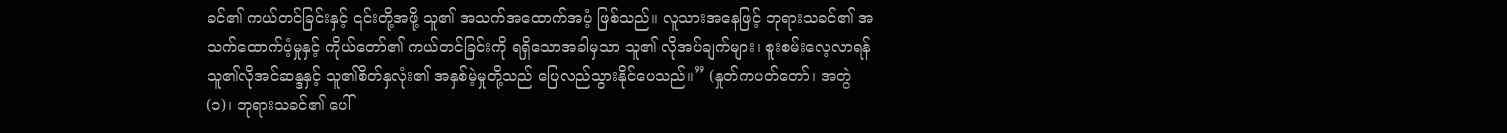ခင်၏ ကယ်တင်ခြင်းနှင့် ၎င်းတို့အဖို့ သူ၏ အသက်အထောက်အပံ့ ဖြစ်သည်။ လူသားအနေဖြင့် ဘုရားသခင်၏ အသက်ထောက်ပံ့မှုနှင့် ကိုယ်တော်၏ ကယ်တင်ခြင်းကို ရရှိသောအခါမှသာ သူ၏ လိုအပ်ချက်များ၊ စူးစမ်းလေ့လာရန် သူ၏လိုအင်ဆန္ဒနှင့် သူ၏စိတ်နှလုံး၏ အနှစ်မဲ့မှုတို့သည် ပြေလည်သွားနိုင်ပေသည်။” (နှုတ်ကပတ်တော်၊ အတွဲ (၁)၊ ဘုရားသခင်၏ ပေါ်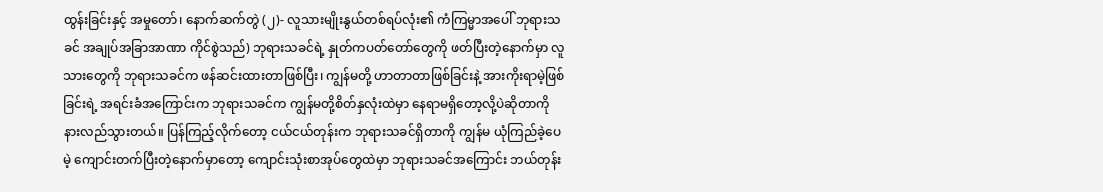ထွန်းခြင်းနှင့် အမှုတော်၊ နောက်ဆက်တွဲ (၂)- လူသားမျိုးနွယ်တစ်ရပ်လုံး၏ ကံကြမ္မာအပေါ် ဘုရားသခင် အချုပ်အခြာအာဏာ ကိုင်စွဲသည်) ဘုရားသခင်ရဲ့ နှုတ်ကပတ်တော်တွေကို ဖတ်ပြီးတဲ့နောက်မှာ လူသားတွေကို ဘုရားသခင်က ဖန်ဆင်းထားတာဖြစ်ပြီး၊ ကျွန်မတို့ ဟာတာတာဖြစ်ခြင်းနဲ့ အားကိုးရာမဲ့ဖြစ်ခြင်းရဲ့ အရင်းခံအကြောင်းက ဘုရားသခင်က ကျွန်မတို့စိတ်နှလုံးထဲမှာ နေရာမရှိတော့လို့ပဲဆိုတာကို နားလည်သွားတယ်။ ပြန်ကြည့်လိုက်တော့ ငယ်ငယ်တုန်းက ဘုရားသခင်ရှိတာကို ကျွန်မ ယုံကြည်ခဲ့ပေမဲ့ ကျောင်းတက်ပြီးတဲ့နောက်မှာတော့ ကျောင်းသုံးစာအုပ်တွေထဲမှာ ဘုရားသခင်အကြောင်း ဘယ်တုန်း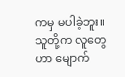ကမှ မပါခဲ့ဘူး။ သူတို့က လူတွေဟာ မျောက်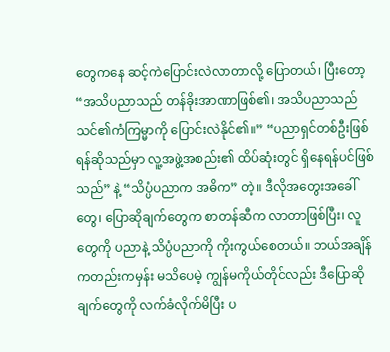တွေကနေ ဆင့်ကဲပြောင်းလဲလာတာလို့ ပြောတယ်၊ ပြီးတော့ “အသိပညာသည် တန်ခိုးအာဏာဖြစ်၏၊ အသိပညာသည် သင်၏ကံကြမ္မာကို ပြောင်းလဲနိုင်၏။” “ပညာရှင်တစ်ဦးဖြစ်ရန်ဆိုသည်မှာ လူ့အဖွဲ့အစည်း၏ ထိပ်ဆုံးတွင် ရှိနေရန်ပင်ဖြစ်သည်” နဲ့ “သိပ္ပံပညာက အဓိက” တဲ့။ ဒီလိုအတွေးအခေါ်တွေ၊ ပြောဆိုချက်တွေက စာတန်ဆီက လာတာဖြစ်ပြီး၊ လူတွေကို ပညာနဲ့ သိပ္ပံပညာကို ကိုးကွယ်စေတယ်။ ဘယ်အချိန်ကတည်းကမှန်း မသိပေမဲ့ ကျွန်မကိုယ်တိုင်လည်း ဒီပြောဆိုချက်တွေကို လက်ခံလိုက်မိပြီး ပ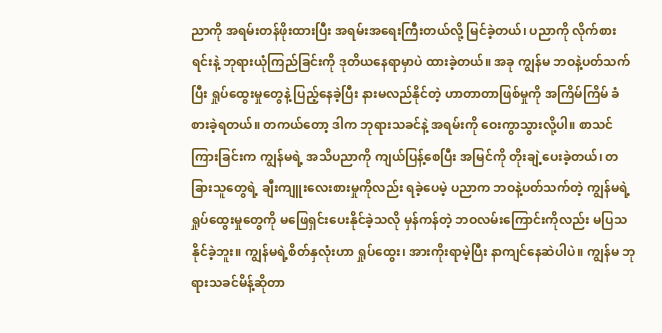ညာကို အရမ်းတန်ဖိုးထားပြီး အရမ်းအရေးကြီးတယ်လို့ မြင်ခဲ့တယ်၊ ပညာကို လိုက်စားရင်းနဲ့ ဘုရားယုံကြည်ခြင်းကို ဒုတိယနေရာမှာပဲ ထားခဲ့တယ်။ အခု ကျွန်မ ဘဝနဲ့ပတ်သက်ပြီး ရှုပ်ထွေးမှုတွေနဲ့ ပြည့်နေခဲ့ပြီး နားမလည်နိုင်တဲ့ ဟာတာတာဖြစ်မှုကို အကြိမ်ကြိမ် ခံစားခဲ့ရတယ်။ တကယ်တော့ ဒါက ဘုရားသခင်နဲ့ အရမ်းကို ဝေးကွာသွားလို့ပါ။ စာသင်ကြားခြင်းက ကျွန်မရဲ့ အသိပညာကို ကျယ်ပြန့်စေပြီး အမြင်ကို တိုးချဲ့ပေးခဲ့တယ်၊ တခြားသူတွေရဲ့ ချီးကျူးလေးစားမှုကိုလည်း ရခဲ့ပေမဲ့ ပညာက ဘဝနဲ့ပတ်သက်တဲ့ ကျွန်မရဲ့ ရှုပ်ထွေးမှုတွေကို မဖြေရှင်းပေးနိုင်ခဲ့သလို မှန်ကန်တဲ့ ဘဝလမ်းကြောင်းကိုလည်း မပြသနိုင်ခဲ့ဘူး။ ကျွန်မရဲ့စိတ်နှလုံးဟာ ရှုပ်ထွေး၊ အားကိုးရာမဲ့ပြီး နာကျင်နေဆဲပါပဲ။ ကျွန်မ ဘုရားသခင်မိန့်ဆိုတာ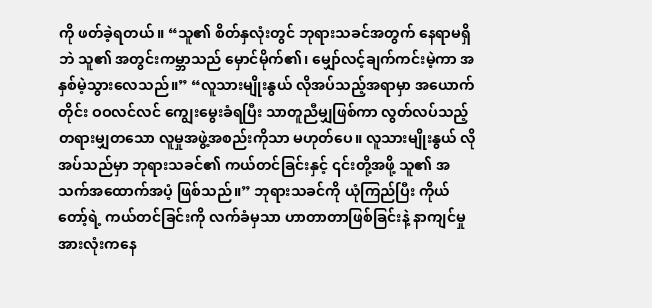ကို ဖတ်ခဲ့ရတယ်။ “သူ၏ စိတ်နှလုံးတွင် ဘုရားသခင်အတွက် နေရာမရှိဘဲ သူ၏ အတွင်းကမ္ဘာသည် မှောင်မိုက်၏၊ မျှော်လင့်ချက်ကင်းမဲ့ကာ အနှစ်မဲ့သွားလေသည်။” “လူသားမျိုးနွယ် လိုအပ်သည့်အရာမှာ အယောက်တိုင်း ဝဝလင်လင် ကျွေးမွေးခံရပြီး သာတူညီမျှဖြစ်ကာ လွတ်လပ်သည့် တရားမျှတသော လူမှုအဖွဲ့အစည်းကိုသာ မဟုတ်ပေ။ လူသားမျိုးနွယ် လိုအပ်သည်မှာ ဘုရားသခင်၏ ကယ်တင်ခြင်းနှင့် ၎င်းတို့အဖို့ သူ၏ အသက်အထောက်အပံ့ ဖြစ်သည်။” ဘုရားသခင်ကို ယုံကြည်ပြီး ကိုယ်တော့်ရဲ့ ကယ်တင်ခြင်းကို လက်ခံမှသာ ဟာတာတာဖြစ်ခြင်းနဲ့ နာကျင်မှုအားလုံးကနေ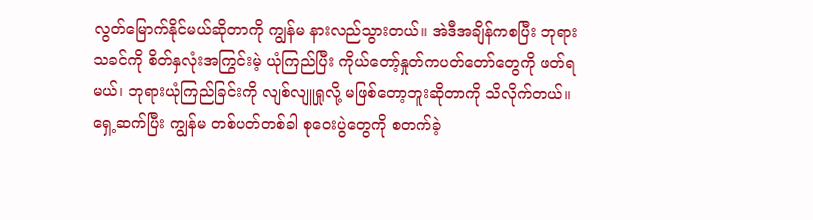လွတ်မြောက်နိုင်မယ်ဆိုတာကို ကျွန်မ နားလည်သွားတယ်။ အဲဒီအချိန်ကစပြီး ဘုရားသခင်ကို စိတ်နှလုံးအကြွင်းမဲ့ ယုံကြည်ပြီး ကိုယ်တော့်နှုတ်ကပတ်တော်တွေကို ဖတ်ရမယ်၊ ဘုရားယုံကြည်ခြင်းကို လျစ်လျူရှုလို့ မဖြစ်တော့ဘူးဆိုတာကို သိလိုက်တယ်။ ရှေ့ဆက်ပြီး ကျွန်မ တစ်ပတ်တစ်ခါ စုဝေးပွဲတွေကို စတက်ခဲ့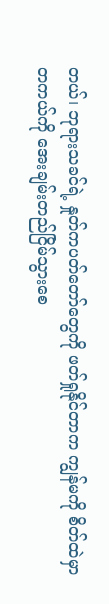တယ်၊ ဘုရားသခင်ရဲ့ နှုတ်ကပတ်တော်တွေကို ဖတ်ရှုနိုင်တာက ကျွန်မကို စိတ်ထဲမှာ တကယ်ကို အေးချမ်းတည်ငြိမ်သွားစေ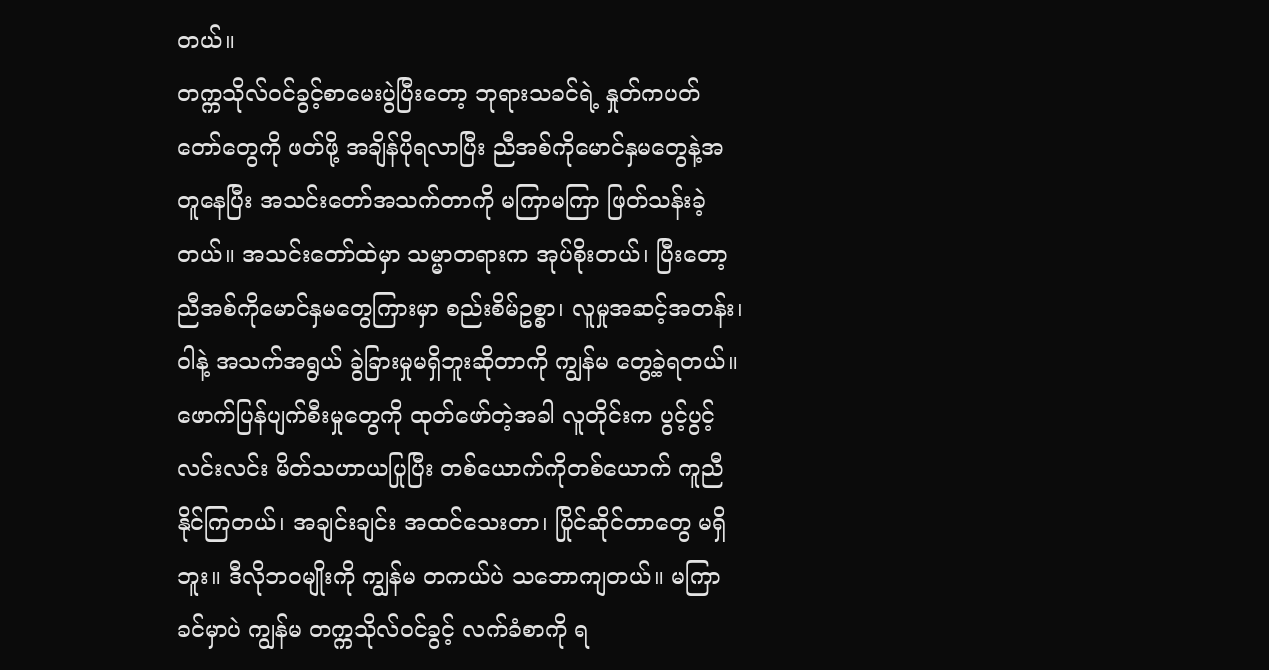တယ်။
တက္ကသိုလ်ဝင်ခွင့်စာမေးပွဲပြီးတော့ ဘုရားသခင်ရဲ့ နှုတ်ကပတ်တော်တွေကို ဖတ်ဖို့ အချိန်ပိုရလာပြီး ညီအစ်ကိုမောင်နှမတွေနဲ့အတူနေပြီး အသင်းတော်အသက်တာကို မကြာမကြာ ဖြတ်သန်းခဲ့တယ်။ အသင်းတော်ထဲမှာ သမ္မာတရားက အုပ်စိုးတယ်၊ ပြီးတော့ ညီအစ်ကိုမောင်နှမတွေကြားမှာ စည်းစိမ်ဥစ္စာ၊ လူမှုအဆင့်အတန်း၊ ဝါနဲ့ အသက်အရွယ် ခွဲခြားမှုမရှိဘူးဆိုတာကို ကျွန်မ တွေ့ခဲ့ရတယ်။ ဖောက်ပြန်ပျက်စီးမှုတွေကို ထုတ်ဖော်တဲ့အခါ လူတိုင်းက ပွင့်ပွင့်လင်းလင်း မိတ်သဟာယပြုပြီး တစ်ယောက်ကိုတစ်ယောက် ကူညီနိုင်ကြတယ်၊ အချင်းချင်း အထင်သေးတာ၊ ပြိုင်ဆိုင်တာတွေ မရှိဘူး။ ဒီလိုဘဝမျိုးကို ကျွန်မ တကယ်ပဲ သဘောကျတယ်။ မကြာခင်မှာပဲ ကျွန်မ တက္ကသိုလ်ဝင်ခွင့် လက်ခံစာကို ရ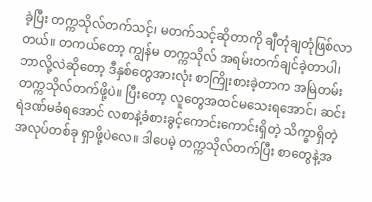ခဲ့ပြီး တက္ကသိုလ်တက်သင့်၊ မတက်သင့်ဆိုတာကို ချီတုံချတုံဖြစ်လာတယ်။ တကယ်တော့ ကျွန်မ တက္ကသိုလ် အရမ်းတက်ချင်ခဲ့တာပါ၊ ဘာလို့လဲဆိုတော့ ဒီနှစ်တွေအားလုံး စာကြိုးစားခဲ့တာက အမြဲတမ်း တက္ကသိုလ်တက်ဖို့ပဲ။ ပြီးတော့ လူတွေအထင်မသေးရအောင်၊ ဆင်းရဲဒဏ်မခံရအောင် လစာနဲ့ခံစားခွင့်ကောင်းကောင်းရှိတဲ့ သိက္ခာရှိတဲ့အလုပ်တစ်ခု ရှာဖို့ပဲလေ။ ဒါပေမဲ့ တက္ကသိုလ်တက်ပြီး စာတွေနဲ့အ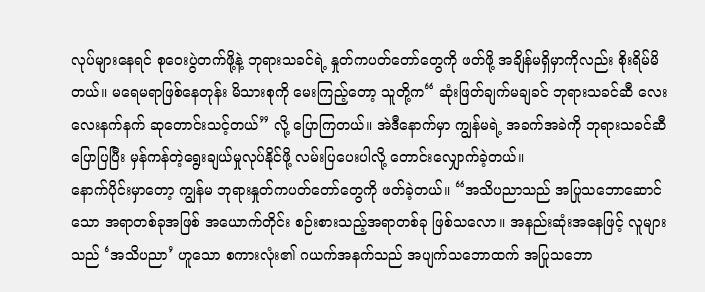လုပ်များနေရင် စုဝေးပွဲတက်ဖို့နဲ့ ဘုရားသခင်ရဲ့ နှုတ်ကပတ်တော်တွေကို ဖတ်ဖို့ အချိန်မရှိမှာကိုလည်း စိုးရိမ်မိတယ်။ မရေမရာဖြစ်နေတုန်း မိသားစုကို မေးကြည့်တော့ သူတို့က“ ဆုံးဖြတ်ချက်မချခင် ဘုရားသခင်ဆီ လေးလေးနက်နက် ဆုတောင်းသင့်တယ်” လို့ ပြောကြတယ်။ အဲဒီနောက်မှာ ကျွန်မရဲ့ အခက်အခဲကို ဘုရားသခင်ဆီ ပြောပြပြီး မှန်ကန်တဲ့ရွေးချယ်မှုလုပ်နိုင်ဖို့ လမ်းပြပေးပါလို့ တောင်းလျှောက်ခဲ့တယ်။
နောက်ပိုင်းမှာတော့ ကျွန်မ ဘုရားနှုတ်ကပတ်တော်တွေကို ဖတ်ခဲ့တယ်။ “အသိပညာသည် အပြုသဘောဆောင်သော အရာတစ်ခုအဖြစ် အယောက်တိုင်း စဉ်းစားသည့်အရာတစ်ခု ဖြစ်သလော။ အနည်းဆုံးအနေဖြင့် လူများသည် ‘အသိပညာ’ ဟူသော စကားလုံး၏ ဂယက်အနက်သည် အပျက်သဘောထက် အပြုသဘော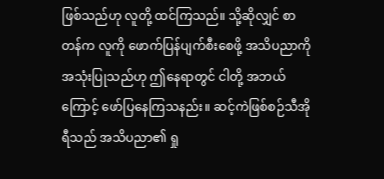ဖြစ်သည်ဟု လူတို့ ထင်ကြသည်။ သို့ဆိုလျှင် စာတန်က လူကို ဖောက်ပြန်ပျက်စီးစေဖို့ အသိပညာကို အသုံးပြုသည်ဟု ဤနေရာတွင် ငါတို့ အဘယ်ကြောင့် ဖော်ပြနေကြသနည်း။ ဆင့်ကဲဖြစ်စဉ်သီအိုရီသည် အသိပညာ၏ ရှု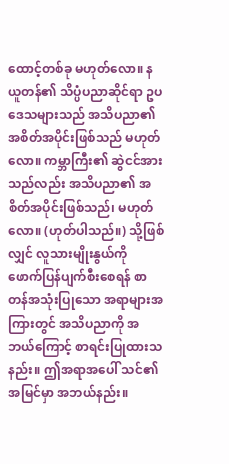ထောင့်တစ်ခု မဟုတ်လော။ နယူတန်၏ သိပ္ပံပညာဆိုင်ရာ ဥပဒေသများသည် အသိပညာ၏ အစိတ်အပိုင်းဖြစ်သည် မဟုတ်လော။ ကမ္ဘာကြီး၏ ဆွဲငင်အားသည်လည်း အသိပညာ၏ အစိတ်အပိုင်းဖြစ်သည်၊ မဟုတ်လော။ (ဟုတ်ပါသည်။) သို့ဖြစ်လျှင် လူသားမျိုးနွယ်ကို ဖောက်ပြန်ပျက်စီးစေရန် စာတန်အသုံးပြုသော အရာများအကြားတွင် အသိပညာကို အဘယ်ကြောင့် စာရင်းပြုထားသနည်း။ ဤအရာအပေါ် သင်၏ အမြင်မှာ အဘယ်နည်း။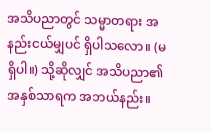အသိပညာတွင် သမ္မာတရား အနည်းငယ်မျှပင် ရှိပါသလော။ (မရှိပါ။) သို့ဆိုလျှင် အသိပညာ၏ အနှစ်သာရက အဘယ်နည်း။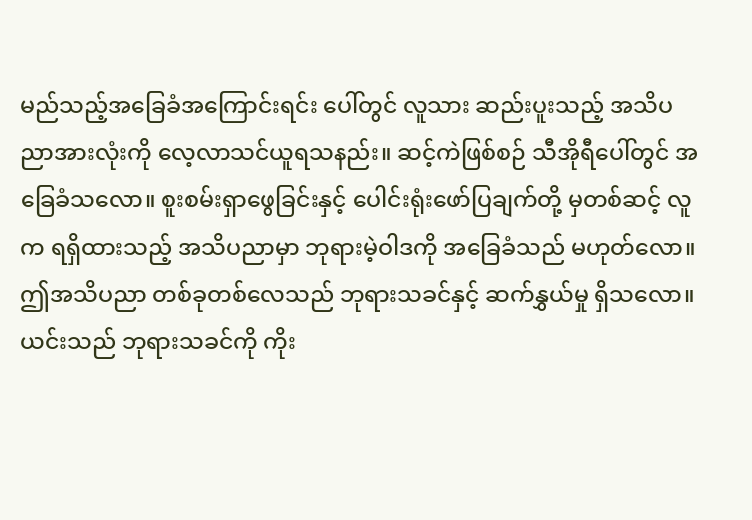မည်သည့်အခြေခံအကြောင်းရင်း ပေါ်တွင် လူသား ဆည်းပူးသည့် အသိပညာအားလုံးကို လေ့လာသင်ယူရသနည်း။ ဆင့်ကဲဖြစ်စဉ် သီအိုရီပေါ်တွင် အခြေခံသလော။ စူးစမ်းရှာဖွေခြင်းနှင့် ပေါင်းရုံးဖော်ပြချက်တို့ မှတစ်ဆင့် လူက ရရှိထားသည့် အသိပညာမှာ ဘုရားမဲ့ဝါဒကို အခြေခံသည် မဟုတ်လော။ ဤအသိပညာ တစ်ခုတစ်လေသည် ဘုရားသခင်နှင့် ဆက်နွှယ်မှု ရှိသလော။ ယင်းသည် ဘုရားသခင်ကို ကိုး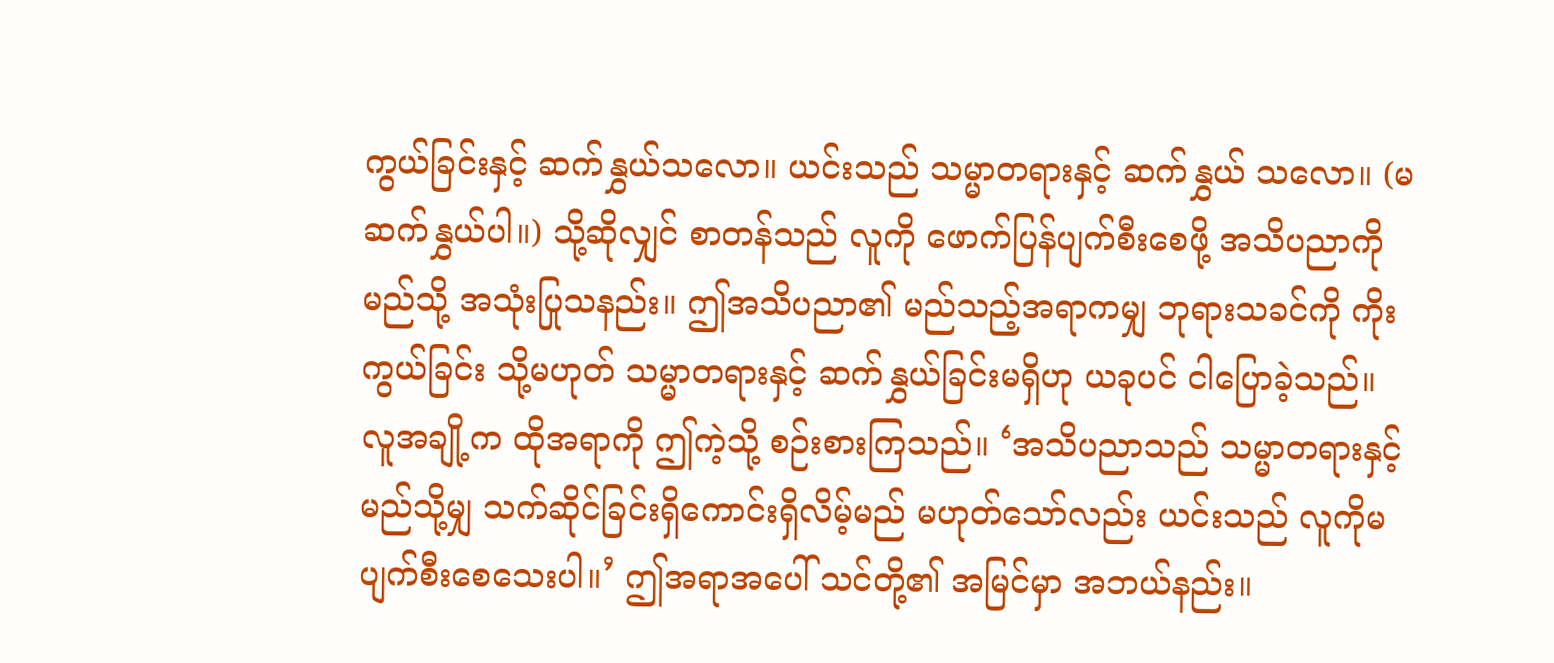ကွယ်ခြင်းနှင့် ဆက်နွှယ်သလော။ ယင်းသည် သမ္မာတရားနှင့် ဆက်နွှယ် သလော။ (မဆက်နွှယ်ပါ။) သို့ဆိုလျှင် စာတန်သည် လူကို ဖောက်ပြန်ပျက်စီးစေဖို့ အသိပညာကို မည်သို့ အသုံးပြုသနည်း။ ဤအသိပညာ၏ မည်သည့်အရာကမျှ ဘုရားသခင်ကို ကိုးကွယ်ခြင်း သို့မဟုတ် သမ္မာတရားနှင့် ဆက်နွှယ်ခြင်းမရှိဟု ယခုပင် ငါပြောခဲ့သည်။ လူအချို့က ထိုအရာကို ဤကဲ့သို့ စဉ်းစားကြသည်။ ‘အသိပညာသည် သမ္မာတရားနှင့် မည်သို့မျှ သက်ဆိုင်ခြင်းရှိကောင်းရှိလိမ့်မည် မဟုတ်သော်လည်း ယင်းသည် လူကိုမပျက်စီးစေသေးပါ။’ ဤအရာအပေါ် သင်တို့၏ အမြင်မှာ အဘယ်နည်း။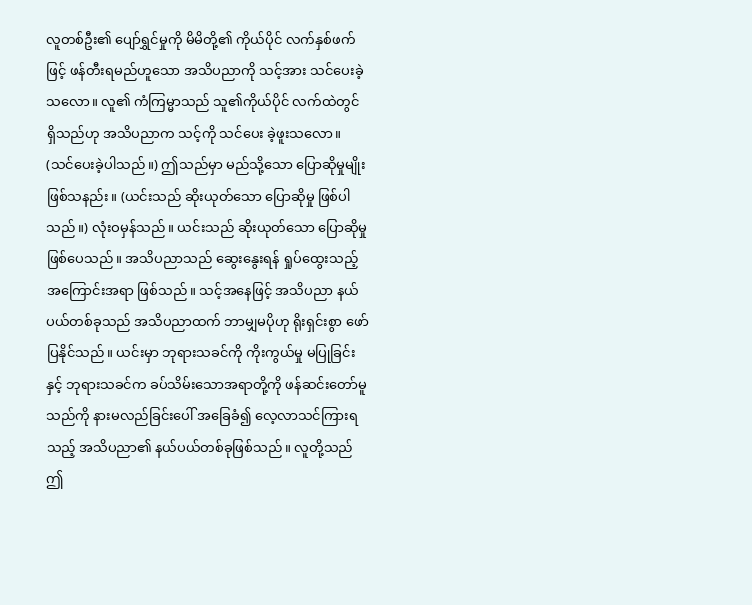လူတစ်ဦး၏ ပျော်ရွှင်မှုကို မိမိတို့၏ ကိုယ်ပိုင် လက်နှစ်ဖက်ဖြင့် ဖန်တီးရမည်ဟူသော အသိပညာကို သင့်အား သင်ပေးခဲ့သလော။ လူ၏ ကံကြမ္မာသည် သူ၏ကိုယ်ပိုင် လက်ထဲတွင် ရှိသည်ဟု အသိပညာက သင့်ကို သင်ပေး ခဲ့ဖူးသလော။ (သင်ပေးခဲ့ပါသည်။) ဤသည်မှာ မည်သို့သော ပြောဆိုမှုမျိုးဖြစ်သနည်း။ (ယင်းသည် ဆိုးယုတ်သော ပြောဆိုမှု ဖြစ်ပါသည်။) လုံးဝမှန်သည်။ ယင်းသည် ဆိုးယုတ်သော ပြောဆိုမှု ဖြစ်ပေသည်။ အသိပညာသည် ဆွေးနွေးရန် ရှုပ်ထွေးသည့် အကြောင်းအရာ ဖြစ်သည်။ သင့်အနေဖြင့် အသိပညာ နယ်ပယ်တစ်ခုသည် အသိပညာထက် ဘာမျှမပိုဟု ရိုးရှင်းစွာ ဖော်ပြနိုင်သည်။ ယင်းမှာ ဘုရားသခင်ကို ကိုးကွယ်မှု မပြုခြင်းနှင့် ဘုရားသခင်က ခပ်သိမ်းသောအရာတို့ကို ဖန်ဆင်းတော်မူသည်ကို နားမလည်ခြင်းပေါ် အခြေခံ၍ လေ့လာသင်ကြားရသည့် အသိပညာ၏ နယ်ပယ်တစ်ခုဖြစ်သည်။ လူတို့သည် ဤ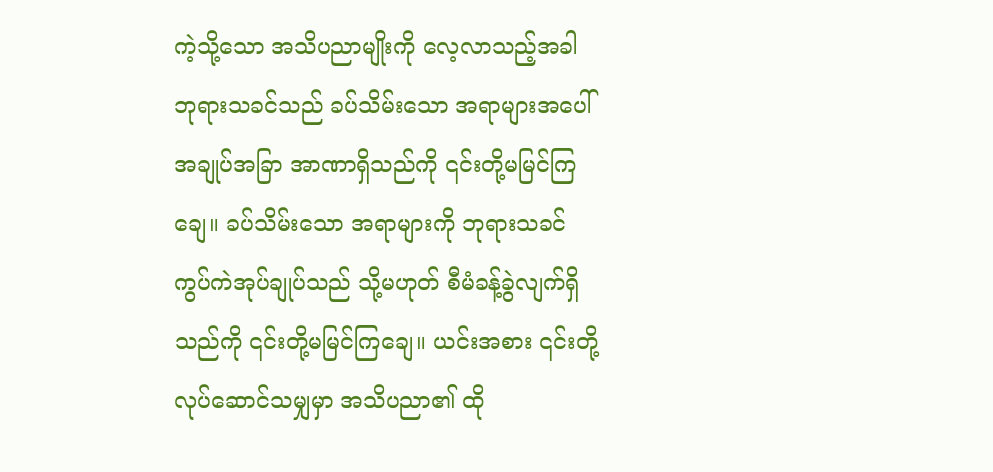ကဲ့သို့သော အသိပညာမျိုးကို လေ့လာသည့်အခါ ဘုရားသခင်သည် ခပ်သိမ်းသော အရာများအပေါ် အချုပ်အခြာ အာဏာရှိသည်ကို ၎င်းတို့မမြင်ကြချေ။ ခပ်သိမ်းသော အရာများကို ဘုရားသခင် ကွပ်ကဲအုပ်ချုပ်သည် သို့မဟုတ် စီမံခန့်ခွဲလျက်ရှိသည်ကို ၎င်းတို့မမြင်ကြချေ။ ယင်းအစား ၎င်းတို့ လုပ်ဆောင်သမျှမှာ အသိပညာ၏ ထို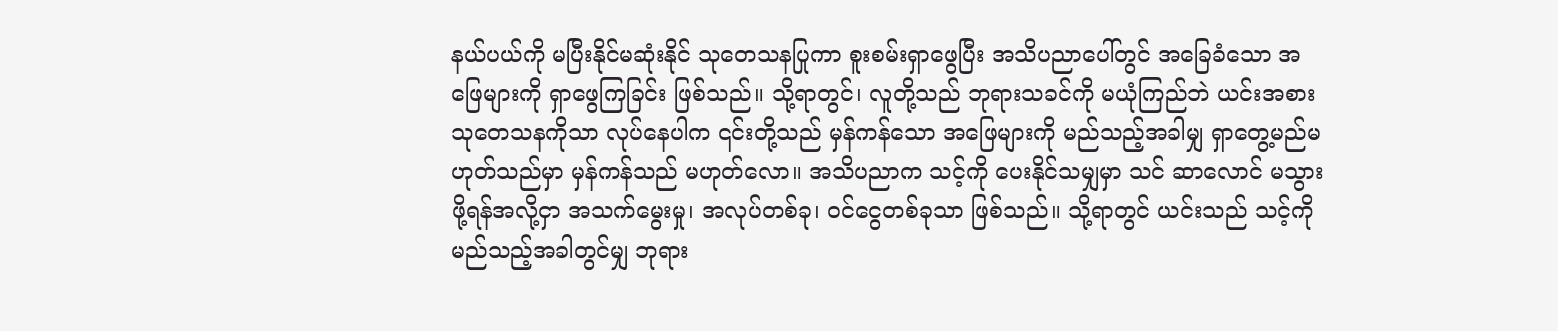နယ်ပယ်ကို မပြီးနိုင်မဆုံးနိုင် သုတေသနပြုကာ စူးစမ်းရှာဖွေပြီး အသိပညာပေါ်တွင် အခြေခံသော အဖြေများကို ရှာဖွေကြခြင်း ဖြစ်သည်။ သို့ရာတွင်၊ လူတို့သည် ဘုရားသခင်ကို မယုံကြည်ဘဲ ယင်းအစား သုတေသနကိုသာ လုပ်နေပါက ၎င်းတို့သည် မှန်ကန်သော အဖြေများကို မည်သည့်အခါမျှ ရှာတွေ့မည်မဟုတ်သည်မှာ မှန်ကန်သည် မဟုတ်လော။ အသိပညာက သင့်ကို ပေးနိုင်သမျှမှာ သင် ဆာလောင် မသွားဖို့ရန်အလို့ငှာ အသက်မွေးမှု၊ အလုပ်တစ်ခု၊ ဝင်ငွေတစ်ခုသာ ဖြစ်သည်။ သို့ရာတွင် ယင်းသည် သင့်ကို မည်သည့်အခါတွင်မျှ ဘုရား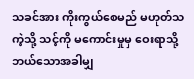သခင်အား ကိုးကွယ်စေမည် မဟုတ်သကဲ့သို့ သင့်ကို မကောင်းမှုမှ ဝေးရာသို့ ဘယ်သောအခါမျှ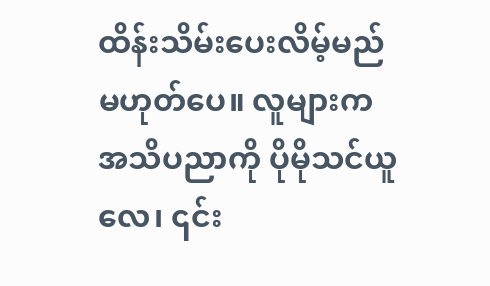ထိန်းသိမ်းပေးလိမ့်မည် မဟုတ်ပေ။ လူများက အသိပညာကို ပိုမိုသင်ယူလေ၊ ၎င်း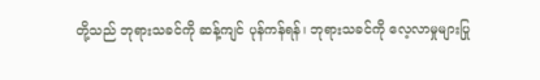တို့သည် ဘုရားသခင်ကို ဆန့်ကျင် ပုန်ကန်ရန်၊ ဘုရားသခင်ကို လေ့လာမှုများပြု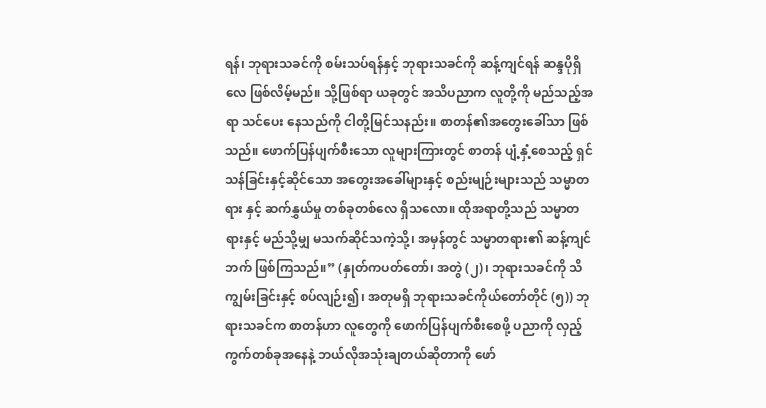ရန်၊ ဘုရားသခင်ကို စမ်းသပ်ရန်နှင့် ဘုရားသခင်ကို ဆန့်ကျင်ရန် ဆန္ဒပိုရှိလေ ဖြစ်လိမ့်မည်။ သို့ဖြစ်ရာ ယခုတွင် အသိပညာက လူတို့ကို မည်သည့်အရာ သင်ပေး နေသည်ကို ငါတို့မြင်သနည်း။ စာတန်၏အတွေးခေါ်သာ ဖြစ်သည်။ ဖောက်ပြန်ပျက်စီးသော လူများကြားတွင် စာတန် ပျံ့နှံ့စေသည့် ရှင်သန်ခြင်းနှင့်ဆိုင်သော အတွေးအခေါ်များနှင့် စည်းမျဉ်းများသည် သမ္မာတရား နှင့် ဆက်နွှယ်မှု တစ်ခုတစ်လေ ရှိသလော။ ထိုအရာတို့သည် သမ္မာတရားနှင့် မည်သို့မျှ မသက်ဆိုင်သကဲ့သို့၊ အမှန်တွင် သမ္မာတရား၏ ဆန့်ကျင်ဘက် ဖြစ်ကြသည်။” (နှုတ်ကပတ်တော်၊ အတွဲ (၂)၊ ဘုရားသခင်ကို သိကျွမ်းခြင်းနှင့် စပ်လျဉ်း၍၊ အတုမရှိ ဘုရားသခင်ကိုယ်တော်တိုင် (၅)) ဘုရားသခင်က စာတန်ဟာ လူတွေကို ဖောက်ပြန်ပျက်စီးစေဖို့ ပညာကို လှည့်ကွက်တစ်ခုအနေနဲ့ ဘယ်လိုအသုံးချတယ်ဆိုတာကို ဖော်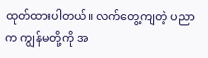ထုတ်ထားပါတယ်။ လက်တွေ့ကျတဲ့ ပညာက ကျွန်မတို့ကို အ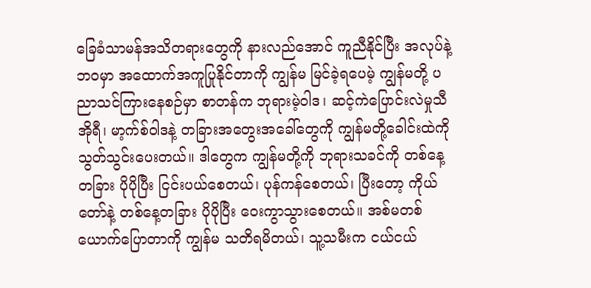ခြေခံသာမန်အသိတရားတွေကို နားလည်အောင် ကူညီနိုင်ပြီး အလုပ်နဲ့ဘဝမှာ အထောက်အကူပြုနိုင်တာကို ကျွန်မ မြင်ခဲ့ရပေမဲ့ ကျွန်မတို့ ပညာသင်ကြားနေစဉ်မှာ စာတန်က ဘုရားမဲ့ဝါဒ၊ ဆင့်ကဲပြောင်းလဲမှုသီအိုရီ၊ မာ့က်စ်ဝါဒနဲ့ တခြားအတွေးအခေါ်တွေကို ကျွန်မတို့ခေါင်းထဲကို သွတ်သွင်းပေးတယ်။ ဒါတွေက ကျွန်မတို့ကို ဘုရားသခင်ကို တစ်နေ့တခြား ပိုပိုပြီး ငြင်းပယ်စေတယ်၊ ပုန်ကန်စေတယ်၊ ပြီးတော့ ကိုယ်တော်နဲ့ တစ်နေ့တခြား ပိုပိုပြီး ဝေးကွာသွားစေတယ်။ အစ်မတစ်ယောက်ပြောတာကို ကျွန်မ သတိရမိတယ်၊ သူ့သမီးက ငယ်ငယ်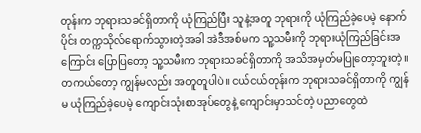တုန်းက ဘုရားသခင်ရှိတာကို ယုံကြည်ပြီး သူနဲ့အတူ ဘုရားကို ယုံကြည်ခဲ့ပေမဲ့ နောက်ပိုင်း တက္ကသိုလ်ရောက်သွားတဲ့အခါ အဲဒီအစ်မက သူ့သမီးကို ဘုရားယုံကြည်ခြင်းအကြောင်း ပြောပြတော့ သူ့သမီးက ဘုရားသခင်ရှိတာကို အသိအမှတ်မပြုတော့ဘူးတဲ့။ တကယ်တော့ ကျွန်မလည်း အတူတူပါပဲ။ ငယ်ငယ်တုန်းက ဘုရားသခင်ရှိတာကို ကျွန်မ ယုံကြည်ခဲ့ပေမဲ့ ကျောင်းသုံးစာအုပ်တွေနဲ့ ကျောင်းမှာသင်တဲ့ ပညာတွေထဲ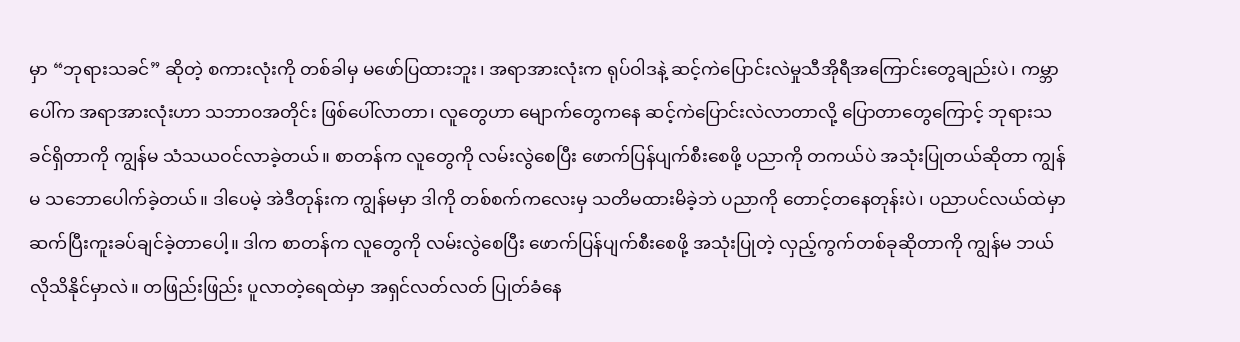မှာ “ဘုရားသခင်” ဆိုတဲ့ စကားလုံးကို တစ်ခါမှ မဖော်ပြထားဘူး၊ အရာအားလုံးက ရုပ်ဝါဒနဲ့ ဆင့်ကဲပြောင်းလဲမှုသီအိုရီအကြောင်းတွေချည်းပဲ၊ ကမ္ဘာပေါ်က အရာအားလုံးဟာ သဘာဝအတိုင်း ဖြစ်ပေါ်လာတာ၊ လူတွေဟာ မျောက်တွေကနေ ဆင့်ကဲပြောင်းလဲလာတာလို့ ပြောတာတွေကြောင့် ဘုရားသခင်ရှိတာကို ကျွန်မ သံသယဝင်လာခဲ့တယ်။ စာတန်က လူတွေကို လမ်းလွဲစေပြီး ဖောက်ပြန်ပျက်စီးစေဖို့ ပညာကို တကယ်ပဲ အသုံးပြုတယ်ဆိုတာ ကျွန်မ သဘောပေါက်ခဲ့တယ်။ ဒါပေမဲ့ အဲဒီတုန်းက ကျွန်မမှာ ဒါကို တစ်စက်ကလေးမှ သတိမထားမိခဲ့ဘဲ ပညာကို တောင့်တနေတုန်းပဲ၊ ပညာပင်လယ်ထဲမှာ ဆက်ပြီးကူးခပ်ချင်ခဲ့တာပေါ့။ ဒါက စာတန်က လူတွေကို လမ်းလွဲစေပြီး ဖောက်ပြန်ပျက်စီးစေဖို့ အသုံးပြုတဲ့ လှည့်ကွက်တစ်ခုဆိုတာကို ကျွန်မ ဘယ်လိုသိနိုင်မှာလဲ။ တဖြည်းဖြည်း ပူလာတဲ့ရေထဲမှာ အရှင်လတ်လတ် ပြုတ်ခံနေ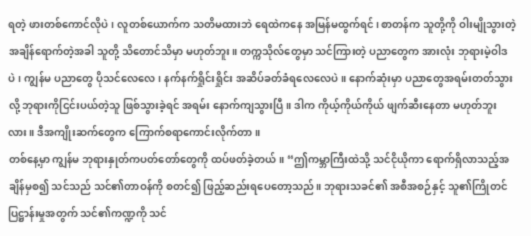ရတဲ့ ဖားတစ်ကောင်လိုပဲ၊ လူတစ်ယောက်က သတိမထားဘဲ ရေထဲကနေ အမြန်မထွက်ရင်၊ စာတန်က သူတို့ကို ဝါးမျိုသွားတဲ့အချိန်ရောက်တဲ့အခါ သူတို့ သိတောင်သိမှာ မဟုတ်ဘူး။ တက္ကသိုလ်တွေမှာ သင်ကြားတဲ့ ပညာတွေက အားလုံး ဘုရားမဲ့ဝါဒပဲ၊ ကျွန်မ ပညာတွေ ပိုသင်လေလေ၊ နက်နက်ရှိုင်းရှိုင်း အဆိပ်ခတ်ခံရလေလေပဲ။ နောက်ဆုံးမှာ ပညာတွေအရမ်းတတ်သွားလို့ ဘုရားကိုငြင်းပယ်တဲ့သူ ဖြစ်သွားခဲ့ရင် အရမ်း နောက်ကျသွားပြီ။ ဒါက ကိုယ့်ကိုယ်ကိုယ် ဖျက်ဆီးနေတာ မဟုတ်ဘူးလား။ ဒီအကျိုးဆက်တွေက ကြောက်စရာကောင်းလိုက်တာ။
တစ်နေ့မှာ ကျွန်မ ဘုရားနှုတ်ကပတ်တော်တွေကို ထပ်ဖတ်ခဲ့တယ်။ “ဤကမ္ဘာကြီးထဲသို့ သင်ငိုယိုကာ ရောက်ရှိလာသည့်အချိန်မှစ၍ သင်သည် သင်၏တာဝန်ကို စတင်၍ ဖြည့်ဆည်းရပေတော့သည်။ ဘုရားသခင်၏ အစီအစဉ်နှင့် သူ၏ကြိုတင်ပြဋ္ဌာန်းမှုအတွက် သင်၏ကဏ္ဍကို သင်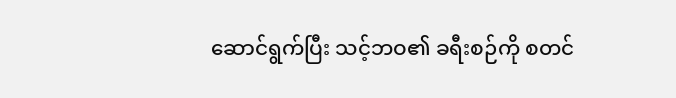ဆောင်ရွက်ပြီး သင့်ဘဝ၏ ခရီးစဉ်ကို စတင်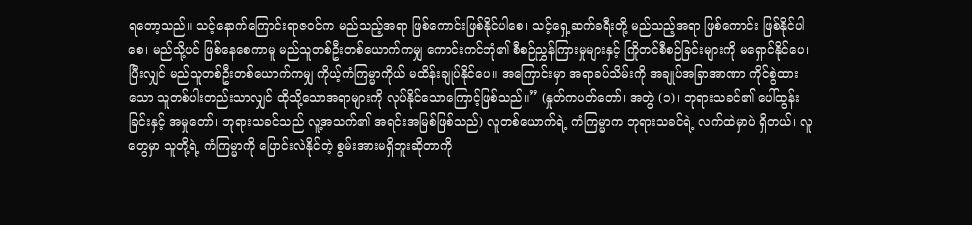ရတော့သည်။ သင့်နောက်ကြောင်းရာဇဝင်က မည်သည့်အရာ ဖြစ်ကောင်းဖြစ်နိုင်ပါစေ၊ သင့်ရှေ့ဆက်ခရီးတို့ မည်သည့်အရာ ဖြစ်ကောင်း ဖြစ်နိုင်ပါစေ၊ မည်သို့ပင် ဖြစ်နေစေကာမူ မည်သူတစ်ဦးတစ်ယောက်ကမျှ ကောင်းကင်ဘုံ၏ စီစဉ်ညွှန်ကြားမှုများနှင့် ကြိုတင်စီစဉ်ခြင်းများကို မရှောင်နိုင်ပေ၊ ပြီးလျှင် မည်သူတစ်ဦးတစ်ယောက်ကမျှ ကိုယ့်ကံကြမ္မာကိုယ် မထိန်းချုပ်နိုင်ပေ။ အကြောင်းမှာ အရာခပ်သိမ်းကို အချုပ်အခြာအာဏာ ကိုင်စွဲထားသော သူတစ်ပါးတည်းသာလျှင် ထိုသို့သောအရာများကို လုပ်နိုင်သောကြောင့်ဖြစ်သည်။” (နှုတ်ကပတ်တော်၊ အတွဲ (၁)၊ ဘုရားသခင်၏ ပေါ်ထွန်းခြင်းနှင့် အမှုတော်၊ ဘုရားသခင်သည် လူ့အသက်၏ အရင်းအမြစ်ဖြစ်သည်) လူတစ်ယောက်ရဲ့ ကံကြမ္မာက ဘုရားသခင်ရဲ့ လက်ထဲမှာပဲ ရှိတယ်၊ လူတွေမှာ သူတို့ရဲ့ ကံကြမ္မာကို ပြောင်းလဲနိုင်တဲ့ စွမ်းအားမရှိဘူးဆိုတာကို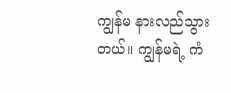ကျွန်မ နားလည်သွားတယ်။ ကျွန်မရဲ့ ကံ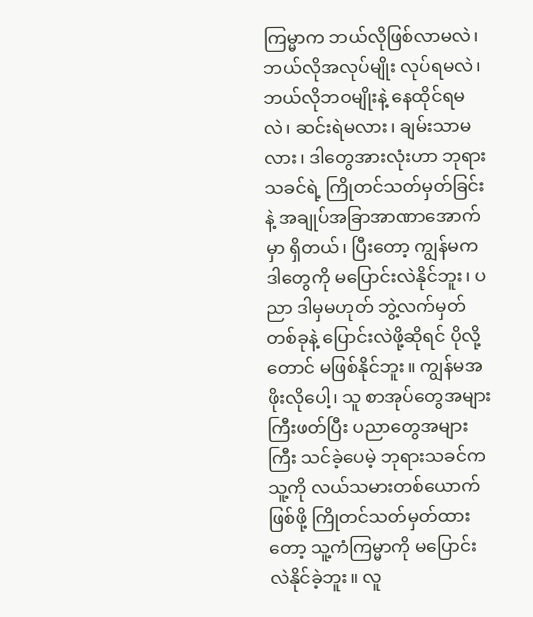ကြမ္မာက ဘယ်လိုဖြစ်လာမလဲ၊ ဘယ်လိုအလုပ်မျိုး လုပ်ရမလဲ၊ ဘယ်လိုဘဝမျိုးနဲ့ နေထိုင်ရမလဲ၊ ဆင်းရဲမလား၊ ချမ်းသာမလား၊ ဒါတွေအားလုံးဟာ ဘုရားသခင်ရဲ့ ကြိုတင်သတ်မှတ်ခြင်းနဲ့ အချုပ်အခြာအာဏာအောက်မှာ ရှိတယ်၊ ပြီးတော့ ကျွန်မက ဒါတွေကို မပြောင်းလဲနိုင်ဘူး၊ ပညာ ဒါမှမဟုတ် ဘွဲ့လက်မှတ်တစ်ခုနဲ့ ပြောင်းလဲဖို့ဆိုရင် ပိုလို့တောင် မဖြစ်နိုင်ဘူး။ ကျွန်မအဖိုးလိုပေါ့၊ သူ စာအုပ်တွေအများကြီးဖတ်ပြီး ပညာတွေအများကြီး သင်ခဲ့ပေမဲ့ ဘုရားသခင်က သူ့ကို လယ်သမားတစ်ယောက်ဖြစ်ဖို့ ကြိုတင်သတ်မှတ်ထားတော့ သူ့ကံကြမ္မာကို မပြောင်းလဲနိုင်ခဲ့ဘူး။ လူ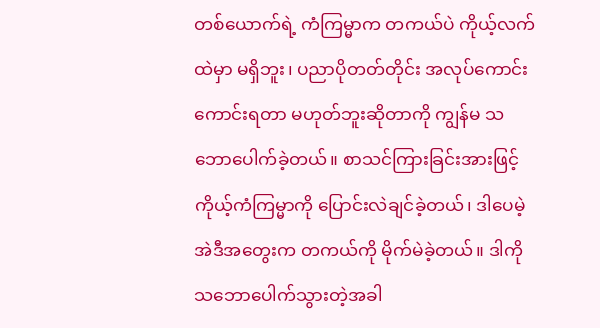တစ်ယောက်ရဲ့ ကံကြမ္မာက တကယ်ပဲ ကိုယ့်လက်ထဲမှာ မရှိဘူး၊ ပညာပိုတတ်တိုင်း အလုပ်ကောင်းကောင်းရတာ မဟုတ်ဘူးဆိုတာကို ကျွန်မ သဘောပေါက်ခဲ့တယ်။ စာသင်ကြားခြင်းအားဖြင့် ကိုယ့်ကံကြမ္မာကို ပြောင်းလဲချင်ခဲ့တယ်၊ ဒါပေမဲ့ အဲဒီအတွေးက တကယ်ကို မိုက်မဲခဲ့တယ်။ ဒါကို သဘောပေါက်သွားတဲ့အခါ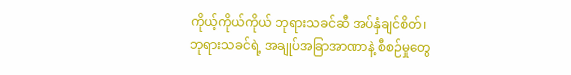ကိုယ့်ကိုယ်ကိုယ် ဘုရားသခင်ဆီ အပ်နှံချင်စိတ်၊ ဘုရားသခင်ရဲ့ အချုပ်အခြာအာဏာနဲ့ စီစဉ်မှုတွေ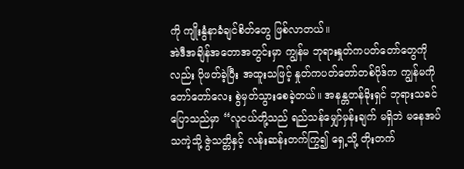ကို ကျိုးနွံနာခံချင်စိတ်တွေ ဖြစ်လာတယ်။
အဲဒီအချိန်အတောအတွင်းမှာ ကျွန်မ ဘုရားနှုတ်ကပတ်တော်တွေကိုလည်း ပိုဖတ်ခဲ့ပြီး အထူးသဖြင့် နှုတ်ကပတ်တော်တစ်ပိုဒ်က ကျွန်မကို တော်တော်လေး စွဲမှတ်သွားစေခဲ့တယ်။ အနန္တတန်ခိုးရှင် ဘုရားသခင် ပြောသည်မှာ “လူငယ်တို့သည် ရည်သန်မျှော်မှန်းချက် မရှိဘဲ မနေအပ်သကဲ့သို့ ဇွဲသတ္တိနှင့် လန်းဆန်းတက်ကြွ၍ ရှေ့သို့ တိုးတက်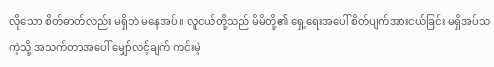လိုသော စိတ်ဓာတ်လည်း မရှိဘဲ မနေအပ်။ လူငယ်တို့သည် မိမိတို့၏ ရှေ့ရေးအပေါ် စိတ်ပျက်အားငယ်ခြင်း မရှိအပ်သကဲ့သို့ အသက်တာအပေါ် မျှော်လင့်ချက် ကင်းမဲ့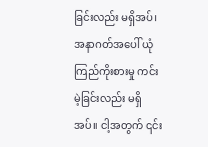ခြင်းလည်း မရှိအပ်၊ အနာဂတ်အပေါ် ယုံကြည်ကိုးစားမှု ကင်းမဲ့ခြင်းလည်း မရှိအပ်။ ငါ့အတွက် ၎င်း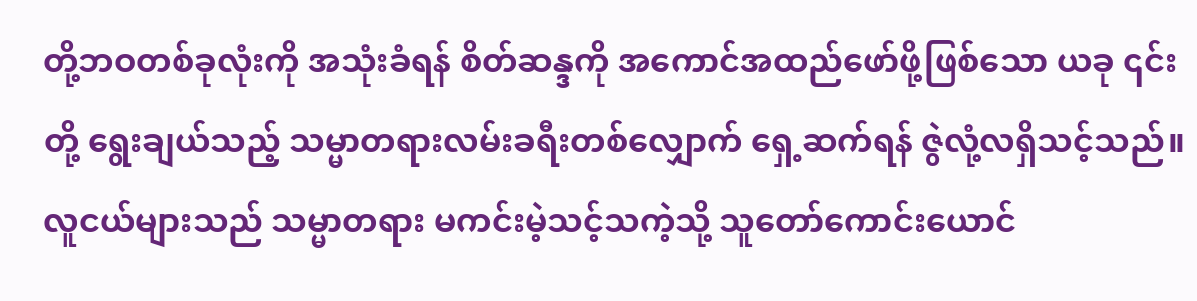တို့ဘဝတစ်ခုလုံးကို အသုံးခံရန် စိတ်ဆန္ဒကို အကောင်အထည်ဖော်ဖို့ဖြစ်သော ယခု ၎င်းတို့ ရွေးချယ်သည့် သမ္မာတရားလမ်းခရီးတစ်လျှောက် ရှေ့ဆက်ရန် ဇွဲလုံ့လရှိသင့်သည်။ လူငယ်များသည် သမ္မာတရား မကင်းမဲ့သင့်သကဲ့သို့ သူတော်ကောင်းယောင်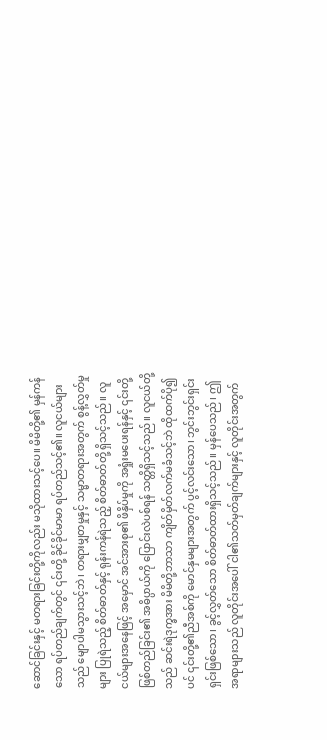ဆောင်ခြင်းနှင့် မတရားခြင်းတို့ကိုလည်း မသိုထားသင့်ပေ။ မိမိတို့၏ မှန်ကန်သော ရပ်တည်ချက်တွင် ၎င်းတို့ ခိုင်ခိုင်မာမာ ရပ်တည်သင့်၏။ လူငယ်များသည် မျောပါမသွားသင့်ဘဲ၊ တရားမျှတမှုနှင့် သမ္မာတရားအတွက် စွန့်လွှတ်မှုများ ပြုရဲသည့် စိတ်ဓာတ်နှင့် ရုန်းကန်ရဲသည့် စိတ်ဓာတ်တို့ ရှိသင့်သည်။ လူငယ်များအနေဖြင့် အမှောင် အင်အားစု၏ ဖိနှိပ်မှုကို အရှုံးမပေးရန်နှင့် ၎င်းတို့ဖြစ်တည်ခြင်း၏ အဓိပ္ပာယ်ကို ပြောင်းလဲပစ်ရန် သတ္တိရှိသင့်သည်။ လူငယ်တို့သည် ဆင်းရဲဒုက္ခအား မိမိတို့ဘာသာ ကျိတ်မှိတ်လက်မခံသင့်ဘဲ ထိုထက်ပို၍ပင် ၎င်းတို့၏ညီအစ်ကို မောင်နှမများအတွက် ပွင့်လင်းသော၊ ဘွင်းဘွင်းရှင်းရှင်းဖြစ်သော၊ ခွင့်လွှတ်သော စိတ်ဓာတ်ထားရှိသင့်သည်။ မှန်ပေသည်၊ ဤအရာများသည် လူတိုင်းအပေါ် ငါ၏သတ်မှတ်ချက်များနှင့် လူတိုင်းအတွက်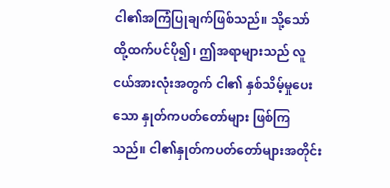ငါ၏အကြံပြုချက်ဖြစ်သည်။ သို့သော် ထို့ထက်ပင်ပို၍၊ ဤအရာများသည် လူငယ်အားလုံးအတွက် ငါ၏ နှစ်သိမ့်မှုပေးသော နှုတ်ကပတ်တော်များ ဖြစ်ကြသည်။ ငါ၏နှုတ်ကပတ်တော်များအတိုင်း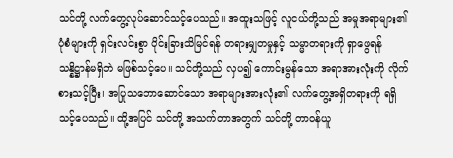သင်တို့ လက်တွေ့လုပ်ဆောင်သင့်ပေသည်။ အထူးသဖြင့် လူငယ်တို့သည် အမှုအရာများ၏ ပုံစံများကို ရှင်းလင်းစွာ ပိုင်းခြားသိမြင်ရန် တရားမျှတမှုနှင့် သမ္မာတရားကို ရှာဖွေရန် သန္နိဋ္ဌာန်မရှိဘဲ မဖြစ်သင့်ပေ။ သင်တို့သည် လှပ၍ ကောင်းမွန်သော အရာအားလုံးကို လိုက်စားသင့်ပြီး၊ အပြုသဘောဆောင်သော အရာများအားလုံး၏ လက်တွေ့အရှိတရားကို ရရှိသင့်ပေသည်။ ထို့အပြင် သင်တို့ အသက်တာအတွက် သင်တို့ တာဝန်ယူ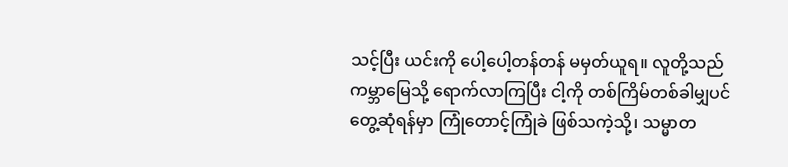သင့်ပြီး ယင်းကို ပေါ့ပေါ့တန်တန် မမှတ်ယူရ။ လူတို့သည် ကမ္ဘာမြေသို့ ရောက်လာကြပြီး ငါ့ကို တစ်ကြိမ်တစ်ခါမျှပင် တွေ့ဆုံရန်မှာ ကြုံတောင့်ကြုံခဲ ဖြစ်သကဲ့သို့၊ သမ္မာတ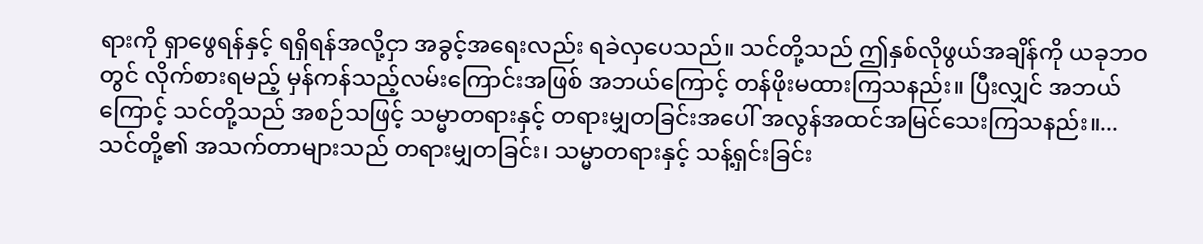ရားကို ရှာဖွေရန်နှင့် ရရှိရန်အလို့ငှာ အခွင့်အရေးလည်း ရခဲလှပေသည်။ သင်တို့သည် ဤနှစ်လိုဖွယ်အချိန်ကို ယခုဘဝတွင် လိုက်စားရမည့် မှန်ကန်သည့်လမ်းကြောင်းအဖြစ် အဘယ်ကြောင့် တန်ဖိုးမထားကြသနည်း။ ပြီးလျှင် အဘယ်ကြောင့် သင်တို့သည် အစဉ်သဖြင့် သမ္မာတရားနှင့် တရားမျှတခြင်းအပေါ် အလွန်အထင်အမြင်သေးကြသနည်း။...သင်တို့၏ အသက်တာများသည် တရားမျှတခြင်း၊ သမ္မာတရားနှင့် သန့်ရှင်းခြင်း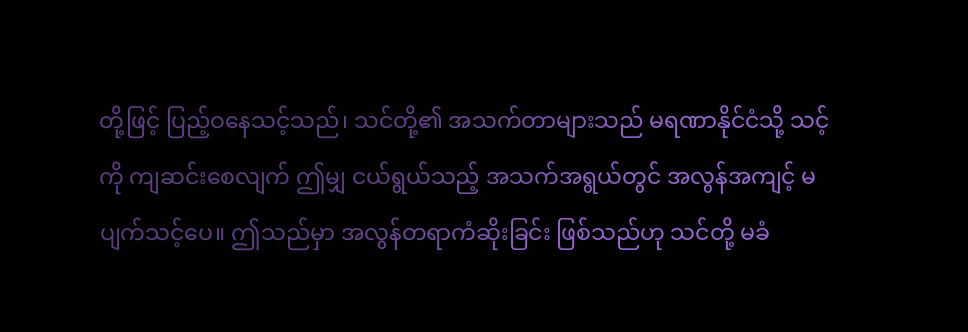တို့ဖြင့် ပြည့်ဝနေသင့်သည်၊ သင်တို့၏ အသက်တာများသည် မရဏာနိုင်ငံသို့ သင့်ကို ကျဆင်းစေလျက် ဤမျှ ငယ်ရွယ်သည့် အသက်အရွယ်တွင် အလွန်အကျင့် မပျက်သင့်ပေ။ ဤသည်မှာ အလွန်တရာကံဆိုးခြင်း ဖြစ်သည်ဟု သင်တို့ မခံ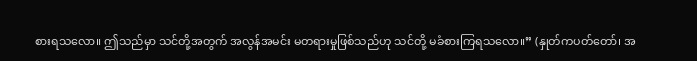စားရသလော။ ဤသည်မှာ သင်တို့အတွက် အလွန်အမင်း မတရားမှုဖြစ်သည်ဟု သင်တို့ မခံစားကြရသလော။” (နှုတ်ကပတ်တော်၊ အ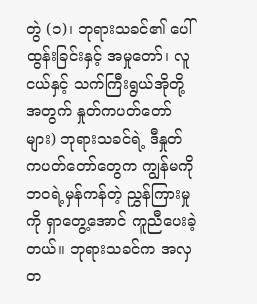တွဲ (၁)၊ ဘုရားသခင်၏ ပေါ်ထွန်းခြင်းနှင့် အမှုတော်၊ လူငယ်နှင့် သက်ကြီးရွယ်အိုတို့အတွက် နှုတ်ကပတ်တော်များ) ဘုရားသခင်ရဲ့ ဒီနှုတ်ကပတ်တော်တွေက ကျွန်မကို ဘဝရဲ့မှန်ကန်တဲ့ ညွှန်ကြားမှုကို ရှာတွေ့အောင် ကူညီပေးခဲ့တယ်။ ဘုရားသခင်က အလှတ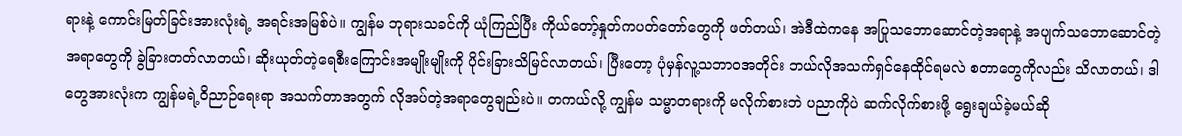ရားနဲ့ ကောင်းမြတ်ခြင်းအားလုံးရဲ့ အရင်းအမြစ်ပဲ။ ကျွန်မ ဘုရားသခင်ကို ယုံကြည်ပြီး ကိုယ်တော့်နှုတ်ကပတ်တော်တွေကို ဖတ်တယ်၊ အဲဒီထဲကနေ အပြုသဘောဆောင်တဲ့အရာနဲ့ အပျက်သဘောဆောင်တဲ့အရာတွေကို ခွဲခြားတတ်လာတယ်၊ ဆိုးယုတ်တဲ့ရေစီးကြောင်းအမျိုးမျိုးကို ပိုင်းခြားသိမြင်လာတယ်၊ ပြီးတော့ ပုံမှန်လူ့သဘာဝအတိုင်း ဘယ်လိုအသက်ရှင်နေထိုင်ရမလဲ စတာတွေကိုလည်း သိလာတယ်၊ ဒါတွေအားလုံးက ကျွန်မရဲ့ဝိညာဉ်ရေးရာ အသက်တာအတွက် လိုအပ်တဲ့အရာတွေချည်းပဲ။ တကယ်လို့ ကျွန်မ သမ္မာတရားကို မလိုက်စားဘဲ ပညာကိုပဲ ဆက်လိုက်စားဖို့ ရွေးချယ်ခဲ့မယ်ဆို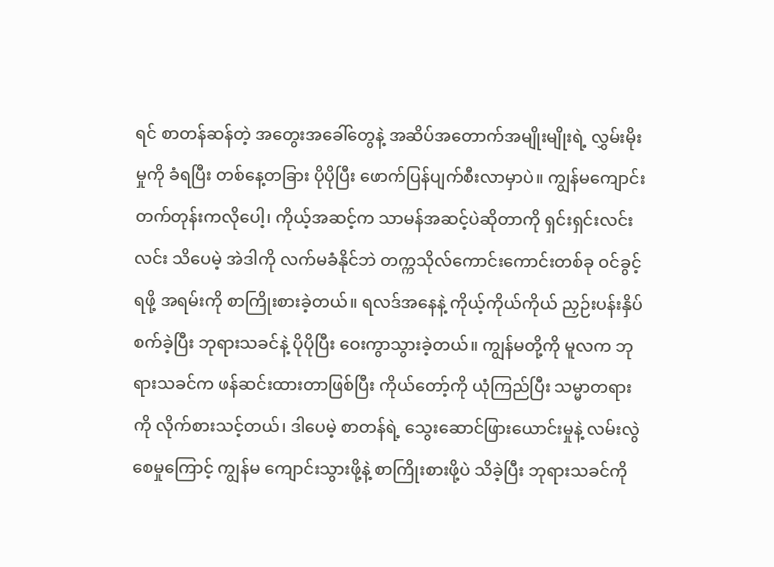ရင် စာတန်ဆန်တဲ့ အတွေးအခေါ်တွေနဲ့ အဆိပ်အတောက်အမျိုးမျိုးရဲ့ လွှမ်းမိုးမှုကို ခံရပြီး တစ်နေ့တခြား ပိုပိုပြီး ဖောက်ပြန်ပျက်စီးလာမှာပဲ။ ကျွန်မကျောင်းတက်တုန်းကလိုပေါ့၊ ကိုယ့်အဆင့်က သာမန်အဆင့်ပဲဆိုတာကို ရှင်းရှင်းလင်းလင်း သိပေမဲ့ အဲဒါကို လက်မခံနိုင်ဘဲ တက္ကသိုလ်ကောင်းကောင်းတစ်ခု ဝင်ခွင့်ရဖို့ အရမ်းကို စာကြိုးစားခဲ့တယ်။ ရလဒ်အနေနဲ့ ကိုယ့်ကိုယ်ကိုယ် ညှဉ်းပန်းနှိပ်စက်ခဲ့ပြီး ဘုရားသခင်နဲ့ ပိုပိုပြီး ဝေးကွာသွားခဲ့တယ်။ ကျွန်မတို့ကို မူလက ဘုရားသခင်က ဖန်ဆင်းထားတာဖြစ်ပြီး ကိုယ်တော့်ကို ယုံကြည်ပြီး သမ္မာတရားကို လိုက်စားသင့်တယ်၊ ဒါပေမဲ့ စာတန်ရဲ့ သွေးဆောင်ဖြားယောင်းမှုနဲ့ လမ်းလွဲစေမှုကြောင့် ကျွန်မ ကျောင်းသွားဖို့နဲ့ စာကြိုးစားဖို့ပဲ သိခဲ့ပြီး ဘုရားသခင်ကို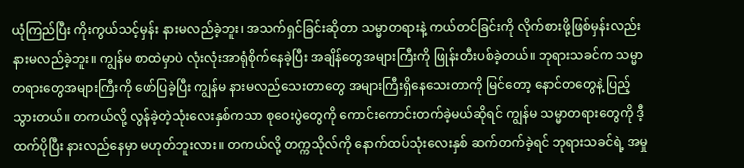ယုံကြည်ပြီး ကိုးကွယ်သင့်မှန်း နားမလည်ခဲ့ဘူး၊ အသက်ရှင်ခြင်းဆိုတာ သမ္မာတရားနဲ့ ကယ်တင်ခြင်းကို လိုက်စားဖို့ဖြစ်မှန်းလည်း နားမလည်ခဲ့ဘူး။ ကျွန်မ စာထဲမှာပဲ လုံးလုံးအာရုံစိုက်နေခဲ့ပြီး အချိန်တွေအများကြီးကို ဖြုန်းတီးပစ်ခဲ့တယ်။ ဘုရားသခင်က သမ္မာတရားတွေအများကြီးကို ဖော်ပြခဲ့ပြီး ကျွန်မ နားမလည်သေးတာတွေ အများကြီးရှိနေသေးတာကို မြင်တော့ နောင်တတွေနဲ့ ပြည့်သွားတယ်။ တကယ်လို့ လွန်ခဲ့တဲ့သုံးလေးနှစ်ကသာ စုဝေးပွဲတွေကို ကောင်းကောင်းတက်ခဲ့မယ်ဆိုရင် ကျွန်မ သမ္မာတရားတွေကို ဒီ့ထက်ပိုပြီး နားလည်နေမှာ မဟုတ်ဘူးလား။ တကယ်လို့ တက္ကသိုလ်ကို နောက်ထပ်သုံးလေးနှစ် ဆက်တက်ခဲ့ရင် ဘုရားသခင်ရဲ့ အမှု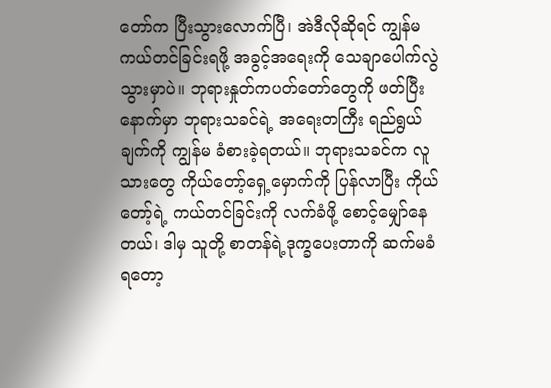တော်က ပြီးသွားလောက်ပြီ၊ အဲဒီလိုဆိုရင် ကျွန်မ ကယ်တင်ခြင်းရဖို့ အခွင့်အရေးကို သေချာပေါက်လွဲသွားမှာပဲ။ ဘုရားနှုတ်ကပတ်တော်တွေကို ဖတ်ပြီးနောက်မှာ ဘုရားသခင်ရဲ့ အရေးတကြီး ရည်ရွယ်ချက်ကို ကျွန်မ ခံစားခဲ့ရတယ်။ ဘုရားသခင်က လူသားတွေ ကိုယ်တော့်ရှေ့မှောက်ကို ပြန်လာပြီး ကိုယ်တော့်ရဲ့ ကယ်တင်ခြင်းကို လက်ခံဖို့ စောင့်မျှော်နေတယ်၊ ဒါမှ သူတို့ စာတန်ရဲ့ဒုက္ခပေးတာကို ဆက်မခံရတော့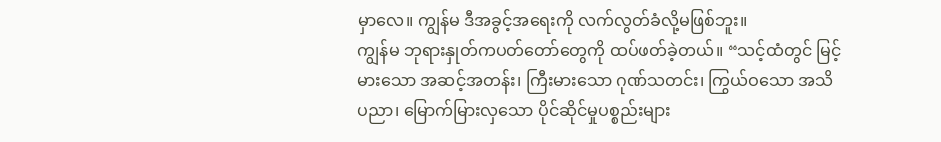မှာလေ။ ကျွန်မ ဒီအခွင့်အရေးကို လက်လွတ်ခံလို့မဖြစ်ဘူး။
ကျွန်မ ဘုရားနှုတ်ကပတ်တော်တွေကို ထပ်ဖတ်ခဲ့တယ်။ “သင့်ထံတွင် မြင့်မားသော အဆင့်အတန်း၊ ကြီးမားသော ဂုဏ်သတင်း၊ ကြွယ်ဝသော အသိပညာ၊ မြောက်မြားလှသော ပိုင်ဆိုင်မှုပစ္စည်းများ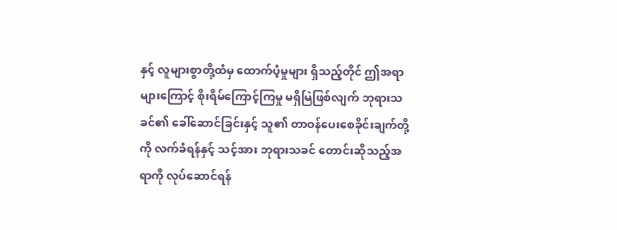နှင့် လူများစွာတို့ထံမှ ထောက်ပံ့မှုများ ရှိသည့်တိုင် ဤအရာများကြောင့် စိုးရိမ်ကြောင့်ကြမှု မရှိမြဲဖြစ်လျက် ဘုရားသခင်၏ ခေါ်ဆောင်ခြင်းနှင့် သူ၏ တာဝန်ပေးစေခိုင်းချက်တို့ကို လက်ခံရန်နှင့် သင့်အား ဘုရားသခင် တောင်းဆိုသည့်အရာကို လုပ်ဆောင်ရန်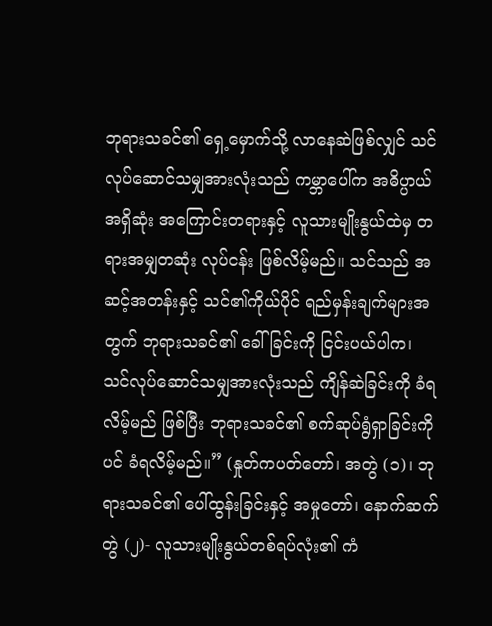ဘုရားသခင်၏ ရှေ့မှောက်သို့ လာနေဆဲဖြစ်လျှင် သင်လုပ်ဆောင်သမျှအားလုံးသည် ကမ္ဘာပေါ်က အဓိပ္ပာယ်အရှိဆုံး အကြောင်းတရားနှင့် လူသားမျိုးနွယ်ထဲမှ တရားအမျှတဆုံး လုပ်ငန်း ဖြစ်လိမ့်မည်။ သင်သည် အဆင့်အတန်းနှင့် သင်၏ကိုယ်ပိုင် ရည်မှန်းချက်များအတွက် ဘုရားသခင်၏ ခေါ်ခြင်းကို ငြင်းပယ်ပါက၊ သင်လုပ်ဆောင်သမျှအားလုံးသည် ကျိန်ဆဲခြင်းကို ခံရလိမ့်မည် ဖြစ်ပြီး ဘုရားသခင်၏ စက်ဆုပ်ရွံရှာခြင်းကိုပင် ခံရလိမ့်မည်။” (နှုတ်ကပတ်တော်၊ အတွဲ (၁)၊ ဘုရားသခင်၏ ပေါ်ထွန်းခြင်းနှင့် အမှုတော်၊ နောက်ဆက်တွဲ (၂)- လူသားမျိုးနွယ်တစ်ရပ်လုံး၏ ကံ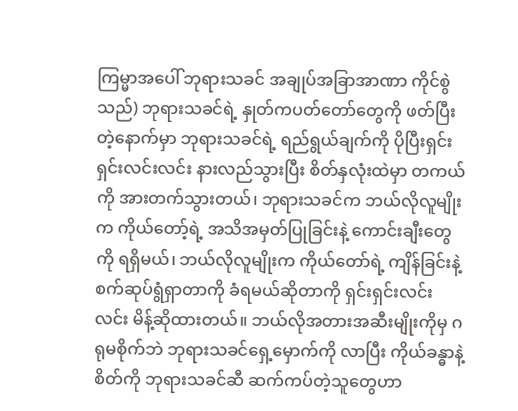ကြမ္မာအပေါ် ဘုရားသခင် အချုပ်အခြာအာဏာ ကိုင်စွဲသည်) ဘုရားသခင်ရဲ့ နှုတ်ကပတ်တော်တွေကို ဖတ်ပြီးတဲ့နောက်မှာ ဘုရားသခင်ရဲ့ ရည်ရွယ်ချက်ကို ပိုပြီးရှင်းရှင်းလင်းလင်း နားလည်သွားပြီး စိတ်နှလုံးထဲမှာ တကယ်ကို အားတက်သွားတယ်၊ ဘုရားသခင်က ဘယ်လိုလူမျိုးက ကိုယ်တော့်ရဲ့ အသိအမှတ်ပြုခြင်းနဲ့ ကောင်းချီးတွေကို ရရှိမယ်၊ ဘယ်လိုလူမျိုးက ကိုယ်တော်ရဲ့ ကျိန်ခြင်းနဲ့ စက်ဆုပ်ရွံရှာတာကို ခံရမယ်ဆိုတာကို ရှင်းရှင်းလင်းလင်း မိန့်ဆိုထားတယ်။ ဘယ်လိုအတားအဆီးမျိုးကိုမှ ဂရုမစိုက်ဘဲ ဘုရားသခင်ရှေ့မှောက်ကို လာပြီး ကိုယ်ခန္ဓာနဲ့စိတ်ကို ဘုရားသခင်ဆီ ဆက်ကပ်တဲ့သူတွေဟာ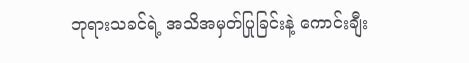ဘုရားသခင်ရဲ့ အသိအမှတ်ပြုခြင်းနဲ့ ကောင်းချီး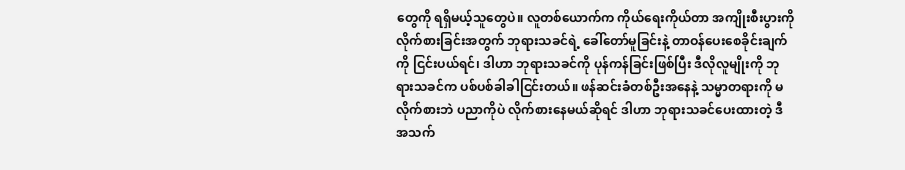တွေကို ရရှိမယ့်သူတွေပဲ။ လူတစ်ယောက်က ကိုယ်ရေးကိုယ်တာ အကျိုးစီးပွားကို လိုက်စားခြင်းအတွက် ဘုရားသခင်ရဲ့ ခေါ်တော်မူခြင်းနဲ့ တာဝန်ပေးစေခိုင်းချက်ကို ငြင်းပယ်ရင်၊ ဒါဟာ ဘုရားသခင်ကို ပုန်ကန်ခြင်းဖြစ်ပြီး ဒီလိုလူမျိုးကို ဘုရားသခင်က ပစ်ပစ်ခါခါငြင်းတယ်။ ဖန်ဆင်းခံတစ်ဦးအနေနဲ့ သမ္မာတရားကို မလိုက်စားဘဲ ပညာကိုပဲ လိုက်စားနေမယ်ဆိုရင် ဒါဟာ ဘုရားသခင်ပေးထားတဲ့ ဒီအသက်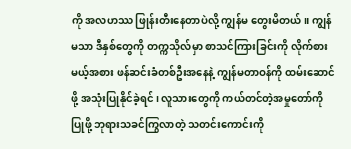ကို အလဟဿ ဖြုန်းတီးနေတာပဲလို့ ကျွန်မ တွေးမိတယ်။ ကျွန်မသာ ဒီနှစ်တွေကို တက္ကသိုလ်မှာ စာသင်ကြားခြင်းကို လိုက်စားမယ့်အစား ဖန်ဆင်းခံတစ်ဦးအနေနဲ့ ကျွန်မတာဝန်ကို ထမ်းဆောင်ဖို့ အသုံးပြုနိုင်ခဲ့ရင်၊ လူသားတွေကို ကယ်တင်တဲ့အမှုတော်ကို ပြုဖို့ ဘုရားသခင်ကြွလာတဲ့ သတင်းကောင်းကို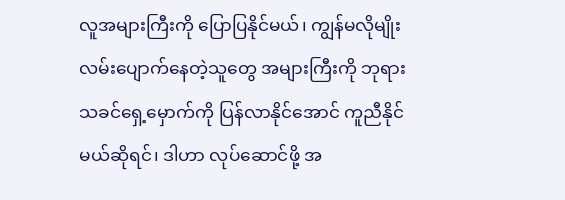လူအများကြီးကို ပြောပြနိုင်မယ်၊ ကျွန်မလိုမျိုး လမ်းပျောက်နေတဲ့သူတွေ အများကြီးကို ဘုရားသခင်ရှေ့မှောက်ကို ပြန်လာနိုင်အောင် ကူညီနိုင်မယ်ဆိုရင်၊ ဒါဟာ လုပ်ဆောင်ဖို့ အ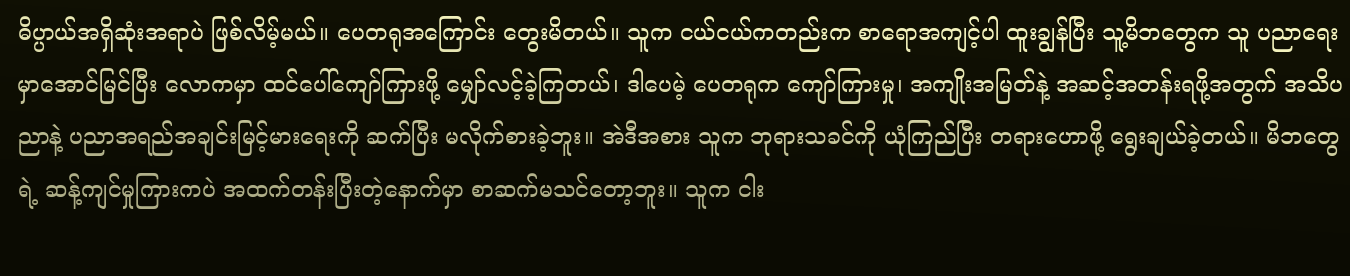ဓိပ္ပာယ်အရှိဆုံးအရာပဲ ဖြစ်လိမ့်မယ်။ ပေတရုအကြောင်း တွေးမိတယ်။ သူက ငယ်ငယ်ကတည်းက စာရောအကျင့်ပါ ထူးချွန်ပြီး သူ့မိဘတွေက သူ ပညာရေးမှာအောင်မြင်ပြီး လောကမှာ ထင်ပေါ်ကျော်ကြားဖို့ မျှော်လင့်ခဲ့ကြတယ်၊ ဒါပေမဲ့ ပေတရုက ကျော်ကြားမှု၊ အကျိုးအမြတ်နဲ့ အဆင့်အတန်းရဖို့အတွက် အသိပညာနဲ့ ပညာအရည်အချင်းမြင့်မားရေးကို ဆက်ပြီး မလိုက်စားခဲ့ဘူး။ အဲဒီအစား သူက ဘုရားသခင်ကို ယုံကြည်ပြီး တရားဟောဖို့ ရွေးချယ်ခဲ့တယ်။ မိဘတွေရဲ့ ဆန့်ကျင်မှုကြားကပဲ အထက်တန်းပြီးတဲ့နောက်မှာ စာဆက်မသင်တော့ဘူး။ သူက ငါး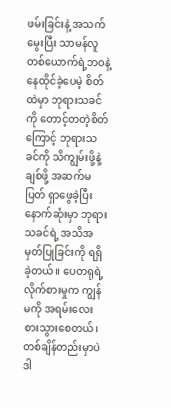ဖမ်းခြင်းနဲ့ အသက်မွေးပြီး သာမန်လူတစ်ယောက်ရဲ့ဘဝနဲ့ နေထိုင်ခဲ့ပေမဲ့ စိတ်ထဲမှာ ဘုရားသခင်ကို တောင့်တတဲ့စိတ်ကြောင့် ဘုရားသခင်ကို သိကျွမ်းဖို့နဲ့ ချစ်ဖို့ အဆက်မပြတ် ရှာဖွေခဲ့ပြီး နောက်ဆုံးမှာ ဘုရားသခင်ရဲ့ အသိအမှတ်ပြုခြင်းကို ရရှိခဲ့တယ်။ ပေတရုရဲ့ လိုက်စားမှုက ကျွန်မကို အရမ်းလေးစားသွားစေတယ်၊ တစ်ချိန်တည်းမှာပဲ ဒါ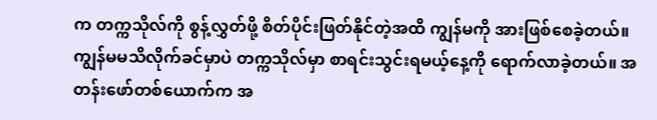က တက္ကသိုလ်ကို စွန့်လွှတ်ဖို့ စိတ်ပိုင်းဖြတ်နိုင်တဲ့အထိ ကျွန်မကို အားဖြစ်စေခဲ့တယ်။
ကျွန်မမသိလိုက်ခင်မှာပဲ တက္ကသိုလ်မှာ စာရင်းသွင်းရမယ့်နေ့ကို ရောက်လာခဲ့တယ်။ အတန်းဖော်တစ်ယောက်က အ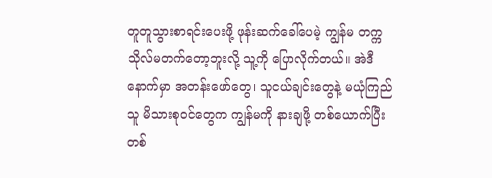တူတူသွားစာရင်းပေးဖို့ ဖုန်းဆက်ခေါ်ပေမဲ့ ကျွန်မ တက္ကသိုလ်မတက်တော့ဘူးလို့ သူ့ကို ပြောလိုက်တယ်။ အဲဒီနောက်မှာ အတန်းဖော်တွေ၊ သူငယ်ချင်းတွေနဲ့ မယုံကြည်သူ မိသားစုဝင်တွေက ကျွန်မကို နားချဖို့ တစ်ယောက်ပြီးတစ်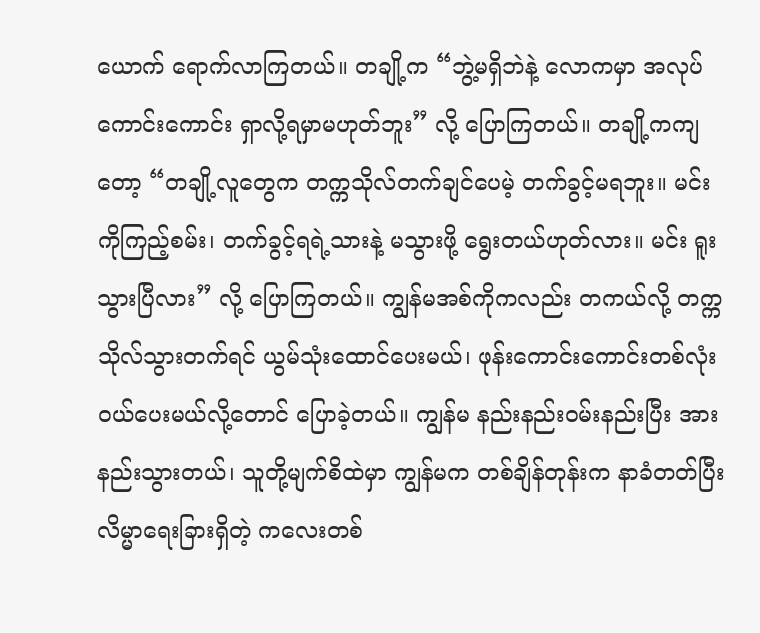ယောက် ရောက်လာကြတယ်။ တချို့က “ဘွဲ့မရှိဘဲနဲ့ လောကမှာ အလုပ်ကောင်းကောင်း ရှာလို့ရမှာမဟုတ်ဘူး” လို့ ပြောကြတယ်။ တချို့ကကျတော့ “တချို့လူတွေက တက္ကသိုလ်တက်ချင်ပေမဲ့ တက်ခွင့်မရဘူး။ မင်းကိုကြည့်စမ်း၊ တက်ခွင့်ရရဲ့သားနဲ့ မသွားဖို့ ရွေးတယ်ဟုတ်လား။ မင်း ရူးသွားပြီလား” လို့ ပြောကြတယ်။ ကျွန်မအစ်ကိုကလည်း တကယ်လို့ တက္ကသိုလ်သွားတက်ရင် ယွမ်သုံးထောင်ပေးမယ်၊ ဖုန်းကောင်းကောင်းတစ်လုံး ဝယ်ပေးမယ်လို့တောင် ပြောခဲ့တယ်။ ကျွန်မ နည်းနည်းဝမ်းနည်းပြီး အားနည်းသွားတယ်၊ သူတို့မျက်စိထဲမှာ ကျွန်မက တစ်ချိန်တုန်းက နာခံတတ်ပြီး လိမ္မာရေးခြားရှိတဲ့ ကလေးတစ်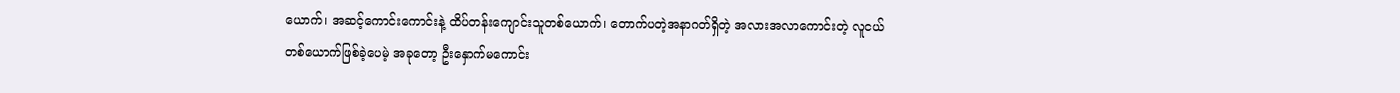ယောက်၊ အဆင့်ကောင်းကောင်းနဲ့ ထိပ်တန်းကျောင်းသူတစ်ယောက်၊ တောက်ပတဲ့အနာဂတ်ရှိတဲ့ အလားအလာကောင်းတဲ့ လူငယ်တစ်ယောက်ဖြစ်ခဲ့ပေမဲ့ အခုတော့ ဦးနှောက်မကောင်း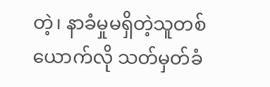တဲ့၊ နာခံမှုမရှိတဲ့သူတစ်ယောက်လို သတ်မှတ်ခံ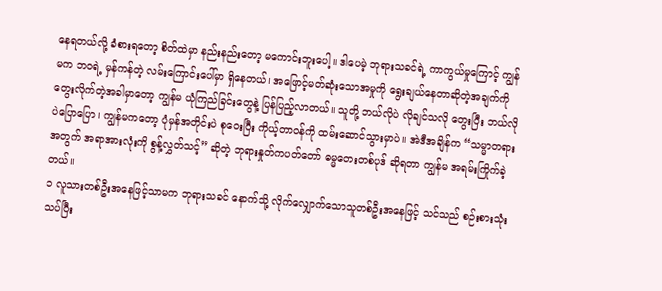နေရတယ်လို့ ခံစားရတော့ စိတ်ထဲမှာ နည်းနည်းတော့ မကောင်းဘူးပေါ့။ ဒါပေမဲ့ ဘုရားသခင်ရဲ့ ကာကွယ်မှုကြောင့် ကျွန်မက ဘဝရဲ့ မှန်ကန်တဲ့ လမ်းကြောင်းပေါ်မှာ ရှိနေတယ်၊ အဖြောင့်မတ်ဆုံးသောအမှုကို ရွေးချယ်နေတာဆိုတဲ့အချက်ကို တွေးလိုက်တဲ့အခါမှာတော့ ကျွန်မ ယုံကြည်ခြင်းတွေနဲ့ ပြန်ပြည့်လာတယ်။ သူတို့ ဘယ်လိုပဲ လိုချင်သလို တွေးပြီး ဘယ်လိုပဲပြောပြော၊ ကျွန်မကတော့ ပုံမှန်အတိုင်းပဲ စုဝေးပြီး ကိုယ့်တာဝန်ကို ထမ်းဆောင်သွားမှာပဲ။ အဲဒီအချိန်က “သမ္မာတရားအတွက် အရာအားလုံးကို စွန့်လွှတ်သင့်” ဆိုတဲ့ ဘုရားနှုတ်ကပတ်တော် ဓမ္မတေးတစ်ပုဒ် ဆိုရတာ ကျွန်မ အရမ်းကြိုက်ခဲ့တယ်။
၁ လူသားတစ်ဦးအနေဖြင့်သာမက ဘုရားသခင် နောက်သို့ လိုက်လျှောက်သောသူတစ်ဦးအနေဖြင့် သင်သည် စဉ်းစားသုံးသပ်ပြီး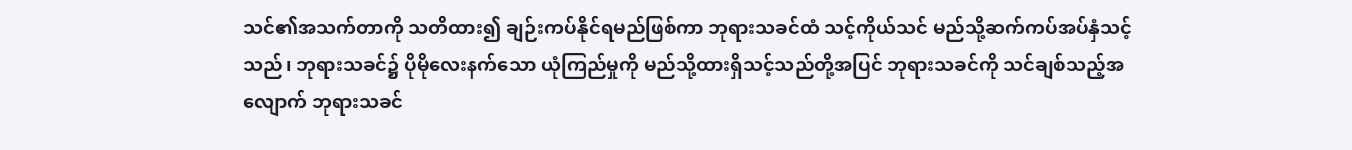သင်၏အသက်တာကို သတိထား၍ ချဉ်းကပ်နိုင်ရမည်ဖြစ်ကာ ဘုရားသခင်ထံ သင့်ကိုယ်သင် မည်သို့ဆက်ကပ်အပ်နှံသင့်သည်၊ ဘုရားသခင်၌ ပိုမိုလေးနက်သော ယုံကြည်မှုကို မည်သို့ထားရှိသင့်သည်တို့အပြင် ဘုရားသခင်ကို သင်ချစ်သည့်အလျောက် ဘုရားသခင်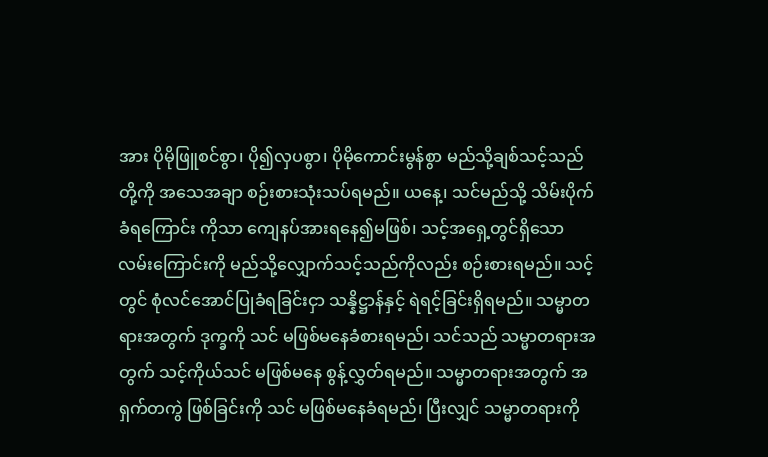အား ပိုမိုဖြူစင်စွာ၊ ပို၍လှပစွာ၊ ပိုမိုကောင်းမွန်စွာ မည်သို့ချစ်သင့်သည်တို့ကို အသေအချာ စဉ်းစားသုံးသပ်ရမည်။ ယနေ့၊ သင်မည်သို့ သိမ်းပိုက်ခံရကြောင်း ကိုသာ ကျေနပ်အားရနေ၍မဖြစ်၊ သင့်အရှေ့တွင်ရှိသော လမ်းကြောင်းကို မည်သို့လျှောက်သင့်သည်ကိုလည်း စဉ်းစားရမည်။ သင့်တွင် စုံလင်အောင်ပြုခံရခြင်းငှာ သန္နိဋ္ဌာန်နှင့် ရဲရင့်ခြင်းရှိရမည်။ သမ္မာတရားအတွက် ဒုက္ခကို သင် မဖြစ်မနေခံစားရမည်၊ သင်သည် သမ္မာတရားအတွက် သင့်ကိုယ်သင် မဖြစ်မနေ စွန့်လွှတ်ရမည်။ သမ္မာတရားအတွက် အရှက်တကွဲ ဖြစ်ခြင်းကို သင် မဖြစ်မနေခံရမည်၊ ပြီးလျှင် သမ္မာတရားကို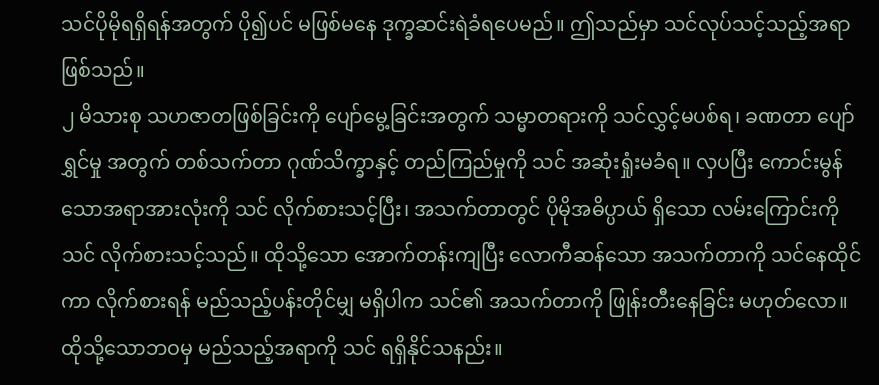သင်ပိုမိုရရှိရန်အတွက် ပို၍ပင် မဖြစ်မနေ ဒုက္ခဆင်းရဲခံရပေမည်။ ဤသည်မှာ သင်လုပ်သင့်သည့်အရာဖြစ်သည်။
၂ မိသားစု သဟဇာတဖြစ်ခြင်းကို ပျော်မွေ့ခြင်းအတွက် သမ္မာတရားကို သင်လွှင့်မပစ်ရ၊ ခဏတာ ပျော်ရွှင်မှု အတွက် တစ်သက်တာ ဂုဏ်သိက္ခာနှင့် တည်ကြည်မှုကို သင် အဆုံးရှုံးမခံရ။ လှပပြီး ကောင်းမွန်သောအရာအားလုံးကို သင် လိုက်စားသင့်ပြီး၊ အသက်တာတွင် ပိုမိုအဓိပ္ပာယ် ရှိသော လမ်းကြောင်းကို သင် လိုက်စားသင့်သည်။ ထိုသို့သော အောက်တန်းကျပြီး လောကီဆန်သော အသက်တာကို သင်နေထိုင်ကာ လိုက်စားရန် မည်သည့်ပန်းတိုင်မျှ မရှိပါက သင်၏ အသက်တာကို ဖြုန်းတီးနေခြင်း မဟုတ်လော။ ထိုသို့သောဘဝမှ မည်သည့်အရာကို သင် ရရှိနိုင်သနည်း။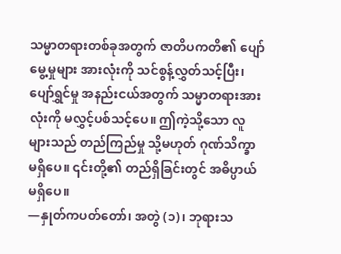သမ္မာတရားတစ်ခုအတွက် ဇာတိပကတိ၏ ပျော်မွေ့မှုများ အားလုံးကို သင်စွန့်လွှတ်သင့်ပြီး၊ ပျော်ရွှင်မှု အနည်းငယ်အတွက် သမ္မာတရားအားလုံးကို မလွှင့်ပစ်သင့်ပေ။ ဤကဲ့သို့သော လူများသည် တည်ကြည်မှု သို့မဟုတ် ဂုဏ်သိက္ခာ မရှိပေ။ ၎င်းတို့၏ တည်ရှိခြင်းတွင် အဓိပ္ပာယ် မရှိပေ။
—နှုတ်ကပတ်တော်၊ အတွဲ (၁)၊ ဘုရားသ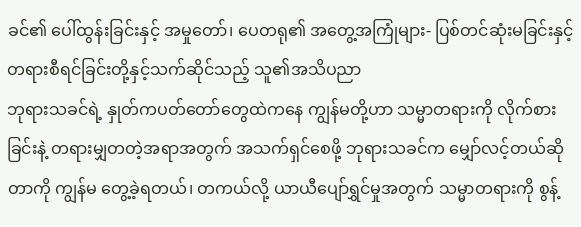ခင်၏ ပေါ်ထွန်းခြင်းနှင့် အမှုတော်၊ ပေတရု၏ အတွေ့အကြုံများ- ပြစ်တင်ဆုံးမခြင်းနှင့် တရားစီရင်ခြင်းတို့နှင့်သက်ဆိုင်သည့် သူ၏အသိပညာ
ဘုရားသခင်ရဲ့ နှုတ်ကပတ်တော်တွေထဲကနေ ကျွန်မတို့ဟာ သမ္မာတရားကို လိုက်စားခြင်းနဲ့ တရားမျှတတဲ့အရာအတွက် အသက်ရှင်စေဖို့ ဘုရားသခင်က မျှော်လင့်တယ်ဆိုတာကို ကျွန်မ တွေ့ခဲ့ရတယ်၊ တကယ်လို့ ယာယီပျော်ရွှင်မှုအတွက် သမ္မာတရားကို စွန့်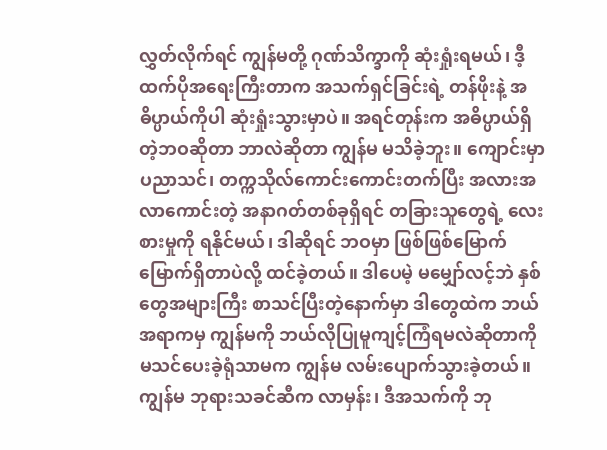လွှတ်လိုက်ရင် ကျွန်မတို့ ဂုဏ်သိက္ခာကို ဆုံးရှုံးရမယ်၊ ဒီ့ထက်ပိုအရေးကြီးတာက အသက်ရှင်ခြင်းရဲ့ တန်ဖိုးနဲ့ အဓိပ္ပာယ်ကိုပါ ဆုံးရှုံးသွားမှာပဲ။ အရင်တုန်းက အဓိပ္ပာယ်ရှိတဲ့ဘဝဆိုတာ ဘာလဲဆိုတာ ကျွန်မ မသိခဲ့ဘူး။ ကျောင်းမှာ ပညာသင်၊ တက္ကသိုလ်ကောင်းကောင်းတက်ပြီး အလားအလာကောင်းတဲ့ အနာဂတ်တစ်ခုရှိရင် တခြားသူတွေရဲ့ လေးစားမှုကို ရနိုင်မယ်၊ ဒါဆိုရင် ဘဝမှာ ဖြစ်ဖြစ်မြောက်မြောက်ရှိတာပဲလို့ ထင်ခဲ့တယ်။ ဒါပေမဲ့ မမျှော်လင့်ဘဲ နှစ်တွေအများကြီး စာသင်ပြီးတဲ့နောက်မှာ ဒါတွေထဲက ဘယ်အရာကမှ ကျွန်မကို ဘယ်လိုပြုမူကျင့်ကြံရမလဲဆိုတာကို မသင်ပေးခဲ့ရုံသာမက ကျွန်မ လမ်းပျောက်သွားခဲ့တယ်။ ကျွန်မ ဘုရားသခင်ဆီက လာမှန်း၊ ဒီအသက်ကို ဘု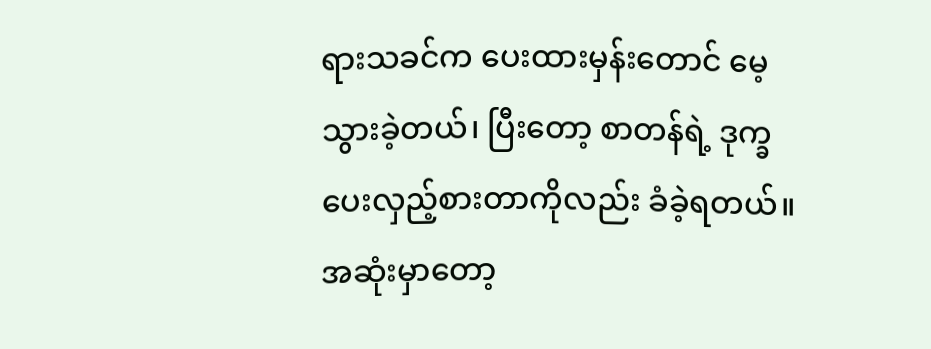ရားသခင်က ပေးထားမှန်းတောင် မေ့သွားခဲ့တယ်၊ ပြီးတော့ စာတန်ရဲ့ ဒုက္ခပေးလှည့်စားတာကိုလည်း ခံခဲ့ရတယ်။ အဆုံးမှာတော့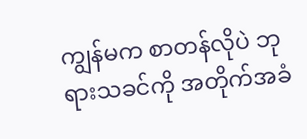ကျွန်မက စာတန်လိုပဲ ဘုရားသခင်ကို အတိုက်အခံ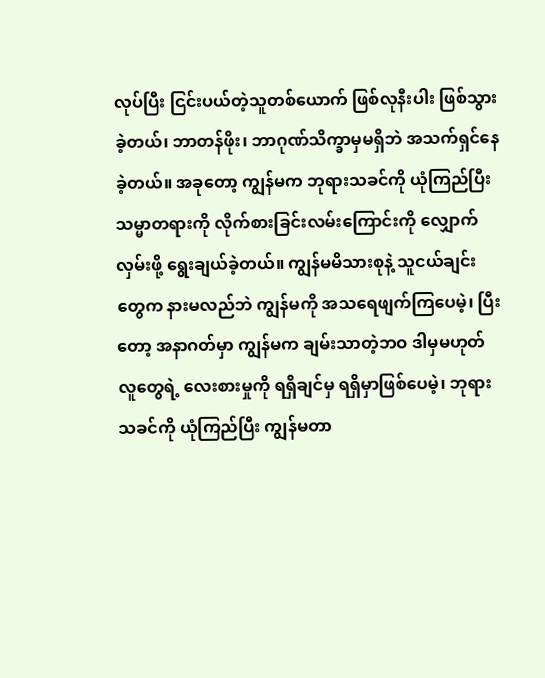လုပ်ပြီး ငြင်းပယ်တဲ့သူတစ်ယောက် ဖြစ်လုနီးပါး ဖြစ်သွားခဲ့တယ်၊ ဘာတန်ဖိုး၊ ဘာဂုဏ်သိက္ခာမှမရှိဘဲ အသက်ရှင်နေခဲ့တယ်။ အခုတော့ ကျွန်မက ဘုရားသခင်ကို ယုံကြည်ပြီး သမ္မာတရားကို လိုက်စားခြင်းလမ်းကြောင်းကို လျှောက်လှမ်းဖို့ ရွေးချယ်ခဲ့တယ်။ ကျွန်မမိသားစုနဲ့ သူငယ်ချင်းတွေက နားမလည်ဘဲ ကျွန်မကို အသရေဖျက်ကြပေမဲ့၊ ပြီးတော့ အနာဂတ်မှာ ကျွန်မက ချမ်းသာတဲ့ဘဝ ဒါမှမဟုတ် လူတွေရဲ့ လေးစားမှုကို ရရှိချင်မှ ရရှိမှာဖြစ်ပေမဲ့၊ ဘုရားသခင်ကို ယုံကြည်ပြီး ကျွန်မတာ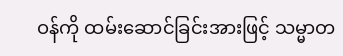ဝန်ကို ထမ်းဆောင်ခြင်းအားဖြင့် သမ္မာတ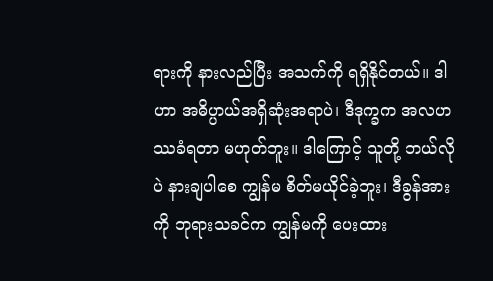ရားကို နားလည်ပြီး အသက်ကို ရရှိနိုင်တယ်။ ဒါဟာ အဓိပ္ပာယ်အရှိဆုံးအရာပဲ၊ ဒီဒုက္ခက အလဟဿခံရတာ မဟုတ်ဘူး။ ဒါကြောင့် သူတို့ ဘယ်လိုပဲ နားချပါစေ ကျွန်မ စိတ်မယိုင်ခဲ့ဘူး၊ ဒီခွန်အားကို ဘုရားသခင်က ကျွန်မကို ပေးထား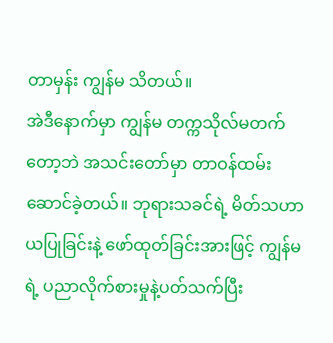တာမှန်း ကျွန်မ သိတယ်။
အဲဒီနောက်မှာ ကျွန်မ တက္ကသိုလ်မတက်တော့ဘဲ အသင်းတော်မှာ တာဝန်ထမ်းဆောင်ခဲ့တယ်။ ဘုရားသခင်ရဲ့ မိတ်သဟာယပြုခြင်းနဲ့ ဖော်ထုတ်ခြင်းအားဖြင့် ကျွန်မရဲ့ ပညာလိုက်စားမှုနဲ့ပတ်သက်ပြီး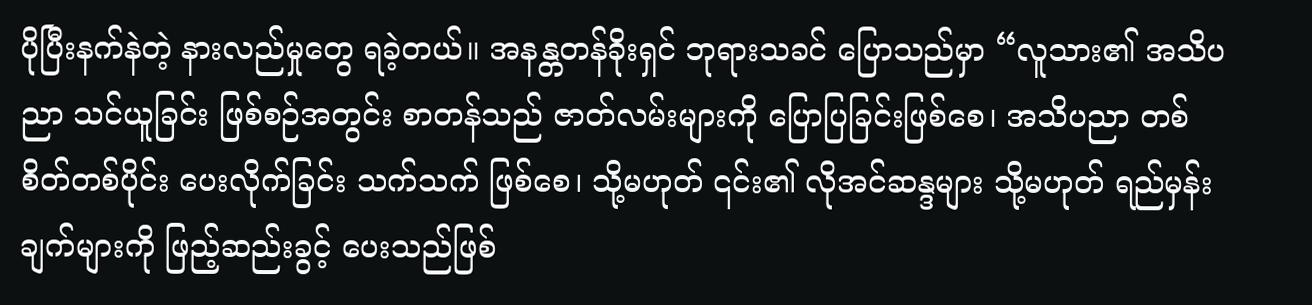ပိုပြီးနက်နဲတဲ့ နားလည်မှုတွေ ရခဲ့တယ်။ အနန္တတန်ခိုးရှင် ဘုရားသခင် ပြောသည်မှာ “လူသား၏ အသိပညာ သင်ယူခြင်း ဖြစ်စဉ်အတွင်း စာတန်သည် ဇာတ်လမ်းများကို ပြောပြခြင်းဖြစ်စေ၊ အသိပညာ တစ်စိတ်တစ်ပိုင်း ပေးလိုက်ခြင်း သက်သက် ဖြစ်စေ၊ သို့မဟုတ် ၎င်း၏ လိုအင်ဆန္ဒများ သို့မဟုတ် ရည်မှန်းချက်များကို ဖြည့်ဆည်းခွင့် ပေးသည်ဖြစ်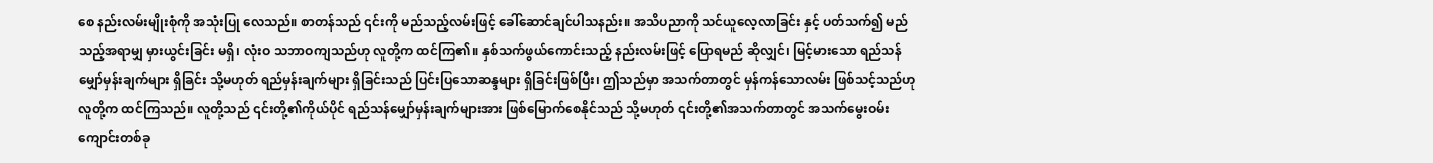စေ နည်းလမ်းမျိုးစုံကို အသုံးပြု လေသည်။ စာတန်သည် ၎င်းကို မည်သည့်လမ်းဖြင့် ခေါ်ဆောင်ချင်ပါသနည်း။ အသိပညာကို သင်ယူလေ့လာခြင်း နှင့် ပတ်သက်၍ မည်သည့်အရာမျှ မှားယွင်းခြင်း မရှိ၊ လုံးဝ သဘာဝကျသည်ဟု လူတို့က ထင်ကြ၏။ နှစ်သက်ဖွယ်ကောင်းသည့် နည်းလမ်းဖြင့် ပြောရမည် ဆိုလျှင်၊ မြင့်မားသော ရည်သန်မျှော်မှန်းချက်များ ရှိခြင်း သို့မဟုတ် ရည်မှန်းချက်များ ရှိခြင်းသည် ပြင်းပြသောဆန္ဒများ ရှိခြင်းဖြစ်ပြီး၊ ဤသည်မှာ အသက်တာတွင် မှန်ကန်သောလမ်း ဖြစ်သင့်သည်ဟု လူတို့က ထင်ကြသည်။ လူတို့သည် ၎င်းတို့၏ကိုယ်ပိုင် ရည်သန်မျှော်မှန်းချက်များအား ဖြစ်မြောက်စေနိုင်သည် သို့မဟုတ် ၎င်းတို့၏အသက်တာတွင် အသက်မွေးဝမ်းကျောင်းတစ်ခု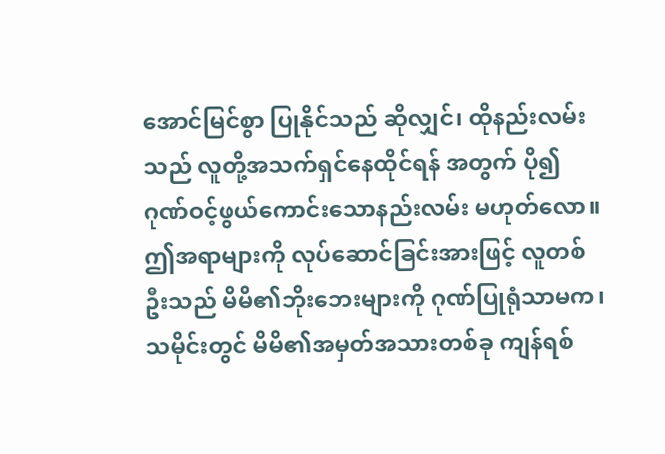အောင်မြင်စွာ ပြုနိုင်သည် ဆိုလျှင်၊ ထိုနည်းလမ်းသည် လူတို့အသက်ရှင်နေထိုင်ရန် အတွက် ပို၍ ဂုဏ်ဝင့်ဖွယ်ကောင်းသောနည်းလမ်း မဟုတ်လော။ ဤအရာများကို လုပ်ဆောင်ခြင်းအားဖြင့် လူတစ်ဦးသည် မိမိ၏ဘိုးဘေးများကို ဂုဏ်ပြုရုံသာမက၊ သမိုင်းတွင် မိမိ၏အမှတ်အသားတစ်ခု ကျန်ရစ်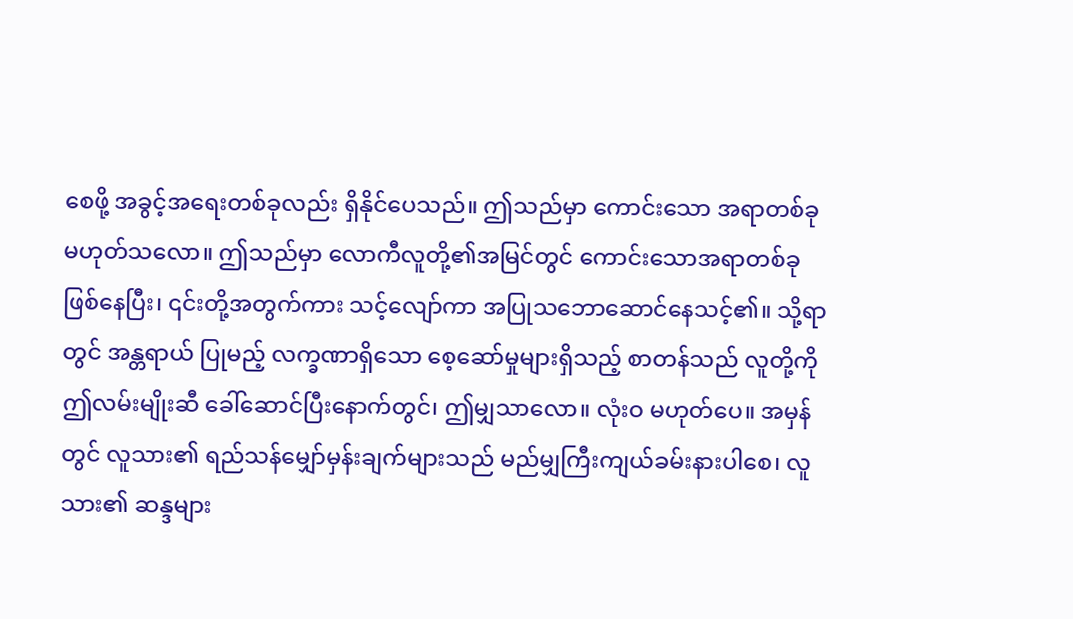စေဖို့ အခွင့်အရေးတစ်ခုလည်း ရှိနိုင်ပေသည်။ ဤသည်မှာ ကောင်းသော အရာတစ်ခု မဟုတ်သလော။ ဤသည်မှာ လောကီလူတို့၏အမြင်တွင် ကောင်းသောအရာတစ်ခု ဖြစ်နေပြီး၊ ၎င်းတို့အတွက်ကား သင့်လျော်ကာ အပြုသဘောဆောင်နေသင့်၏။ သို့ရာတွင် အန္တရာယ် ပြုမည့် လက္ခဏာရှိသော စေ့ဆော်မှုများရှိသည့် စာတန်သည် လူတို့ကို ဤလမ်းမျိုးဆီ ခေါ်ဆောင်ပြီးနောက်တွင်၊ ဤမျှသာလော။ လုံးဝ မဟုတ်ပေ။ အမှန်တွင် လူသား၏ ရည်သန်မျှော်မှန်းချက်များသည် မည်မျှကြီးကျယ်ခမ်းနားပါစေ၊ လူသား၏ ဆန္ဒများ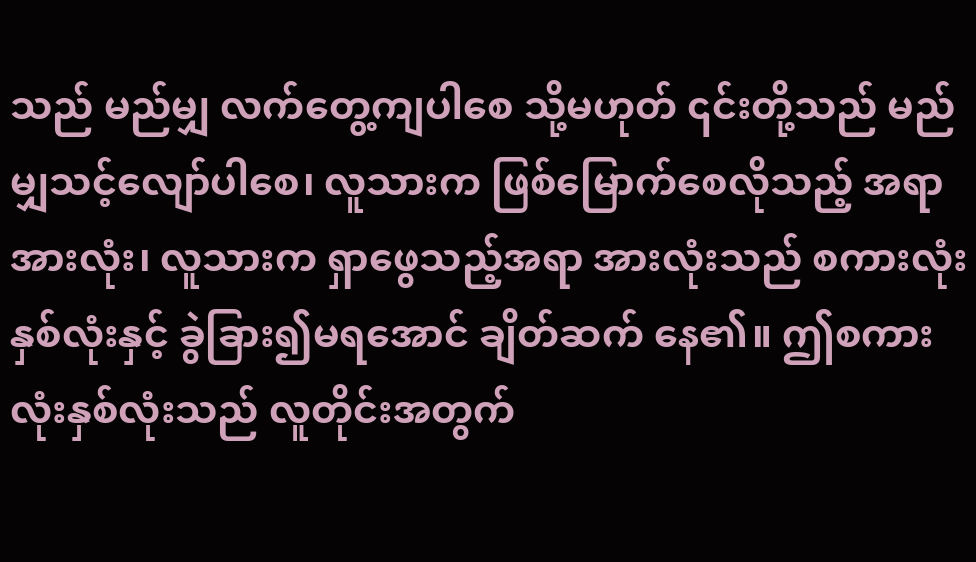သည် မည်မျှ လက်တွေ့ကျပါစေ သို့မဟုတ် ၎င်းတို့သည် မည်မျှသင့်လျော်ပါစေ၊ လူသားက ဖြစ်မြောက်စေလိုသည့် အရာအားလုံး၊ လူသားက ရှာဖွေသည့်အရာ အားလုံးသည် စကားလုံးနှစ်လုံးနှင့် ခွဲခြား၍မရအောင် ချိတ်ဆက် နေ၏။ ဤစကားလုံးနှစ်လုံးသည် လူတိုင်းအတွက်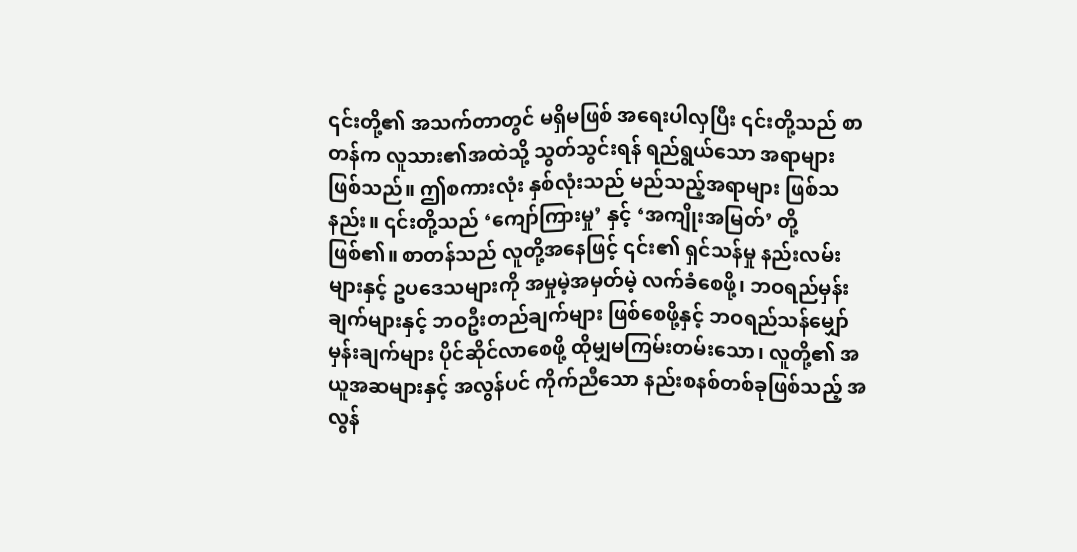၎င်းတို့၏ အသက်တာတွင် မရှိမဖြစ် အရေးပါလှပြီး ၎င်းတို့သည် စာတန်က လူသား၏အထဲသို့ သွတ်သွင်းရန် ရည်ရွယ်သော အရာများ ဖြစ်သည်။ ဤစကားလုံး နှစ်လုံးသည် မည်သည့်အရာများ ဖြစ်သနည်း။ ၎င်းတို့သည် ‘ကျော်ကြားမှု’ နှင့် ‘အကျိုးအမြတ်’ တို့ ဖြစ်၏။ စာတန်သည် လူတို့အနေဖြင့် ၎င်း၏ ရှင်သန်မှု နည်းလမ်းများနှင့် ဥပဒေသများကို အမှုမဲ့အမှတ်မဲ့ လက်ခံစေဖို့၊ ဘဝရည်မှန်းချက်များနှင့် ဘဝဦးတည်ချက်များ ဖြစ်စေဖို့နှင့် ဘဝရည်သန်မျှော်မှန်းချက်များ ပိုင်ဆိုင်လာစေဖို့ ထိုမျှမကြမ်းတမ်းသော၊ လူတို့၏ အယူအဆများနှင့် အလွန်ပင် ကိုက်ညီသော နည်းစနစ်တစ်ခုဖြစ်သည့် အလွန်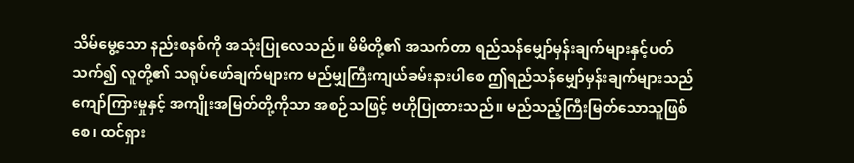သိမ်မွေ့သော နည်းစနစ်ကို အသုံးပြုလေသည်။ မိမိတို့၏ အသက်တာ ရည်သန်မျှော်မှန်းချက်များနှင့်ပတ်သက်၍ လူတို့၏ သရုပ်ဖော်ချက်များက မည်မျှကြီးကျယ်ခမ်းနားပါစေ ဤရည်သန်မျှော်မှန်းချက်များသည် ကျော်ကြားမှုနှင့် အကျိုးအမြတ်တို့ကိုသာ အစဉ်သဖြင့် ဗဟိုပြုထားသည်။ မည်သည့်ကြီးမြတ်သောသူဖြစ်စေ၊ ထင်ရှား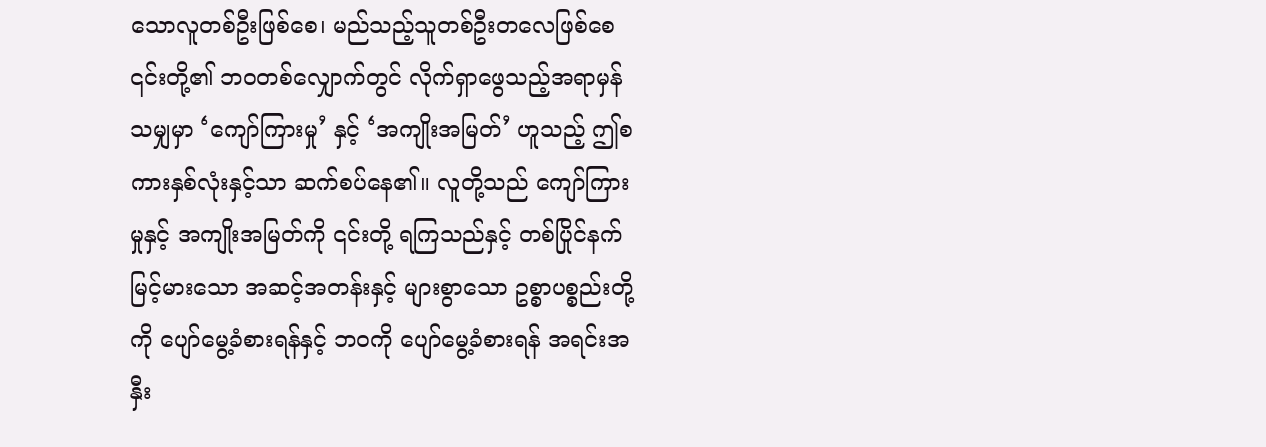သောလူတစ်ဦးဖြစ်စေ၊ မည်သည့်သူတစ်ဦးတလေဖြစ်စေ ၎င်းတို့၏ ဘဝတစ်လျှောက်တွင် လိုက်ရှာဖွေသည့်အရာမှန်သမျှမှာ ‘ကျော်ကြားမှု’ နှင့် ‘အကျိုးအမြတ်’ ဟူသည့် ဤစကားနှစ်လုံးနှင့်သာ ဆက်စပ်နေ၏။ လူတို့သည် ကျော်ကြားမှုနှင့် အကျိုးအမြတ်ကို ၎င်းတို့ ရကြသည်နှင့် တစ်ပြိုင်နက် မြင့်မားသော အဆင့်အတန်းနှင့် များစွာသော ဥစ္စာပစ္စည်းတို့ကို ပျော်မွေ့ခံစားရန်နှင့် ဘဝကို ပျော်မွေ့ခံစားရန် အရင်းအနှီး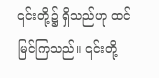၎င်းတို့၌ ရှိသည်ဟု ထင်မြင်ကြသည်။ ၎င်းတို့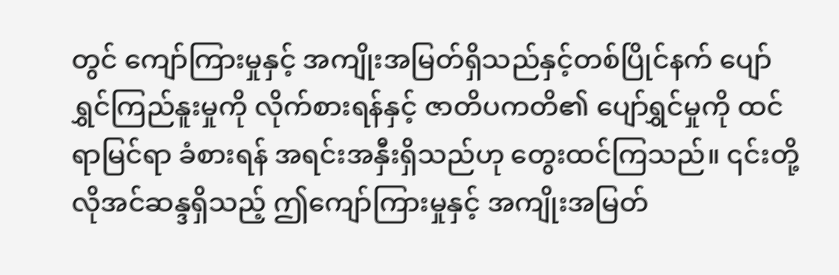တွင် ကျော်ကြားမှုနှင့် အကျိုးအမြတ်ရှိသည်နှင့်တစ်ပြိုင်နက် ပျော်ရွှင်ကြည်နူးမှုကို လိုက်စားရန်နှင့် ဇာတိပကတိ၏ ပျော်ရွှင်မှုကို ထင်ရာမြင်ရာ ခံစားရန် အရင်းအနှီးရှိသည်ဟု တွေးထင်ကြသည်။ ၎င်းတို့ လိုအင်ဆန္ဒရှိသည့် ဤကျော်ကြားမှုနှင့် အကျိုးအမြတ်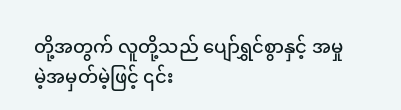တို့အတွက် လူတို့သည် ပျော်ရွှင်စွာနှင့် အမှုမဲ့အမှတ်မဲ့ဖြင့် ၎င်း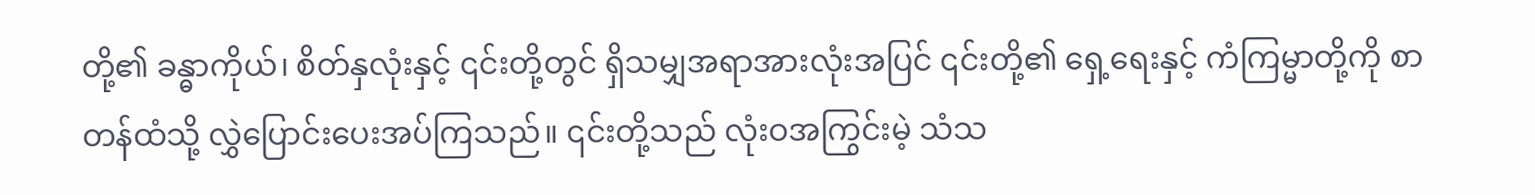တို့၏ ခန္ဓာကိုယ်၊ စိတ်နှလုံးနှင့် ၎င်းတို့တွင် ရှိသမျှအရာအားလုံးအပြင် ၎င်းတို့၏ ရှေ့ရေးနှင့် ကံကြမ္မာတို့ကို စာတန်ထံသို့ လွှဲပြောင်းပေးအပ်ကြသည်။ ၎င်းတို့သည် လုံးဝအကြွင်းမဲ့ သံသ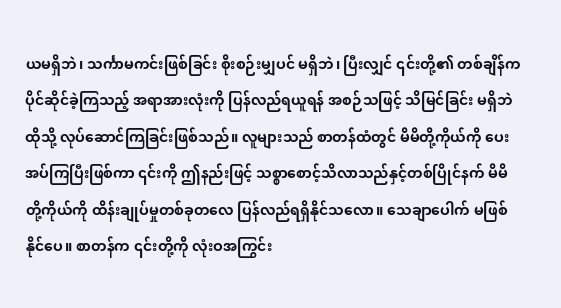ယမရှိဘဲ၊ သင်္ကာမကင်းဖြစ်ခြင်း စိုးစဉ်းမျှပင် မရှိဘဲ၊ ပြီးလျှင် ၎င်းတို့၏ တစ်ချိန်က ပိုင်ဆိုင်ခဲ့ကြသည့် အရာအားလုံးကို ပြန်လည်ရယူရန် အစဉ်သဖြင့် သိမြင်ခြင်း မရှိဘဲ ထိုသို့ လုပ်ဆောင်ကြခြင်းဖြစ်သည်။ လူများသည် စာတန်ထံတွင် မိမိတို့ကိုယ်ကို ပေးအပ်ကြပြီးဖြစ်ကာ ၎င်းကို ဤနည်းဖြင့် သစ္စာစောင့်သိလာသည်နှင့်တစ်ပြိုင်နက် မိမိတို့ကိုယ်ကို ထိန်းချုပ်မှုတစ်ခုတလေ ပြန်လည်ရရှိနိုင်သလော။ သေချာပေါက် မဖြစ်နိုင်ပေ။ စာတန်က ၎င်းတို့ကို လုံးဝအကြွင်း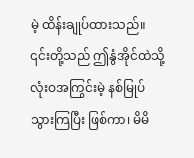မဲ့ ထိန်းချုပ်ထားသည်။ ၎င်းတို့သည် ဤနွံအိုင်ထဲသို့ လုံးဝအကြွင်းမဲ့ နစ်မြုပ်သွားကြပြီး ဖြစ်ကာ၊ မိမိ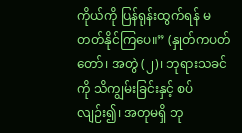ကိုယ်ကို ပြန်ရုန်းထွက်ရန် မတတ်နိုင်ကြပေ။” (နှုတ်ကပတ်တော်၊ အတွဲ (၂)၊ ဘုရားသခင်ကို သိကျွမ်းခြင်းနှင့် စပ်လျဉ်း၍၊ အတုမရှိ ဘု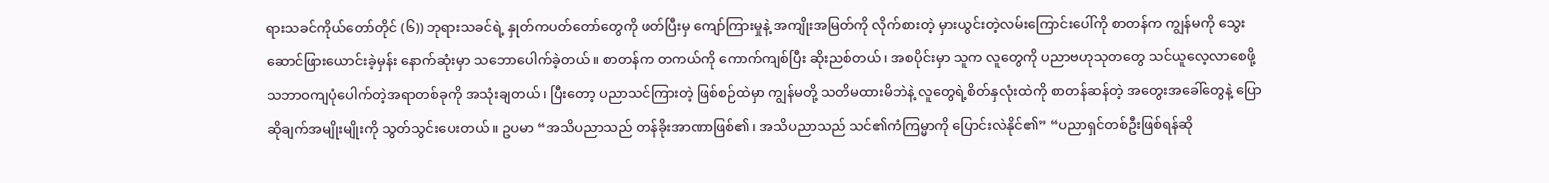ရားသခင်ကိုယ်တော်တိုင် (၆)) ဘုရားသခင်ရဲ့ နှုတ်ကပတ်တော်တွေကို ဖတ်ပြီးမှ ကျော်ကြားမှုနဲ့ အကျိုးအမြတ်ကို လိုက်စားတဲ့ မှားယွင်းတဲ့လမ်းကြောင်းပေါ်ကို စာတန်က ကျွန်မကို သွေးဆောင်ဖြားယောင်းခဲ့မှန်း နောက်ဆုံးမှာ သဘောပေါက်ခဲ့တယ်။ စာတန်က တကယ်ကို ကောက်ကျစ်ပြီး ဆိုးညစ်တယ်၊ အစပိုင်းမှာ သူက လူတွေကို ပညာဗဟုသုတတွေ သင်ယူလေ့လာစေဖို့ သဘာဝကျပုံပေါက်တဲ့အရာတစ်ခုကို အသုံးချတယ်၊ ပြီးတော့ ပညာသင်ကြားတဲ့ ဖြစ်စဉ်ထဲမှာ ကျွန်မတို့ သတိမထားမိဘဲနဲ့ လူတွေရဲ့စိတ်နှလုံးထဲကို စာတန်ဆန်တဲ့ အတွေးအခေါ်တွေနဲ့ ပြောဆိုချက်အမျိုးမျိုးကို သွတ်သွင်းပေးတယ်။ ဥပမာ “အသိပညာသည် တန်ခိုးအာဏာဖြစ်၏၊ အသိပညာသည် သင်၏ကံကြမ္မာကို ပြောင်းလဲနိုင်၏” “ပညာရှင်တစ်ဦးဖြစ်ရန်ဆို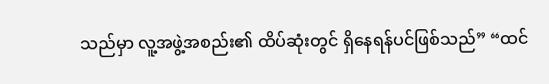သည်မှာ လူ့အဖွဲ့အစည်း၏ ထိပ်ဆုံးတွင် ရှိနေရန်ပင်ဖြစ်သည်” “ထင်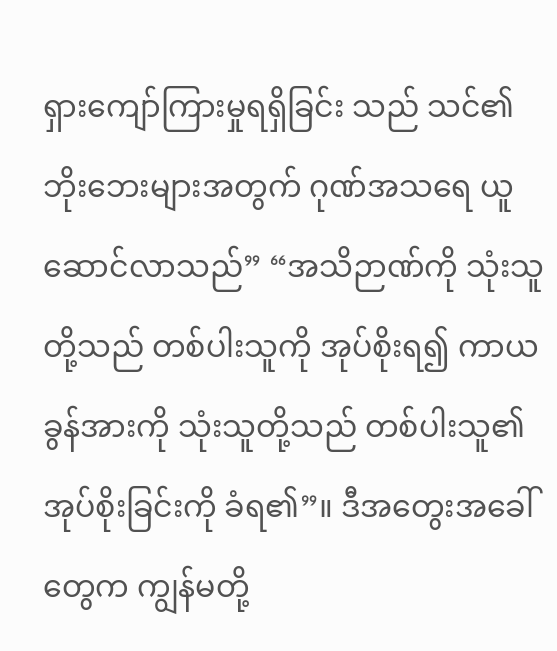ရှားကျော်ကြားမှုရရှိခြင်း သည် သင်၏ဘိုးဘေးများအတွက် ဂုဏ်အသရေ ယူဆောင်လာသည်” “အသိဉာဏ်ကို သုံးသူတို့သည် တစ်ပါးသူကို အုပ်စိုးရ၍ ကာယခွန်အားကို သုံးသူတို့သည် တစ်ပါးသူ၏ အုပ်စိုးခြင်းကို ခံရ၏”။ ဒီအတွေးအခေါ်တွေက ကျွန်မတို့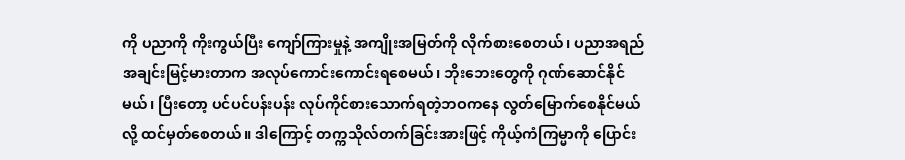ကို ပညာကို ကိုးကွယ်ပြီး ကျော်ကြားမှုနဲ့ အကျိုးအမြတ်ကို လိုက်စားစေတယ်၊ ပညာအရည်အချင်းမြင့်မားတာက အလုပ်ကောင်းကောင်းရစေမယ်၊ ဘိုးဘေးတွေကို ဂုဏ်ဆောင်နိုင်မယ်၊ ပြီးတော့ ပင်ပင်ပန်းပန်း လုပ်ကိုင်စားသောက်ရတဲ့ဘဝကနေ လွတ်မြောက်စေနိုင်မယ်လို့ ထင်မှတ်စေတယ်။ ဒါကြောင့် တက္ကသိုလ်တက်ခြင်းအားဖြင့် ကိုယ့်ကံကြမ္မာကို ပြောင်း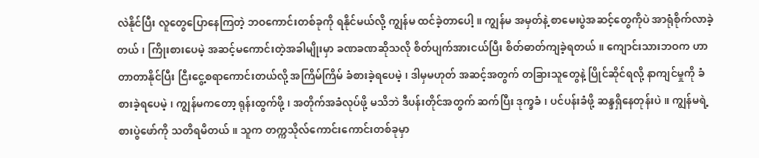လဲနိုင်ပြီး လူတွေပြောနေကြတဲ့ ဘဝကောင်းတစ်ခုကို ရနိုင်မယ်လို့ ကျွန်မ ထင်ခဲ့တာပေါ့။ ကျွန်မ အမှတ်နဲ့ စာမေးပွဲအဆင့်တွေကိုပဲ အာရုံစိုက်လာခဲ့တယ်၊ ကြိုးစားပေမဲ့ အဆင့်မကောင်းတဲ့အခါမျိုးမှာ ခဏခဏဆိုသလို စိတ်ပျက်အားငယ်ပြီး စိတ်ဓာတ်ကျခဲ့ရတယ်။ ကျောင်းသားဘဝက ဟာတာတာနိုင်ပြီး ငြီးငွေ့စရာကောင်းတယ်လို့ အကြိမ်ကြိမ် ခံစားခဲ့ရပေမဲ့၊ ဒါမှမဟုတ် အဆင့်အတွက် တခြားသူတွေနဲ့ ပြိုင်ဆိုင်ရလို့ နာကျင်မှုကို ခံစားခဲ့ရပေမဲ့၊ ကျွန်မကတော့ ရုန်းထွက်ဖို့၊ အတိုက်အခံလုပ်ဖို့ မသိဘဲ ဒီပန်းတိုင်အတွက် ဆက်ပြီး ဒုက္ခခံ၊ ပင်ပန်းခံဖို့ ဆန္ဒရှိနေတုန်းပဲ။ ကျွန်မရဲ့ စားပွဲဖော်ကို သတိရမိတယ်။ သူက တက္ကသိုလ်ကောင်းကောင်းတစ်ခုမှာ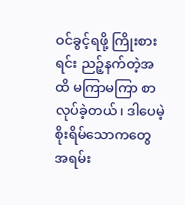ဝင်ခွင့်ရဖို့ ကြိုးစားရင်း ညဉ့်နက်တဲ့အထိ မကြာမကြာ စာလုပ်ခဲ့တယ်၊ ဒါပေမဲ့ စိုးရိမ်သောကတွေ အရမ်း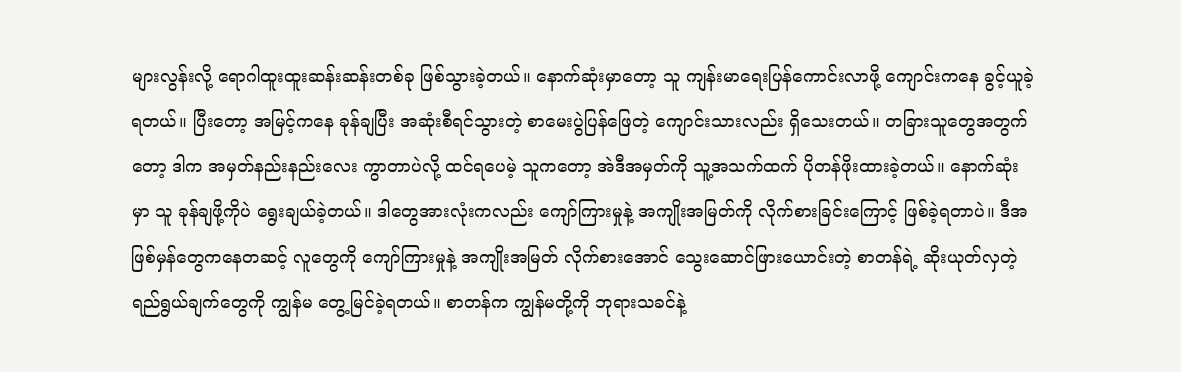များလွန်းလို့ ရောဂါထူးထူးဆန်းဆန်းတစ်ခု ဖြစ်သွားခဲ့တယ်။ နောက်ဆုံးမှာတော့ သူ ကျန်းမာရေးပြန်ကောင်းလာဖို့ ကျောင်းကနေ ခွင့်ယူခဲ့ရတယ်။ ပြီးတော့ အမြင့်ကနေ ခုန်ချပြီး အဆုံးစီရင်သွားတဲ့ စာမေးပွဲပြန်ဖြေတဲ့ ကျောင်းသားလည်း ရှိသေးတယ်။ တခြားသူတွေအတွက်တော့ ဒါက အမှတ်နည်းနည်းလေး ကွာတာပဲလို့ ထင်ရပေမဲ့ သူကတော့ အဲဒီအမှတ်ကို သူ့အသက်ထက် ပိုတန်ဖိုးထားခဲ့တယ်။ နောက်ဆုံးမှာ သူ ခုန်ချဖို့ကိုပဲ ရွေးချယ်ခဲ့တယ်။ ဒါတွေအားလုံးကလည်း ကျော်ကြားမှုနဲ့ အကျိုးအမြတ်ကို လိုက်စားခြင်းကြောင့် ဖြစ်ခဲ့ရတာပဲ။ ဒီအဖြစ်မှန်တွေကနေတဆင့် လူတွေကို ကျော်ကြားမှုနဲ့ အကျိုးအမြတ် လိုက်စားအောင် သွေးဆောင်ဖြားယောင်းတဲ့ စာတန်ရဲ့ ဆိုးယုတ်လှတဲ့ ရည်ရွယ်ချက်တွေကို ကျွန်မ တွေ့မြင်ခဲ့ရတယ်။ စာတန်က ကျွန်မတို့ကို ဘုရားသခင်နဲ့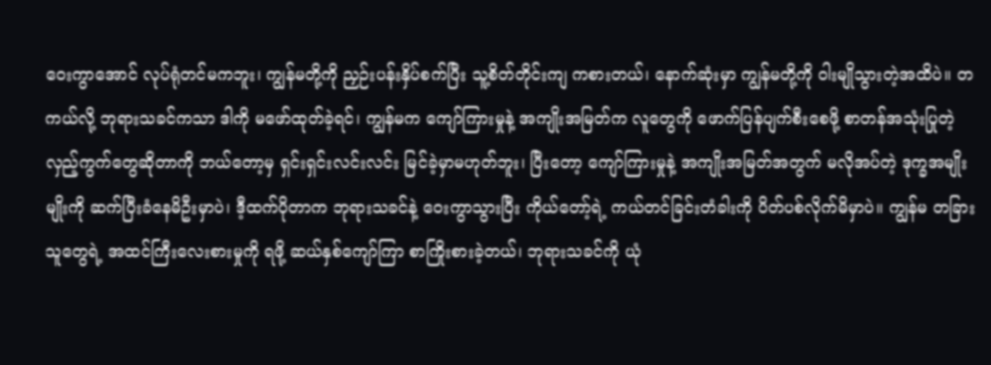ဝေးကွာအောင် လုပ်ရုံတင်မကဘူး၊ ကျွန်မတို့ကို ညှဉ်းပန်းနှိပ်စက်ပြီး သူ့စိတ်တိုင်းကျ ကစားတယ်၊ နောက်ဆုံးမှာ ကျွန်မတို့ကို ဝါးမျိုသွားတဲ့အထိပဲ။ တကယ်လို့ ဘုရားသခင်ကသာ ဒါကို မဖော်ထုတ်ခဲ့ရင်၊ ကျွန်မက ကျော်ကြားမှုနဲ့ အကျိုးအမြတ်က လူတွေကို ဖောက်ပြန်ပျက်စီးစေဖို့ စာတန်အသုံးပြုတဲ့ လှည့်ကွက်တွေဆိုတာကို ဘယ်တော့မှ ရှင်းရှင်းလင်းလင်း မြင်ခဲ့မှာမဟုတ်ဘူး၊ ပြီးတော့ ကျော်ကြားမှုနဲ့ အကျိုးအမြတ်အတွက် မလိုအပ်တဲ့ ဒုက္ခအမျိုးမျိုးကို ဆက်ပြီးခံနေမိဦးမှာပဲ၊ ဒီ့ထက်ပိုတာက ဘုရားသခင်နဲ့ ဝေးကွာသွားပြီး ကိုယ်တော့်ရဲ့ ကယ်တင်ခြင်းတံခါးကို ပိတ်ပစ်လိုက်မိမှာပဲ။ ကျွန်မ တခြားသူတွေရဲ့ အထင်ကြီးလေးစားမှုကို ရဖို့ ဆယ်နှစ်ကျော်ကြာ စာကြိုးစားခဲ့တယ်၊ ဘုရားသခင်ကို ယုံ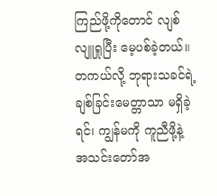ကြည်ဖို့ကိုတောင် လျစ်လျူရှုပြီး မေ့ပစ်ခဲ့တယ်။ တကယ်လို့ ဘုရားသခင်ရဲ့ ချစ်ခြင်းမေတ္တာသာ မရှိခဲ့ရင်၊ ကျွန်မကို ကူညီဖို့နဲ့ အသင်းတော်အ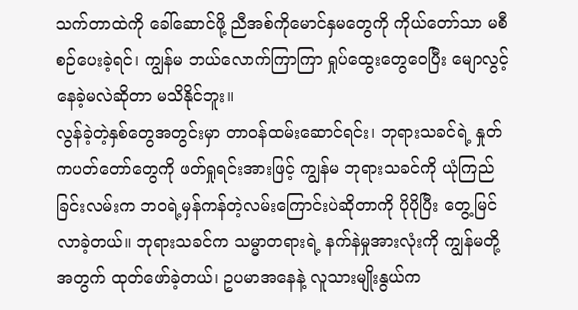သက်တာထဲကို ခေါ်ဆောင်ဖို့ ညီအစ်ကိုမောင်နှမတွေကို ကိုယ်တော်သာ မစီစဉ်ပေးခဲ့ရင်၊ ကျွန်မ ဘယ်လောက်ကြာကြာ ရှုပ်ထွေးတွေဝေပြီး မျောလွင့်နေခဲ့မလဲဆိုတာ မသိနိုင်ဘူး။
လွန်ခဲ့တဲ့နှစ်တွေအတွင်းမှာ တာဝန်ထမ်းဆောင်ရင်း၊ ဘုရားသခင်ရဲ့ နှုတ်ကပတ်တော်တွေကို ဖတ်ရှုရင်းအားဖြင့် ကျွန်မ ဘုရားသခင်ကို ယုံကြည်ခြင်းလမ်းက ဘဝရဲ့မှန်ကန်တဲ့လမ်းကြောင်းပဲဆိုတာကို ပိုပိုပြီး တွေ့မြင်လာခဲ့တယ်။ ဘုရားသခင်က သမ္မာတရားရဲ့ နက်နဲမှုအားလုံးကို ကျွန်မတို့အတွက် ထုတ်ဖော်ခဲ့တယ်၊ ဥပမာအနေနဲ့ လူသားမျိုးနွယ်က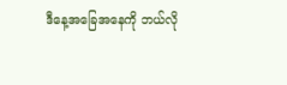ဒီနေ့အခြေအနေကို ဘယ်လို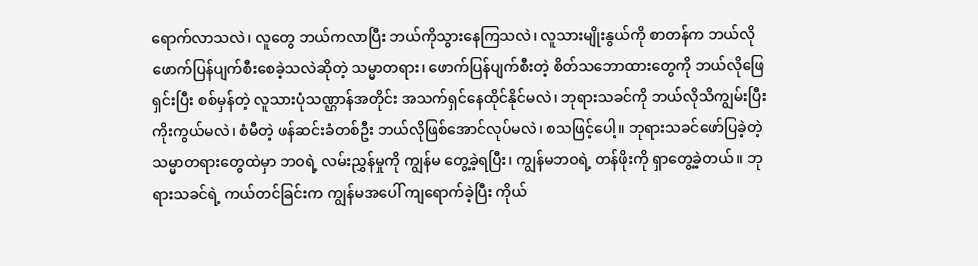ရောက်လာသလဲ၊ လူတွေ ဘယ်ကလာပြီး ဘယ်ကိုသွားနေကြသလဲ၊ လူသားမျိုးနွယ်ကို စာတန်က ဘယ်လိုဖောက်ပြန်ပျက်စီးစေခဲ့သလဲဆိုတဲ့ သမ္မာတရား၊ ဖောက်ပြန်ပျက်စီးတဲ့ စိတ်သဘောထားတွေကို ဘယ်လိုဖြေရှင်းပြီး စစ်မှန်တဲ့ လူသားပုံသဏ္ဌာန်အတိုင်း အသက်ရှင်နေထိုင်နိုင်မလဲ၊ ဘုရားသခင်ကို ဘယ်လိုသိကျွမ်းပြီး ကိုးကွယ်မလဲ၊ စံမီတဲ့ ဖန်ဆင်းခံတစ်ဦး ဘယ်လိုဖြစ်အောင်လုပ်မလဲ၊ စသဖြင့်ပေါ့။ ဘုရားသခင်ဖော်ပြခဲ့တဲ့ သမ္မာတရားတွေထဲမှာ ဘဝရဲ့ လမ်းညွှန်မှုကို ကျွန်မ တွေ့ခဲ့ရပြီး၊ ကျွန်မဘဝရဲ့ တန်ဖိုးကို ရှာတွေ့ခဲ့တယ်။ ဘုရားသခင်ရဲ့ ကယ်တင်ခြင်းက ကျွန်မအပေါ် ကျရောက်ခဲ့ပြီး ကိုယ်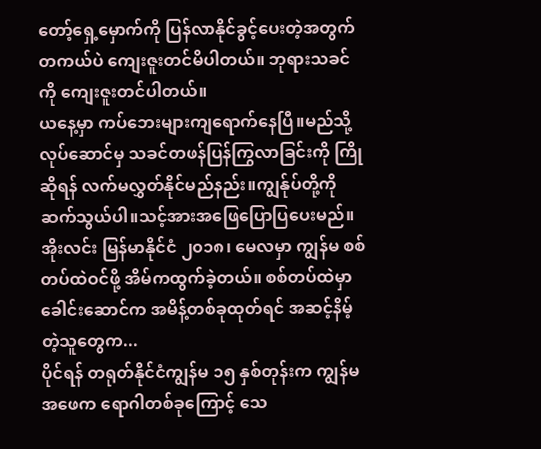တော့်ရှေ့မှောက်ကို ပြန်လာနိုင်ခွင့်ပေးတဲ့အတွက် တကယ်ပဲ ကျေးဇူးတင်မိပါတယ်။ ဘုရားသခင်ကို ကျေးဇူးတင်ပါတယ်။
ယနေ့မှာ ကပ်ဘေးများကျရောက်နေပြီ။မည်သို့လုပ်ဆောင်မှ သခင်တဖန်ပြန်ကြွလာခြင်းကို ကြိုဆိုရန် လက်မလွှတ်နိုင်မည်နည်း။ကျွန်ုပ်တို့ကိုဆက်သွယ်ပါ။သင့်အားအဖြေပြောပြပေးမည်။
အိုးလင်း မြန်မာနိုင်ငံ ၂၀၁၈၊ မေလမှာ ကျွန်မ စစ်တပ်ထဲဝင်ဖို့ အိမ်ကထွက်ခဲ့တယ်။ စစ်တပ်ထဲမှာ ခေါင်းဆောင်က အမိန့်တစ်ခုထုတ်ရင် အဆင့်နိမ့်တဲ့သူတွေက...
ပိုင်ရန် တရုတ်နိုင်ငံကျွန်မ ၁၅ နှစ်တုန်းက ကျွန်မ အဖေက ရောဂါတစ်ခုကြောင့် သေ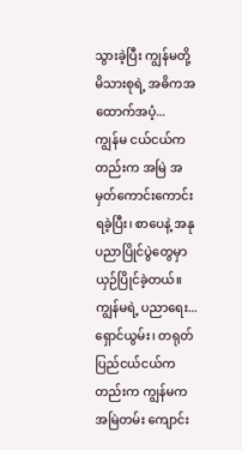သွားခဲ့ပြီး ကျွန်မတို့ မိသားစုရဲ့ အဓိကအထောက်အပံ့...
ကျွန်မ ငယ်ငယ်ကတည်းက အမြဲ အမှတ်ကောင်းကောင်း ရခဲ့ပြီး၊ စာပေနဲ့ အနုပညာပြိုင်ပွဲတွေမှာ ယှဉ်ပြိုင်ခဲ့တယ်။ ကျွန်မရဲ့ ပညာရေး...
ရှောင်ယွမ်း၊ တရုတ်ပြည်ငယ်ငယ်ကတည်းက ကျွန်မက အမြဲတမ်း ကျောင်း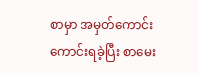စာမှာ အမှတ်ကောင်းကောင်းရခဲ့ပြီး စာမေး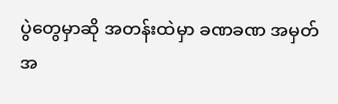ပွဲတွေမှာဆို အတန်းထဲမှာ ခဏခဏ အမှတ်အ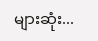များဆုံး...